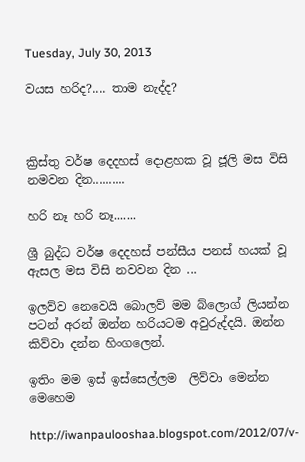Tuesday, July 30, 2013

වයස හරිද?.... තාම නැද්ද?



ක්‍රිස්තු වර්ෂ දෙදහස් දොළහක වූ ජූලි මස විසි නමවන දින..........

හරි නෑ හරි නෑ.......

ශ්‍රී බුද්ධ වර්ෂ දෙදහස් පන්සීය පනස් හයක් වූ ඇසල මස විසි නවවන දින ...

ඉලව්ව නෙවෙයි බොලව් මම බ්ලොග් ලියන්න පටන් අරන් ඔන්න හරියටම අවුරුද්දයි. ඔන්න කිව්වා දන්න හිංගලෙන්.

ඉතිං මම ඉස් ඉස්සෙල්ලම  ලිව්වා මෙන්න මෙහෙම

http://iwanpaulooshaa.blogspot.com/2012/07/v-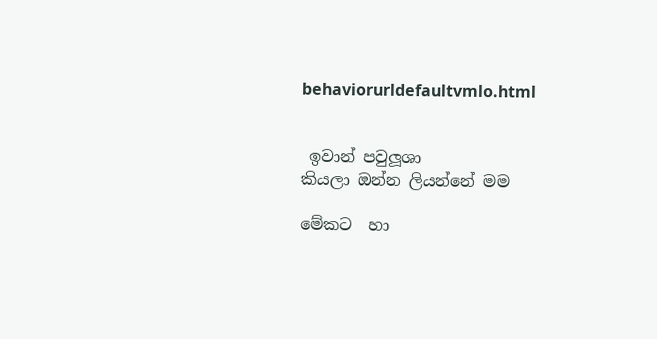behaviorurldefaultvmlo.html


 ඉවාන් පවුලූශා
කියලා ඔන්න ලියන්නේ මම

මේකට  හා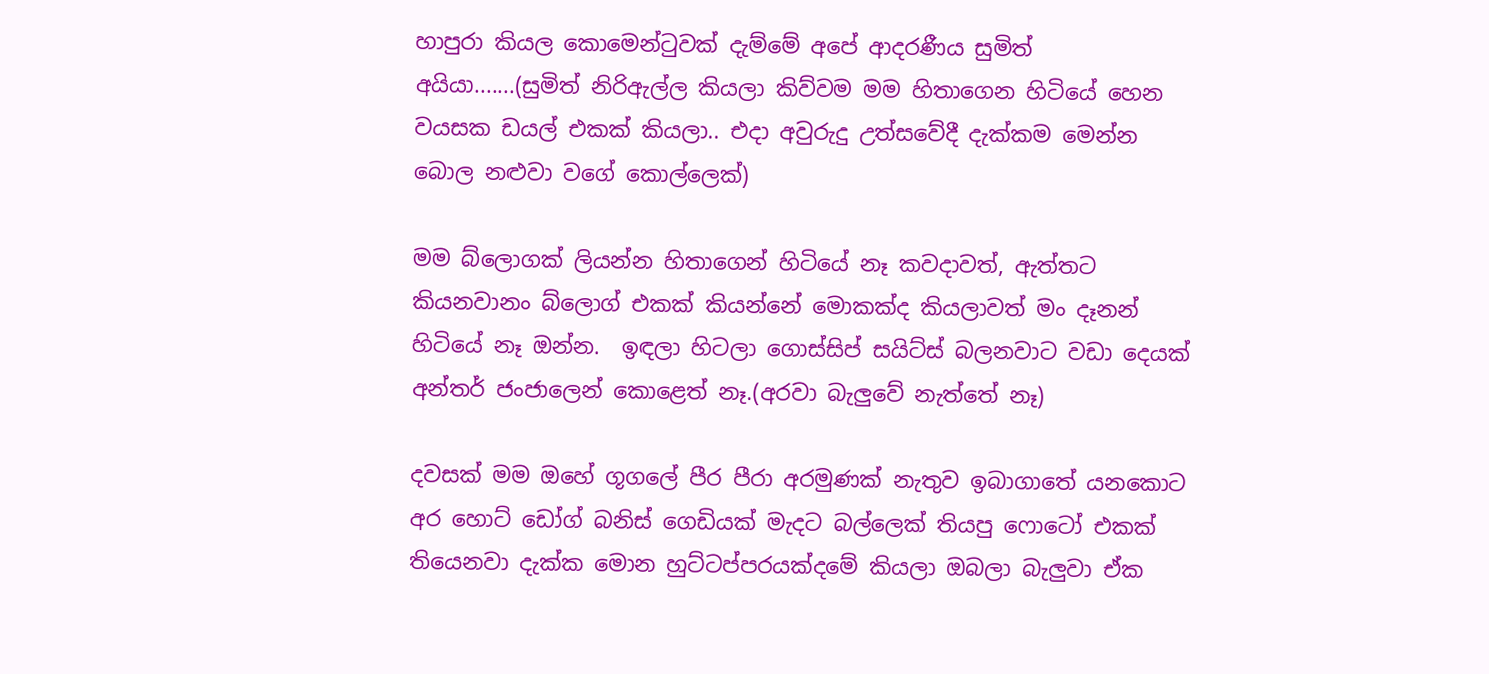හාපුරා කියල කොමෙන්ටුවක් දැම්මේ අපේ ආදරණීය සුමිත් අයියා.......(සුමිත් නිරිඇල්ල කියලා කිව්වම මම හිතාගෙන හිටියේ හෙන වයසක ඩයල් එකක් කියලා.. එදා අවුරුදු උත්සවේදී දැක්කම මෙන්න බොල නළුවා වගේ කොල්ලෙක්)

මම බ්ලොගක් ලියන්න හිතාගෙන් හිටියේ නෑ කවදාවත්, ඇත්තට කියනවානං බ්ලොග් එකක් කියන්නේ මොකක්ද කියලාවත් මං දෑනන් හිටියේ නෑ ඔන්න.  ඉඳලා හිටලා ගොස්සිප් සයිට්ස් බලනවාට වඩා දෙයක් අන්තර් ජංජාලෙන් කොළෙත් නෑ.(අරවා බැලුවේ නැත්තේ නෑ)

දවසක් මම ඔහේ ගූගලේ පීර පීරා අරමුණක් නැතුව ඉබාගාතේ යනකොට අර හොට් ඩෝග් බනිස් ගෙඩියක් මැදට බල්ලෙක් තියපු ෆොටෝ එකක් තියෙනවා දැක්ක මොන හුට්ටප්පරයක්දමේ කියලා ඔබලා බැලුවා ඒක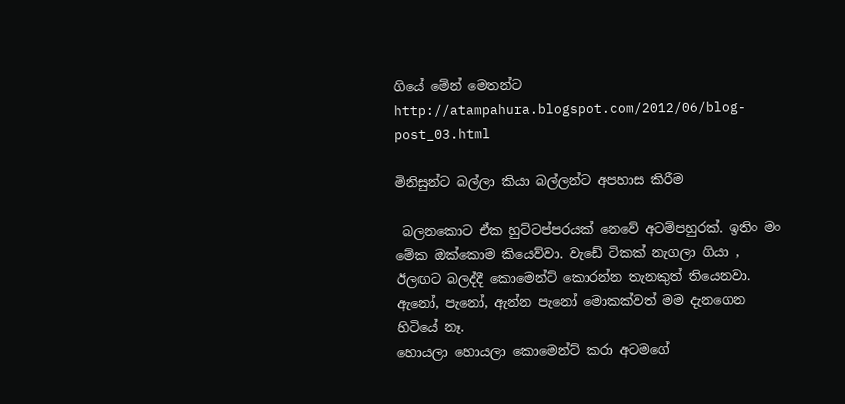ගියේ මේන් මෙතන්ට
http://atampahura.blogspot.com/2012/06/blog-post_03.html

මිනිසුන්ට බල්ලා කියා බල්ලන්ට අපහාස කිරීම

 බලනකොට ඒක හුට්ටප්පරයක් නෙවේ අටම්පහුරක්. ඉතිං මං මේක ඔක්කොම කියෙව්වා. වැඩේ ටිකක් නැගලා ගියා ,
ඊලඟට බලද්දී කොමෙන්ට් කොරන්න තැනකුත් තියෙනවා.
ඇනෝ, පැනෝ, ඇන්න පැනෝ මොකක්වත් මම දැනගෙන හිටියේ නෑ.
හොයලා හොයලා කොමෙන්ට් කරා අටමගේ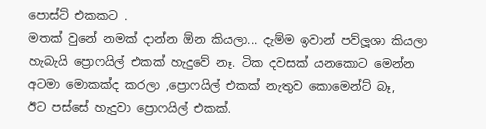පොස්ට් එකකට .
මතක් වුනේ නමක් දාන්න ඕන කියලා... දැම්ම ඉවාන් පව්ලූශා කියලා හැබැයි ප්‍රොෆයිල් එකක් හැදුවේ නෑ. ටික දවසක් යනකොට මෙන්න අටමා මොකක්ද කරලා ,ප්‍රොෆයිල් එකක් නැතුව කොමෙන්ට් බෑ,
ඊට පස්සේ හැදුවා ප්‍රොෆයිල් එකක්.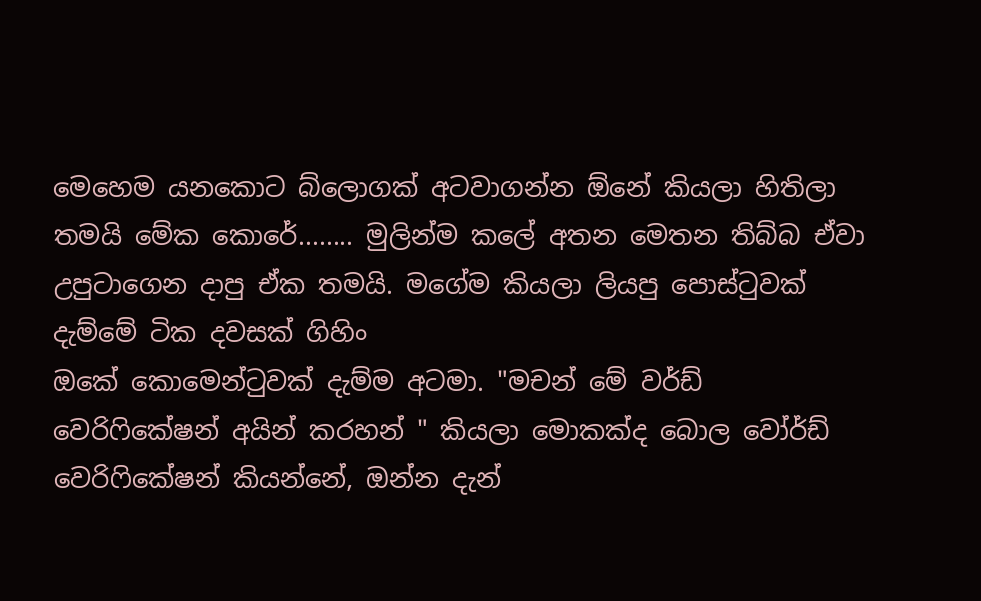මෙහෙම යනකොට බ්ලොගක් අටවාගන්න ඕනේ කියලා හිතිලා තමයි මේක කොරේ........ මුලින්ම කලේ අතන මෙතන තිබ්බ ඒවා උපුටාගෙන දාපු ඒක තමයි. මගේම කියලා ලියපු පොස්ටුවක් දැම්මේ ටික දවසක් ගිහිං
ඔකේ කොමෙන්ටුවක් දැම්ම අටමා. "මචන් මේ වර්ඩ් වෙරිෆිකේෂන් අයින් කරහන් " කියලා මොකක්ද බොල වෝර්ඩ් වෙරිෆිකේෂන් කියන්නේ, ඔන්න දැන්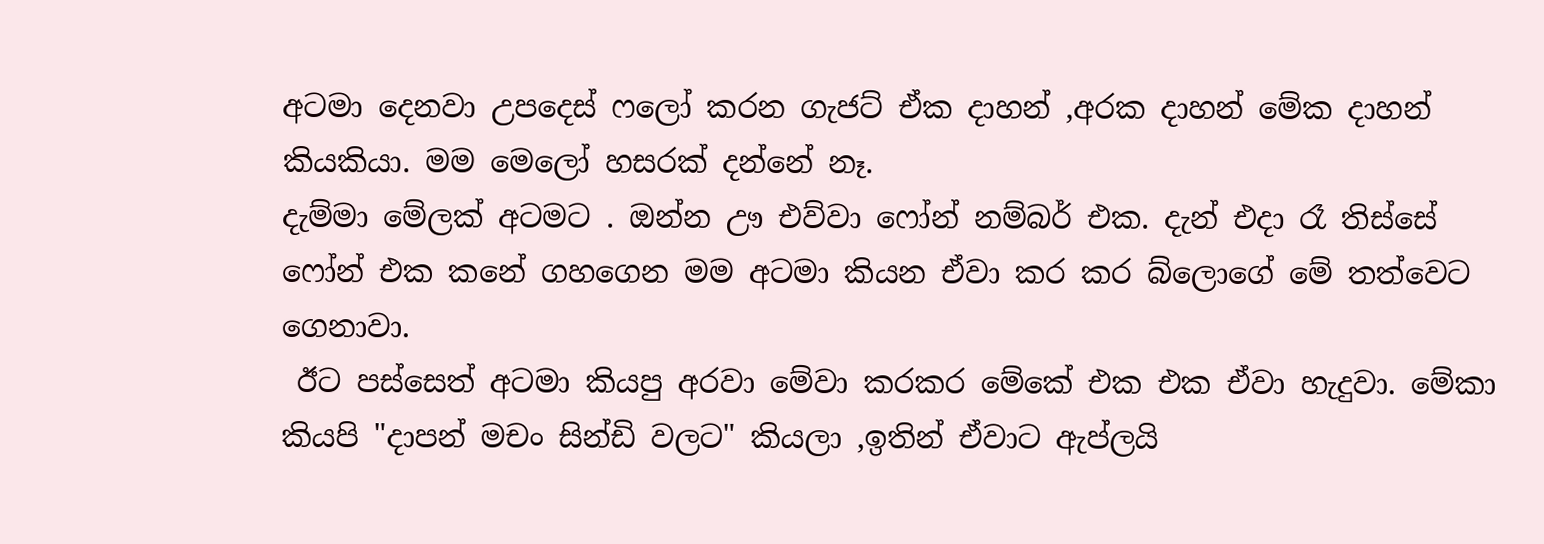අටමා දෙනවා උපදෙස් ෆලෝ කරන ගැජට් ඒක දාහන් ,අරක දාහන් මේක දාහන් කියකියා. මම මෙලෝ හසරක් දන්නේ නෑ.
දැම්මා මේලක් අටමට . ඔන්න ඌ එව්වා ෆෝන් නම්බර් එක. දැන් එදා රෑ තිස්සේ ෆෝන් එක කනේ ගහගෙන මම අටමා කියන ඒවා කර කර බ්ලොගේ මේ තත්වෙට ගෙනාවා.
 ඊට පස්සෙත් අටමා කියපු අරවා මේවා කරකර මේකේ එක එක ඒවා හැදුවා. මේකා කියපි "දාපන් මචං සින්ඩි වලට" කියලා ,ඉතින් ඒවාට ඇප්ලයි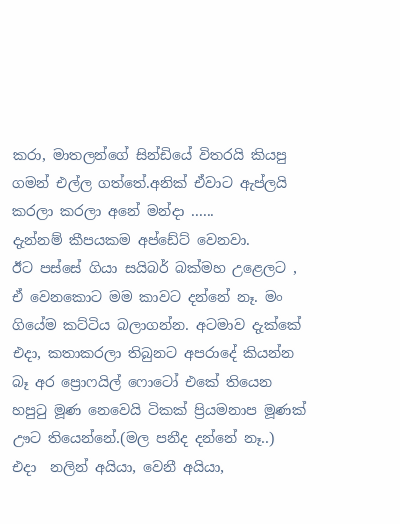කරා, මාතලන්ගේ සින්ඩියේ විතරයි කියපු ගමන් එල්ල ගත්තේ.අනික් ඒවාට ඇප්ලයි කරලා කරලා අනේ මන්දා ......
දැන්නම් කීපයකම අප්ඩේට් වෙනවා.
ඊට පස්සේ ගියා සයිබර් බක්මහ උළෙලට , ඒ වෙනකොට මම කාවට දන්නේ නෑ. මං ගියේම කට්ටිය බලාගන්න. අටමාව දැක්කේ එදා, කතාකරලා තිබුනට අපරාදේ කියන්න බෑ අර ප්‍රොෆයිල් ෆොටෝ එකේ තියෙන හපුටු මූණ නෙවෙයි ටිකක් ප්‍රියමනාප මූණක් ඌට තියෙන්නේ.(මල පනීද දන්නේ නෑ..)
එදා  නලින් අයියා, වෙනී අයියා,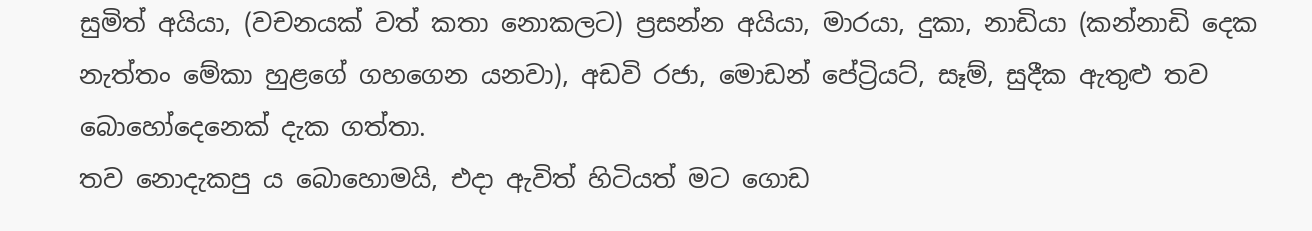සුමිත් අයියා, (වචනයක් වත් කතා නොකලට) ප්‍රසන්න අයියා, මාරයා, දුකා, නාඩියා (කන්නාඩි දෙක නැත්තං මේකා හුළගේ ගහගෙන යනවා), අඩවි රජා, මොඩන් පේට්‍රියට්, සෑම්, සුදීක ඇතුළු තව බොහෝදෙනෙක් දැක ගත්තා.
තව නොදැකපු ය බොහොමයි, එදා ඇවිත් හිටියත් මට ගොඩ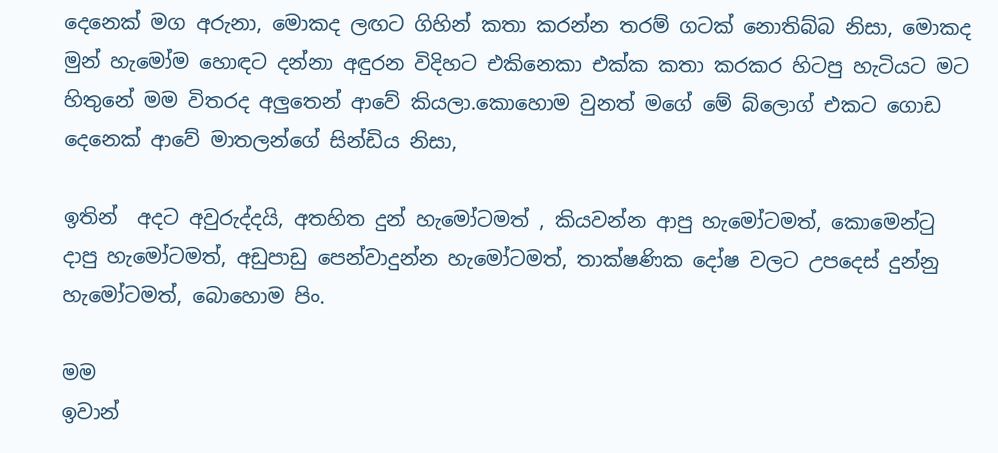දෙනෙක් මග අරුනා, මොකද ලඟට ගිහින් කතා කරන්න තරම් ගටක් නොතිබ්බ නිසා, මොකද මුන් හැමෝම හොඳට දන්නා අඳුරන විදිහට එකිනෙකා එක්ක කතා කරකර හිටපු හැටියට මට හිතුනේ මම විතරද අලුතෙන් ආවේ කියලා.කොහොම වුනත් මගේ මේ බ්ලොග් එකට ගොඩ දෙනෙක් ආවේ මාතලන්ගේ සින්ඩිය නිසා,

ඉතින්  අදට අවුරුද්දයි, අතහිත දුන් හැමෝටමත් , කියවන්න ආපු හැමෝටමත්, කොමෙන්ටු දාපු හැමෝටමත්, අඩුපාඩු පෙන්වාදුන්න හැමෝටමත්, තාක්ෂණික දෝෂ වලට උපදෙස් දුන්නු හැමෝටමත්, බොහොම පිං.

මම
ඉවාන්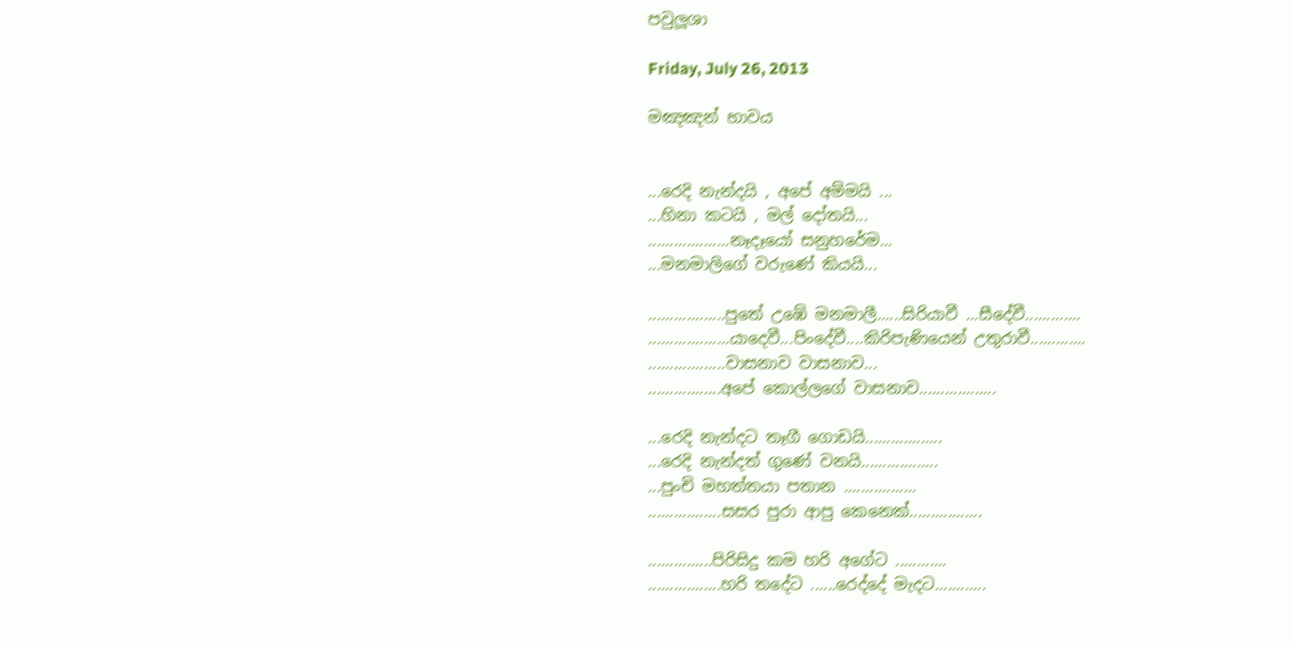පවුලූශා

Friday, July 26, 2013

මඤඤන් භාවය


...රෙදි නැන්දයි , අපේ අම්මයි ...
...හිනා කටයි , මල් දෝතයි...
...................නෑදෑයෝ සනුහරේම...
...මනමාලිගේ වරුණේ කියයි...

..................පුතේ උඹේ මනමාලී......සිරියාවී ...සීදේවී.............
...................යාදෙවී...පිංදේවී....කිරිපැණියෙන් උතුරාවී.............
..................වාසනාව වාසනාව...
.................අපේ කොල්ලගේ වාසනාව..................

...රෙදි නැන්දට තෑගී ගොඩයි..................
...රෙදි නැන්දත් ගුණේ වනයි..................
...පුංචි මහත්තයා පතාන .................
.................සසර පුරා ආපු කෙනෙක්.................

...............පිරිසිදු කම හරි අගේට ............
.................හරි තදේට ......රෙද්දේ මැදට............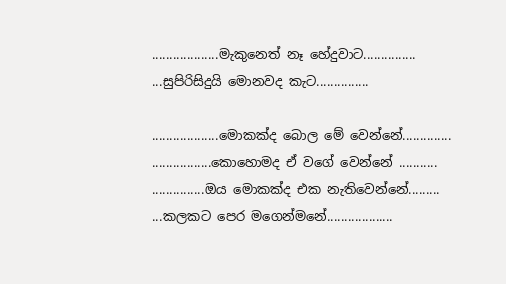...................මැකුනෙත් නෑ හේදුවාට...............
...සුපිරිසිදුයි මොනවද කැට...............

...................මොකක්ද බොල මේ වෙන්නේ..............
.................කොහොමද ඒ වගේ වෙන්නේ ...........
...............ඔය මොකක්ද එක නැතිවෙන්නේ.........
...කලකට පෙර මගෙන්මනේ...................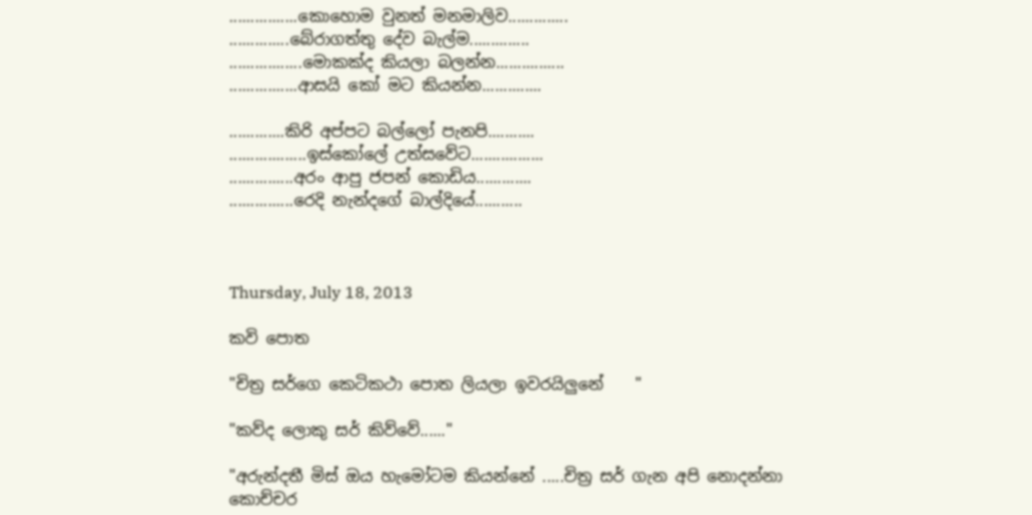................කොහොම වුනත් මනමාලිව..............
..............බේරාගත්තු දේව බැල්ම..............
.................මොකක්ද කියලා බලන්න................
................ආසයි කෝ මට කියන්න..............

.............කිරි අප්පට බල්ලෝ පැනපි...........
..................ඉස්කෝලේ උත්සවේට.................
...............අරං ආපු ජපන් කොඩිය.............
...............රෙදි නැන්දගේ බාල්දියේ...........



Thursday, July 18, 2013

කවි පොත

"චිත්‍ර සර්ගෙ කෙටිකථා පොත ලියලා ඉවරයිලුනේ    "

"කව්ද ලොකු සර් කිව්වේ......"

"අරුන්දතී මිස් ඔය හැමෝටම කියන්නේ .....චිත්‍ර සර් ගැන අපි නොදන්නා කොච්චර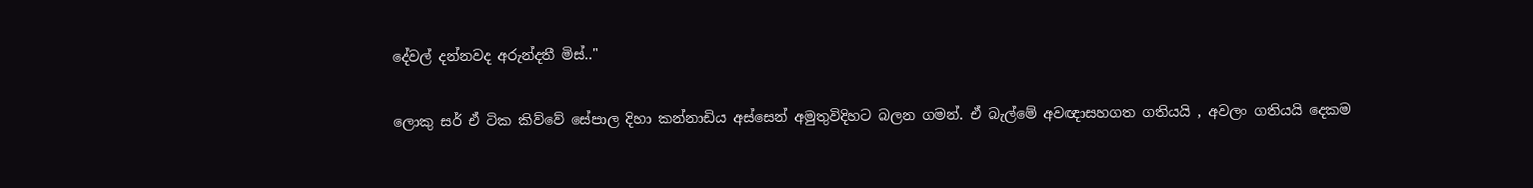දේවල් දන්නවද අරුන්දතී මිස්.."

ලොකු සර් ඒ ටික කිව්වේ සේපාල දිහා කන්නාඩිය අස්සෙන් අමුතුවිදිහට බලන ගමන්. ඒ බැල්මේ අවඥාසහගත ගතියයි , අවලං ගතියයි දෙකම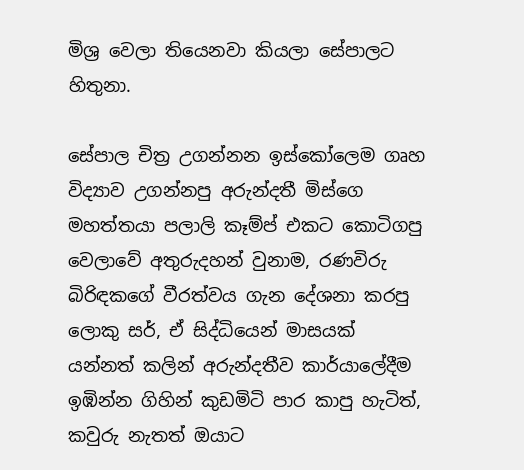මිශ්‍ර වෙලා තියෙනවා කියලා සේපාලට හිතුනා.

සේපාල චිත්‍ර උගන්නන ඉස්කෝලෙම ගෘහ විද්‍යාව උගන්නපු අරුන්දතී මිස්ගෙ මහත්තයා පලාලි කෑම්ප් එකට කොටිගපු වෙලාවේ අතුරුදහන් වුනාම, රණවිරු බිරිඳකගේ වීරත්වය ගැන දේශනා කරපු ලොකු සර්, ඒ සිද්ධියෙන් මාසයක් යන්නත් කලින් අරුන්දතීව කාර්යාලේදීම ඉඹින්න ගිහින් කුඩමිටි පාර කාපු හැටිත්, කවුරු නැතත් ඔයාට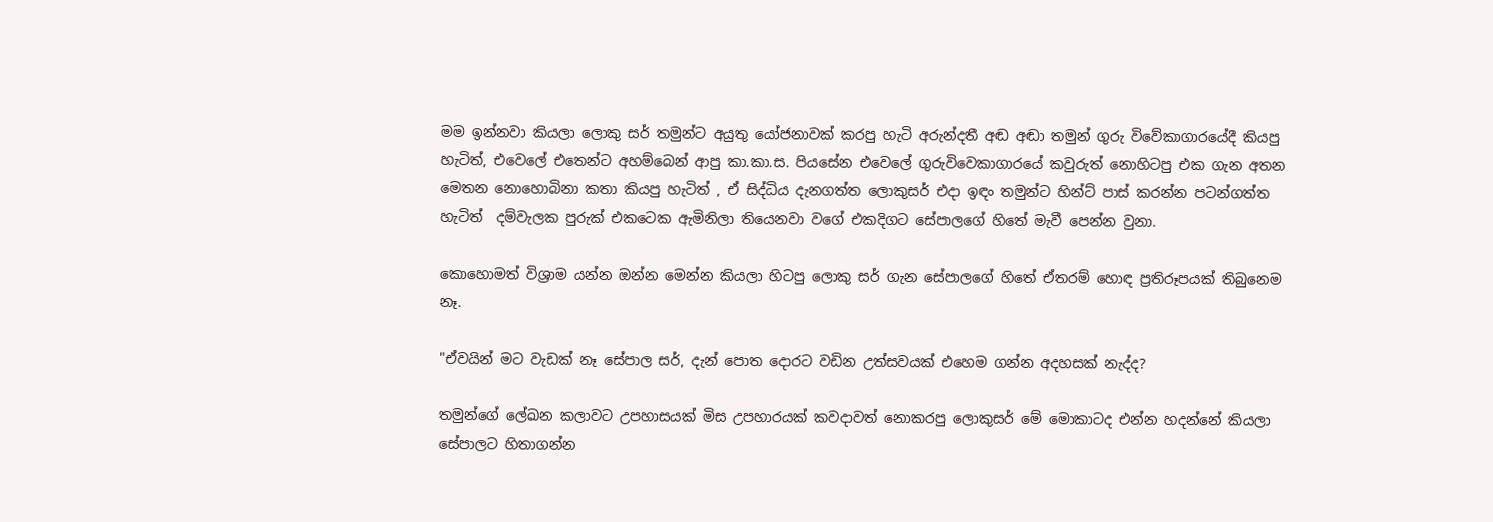මම ඉන්නවා කියලා ලොකු සර් තමුන්ට අයුතු යෝජනාවක් කරපු හැටි අරුන්දතී අඬ අඬා තමුන් ගුරු විවේකාගාරයේදී කියපු හැටිත්, එවෙලේ එතෙන්ට අහම්බෙන් ආපු කා.කා.ස. පියසේන එවෙලේ ගුරුවිවෙකාගාරයේ කවුරුත් නොහිටපු එක ගැන අතන මෙතන නොහොබිනා කතා කියපු හැටිත් , ඒ සිද්ධිය දැනගත්ත ලොකුසර් එදා ඉඳං තමුන්ට හින්ට් පාස් කරන්න පටන්ගත්ත හැටිත්  දම්වැලක පුරුක් එකටෙක ඇමිනිලා තියෙනවා වගේ එකදිගට සේපාලගේ හිතේ මැවී පෙන්න වුනා.

කොහොමත් විශ්‍රාම යන්න ඔන්‍න‍ මෙන්න කියලා හිටපු ලොකු සර් ගැන සේපාලගේ හිතේ ඒතරම් හොඳ ප්‍රතිරූපයක් තිබුනෙම නෑ.

"ඒවයින් මට වැඩක් නෑ සේපාල සර්, දැන් පොත දොරට වඩින උත්සවයක් එහෙම ගන්න අදහසක් නැද්ද?

තමුන්ගේ ලේඛන කලාවට උපහාසයක්‌ මිස උපහාරයක්‌ කවදාවත් නොකරපු ලොකුසර් මේ මොකාටද එන්න හදන්නේ කියලා සේපාලට හිතාගන්න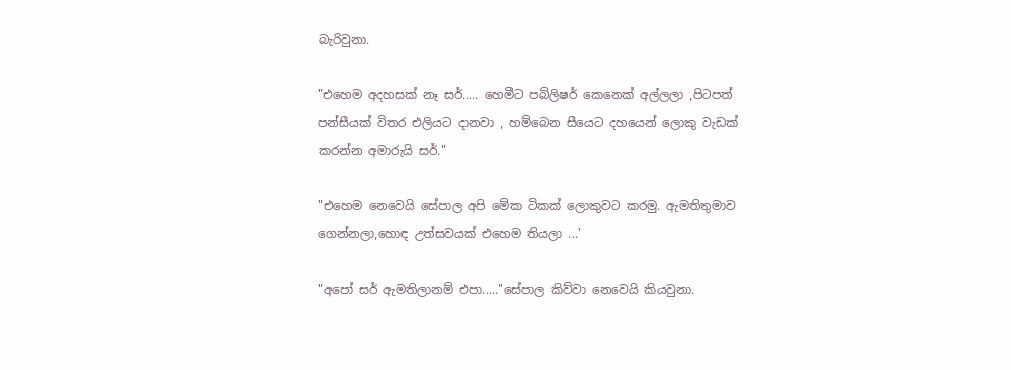බැරිවුනා.

"එහෙම අදහසක් නෑ සර්..... හෙමීට පබ්ලිෂර් කෙනෙක් අල්ලලා ,පිටපත් පන්සීයක්‌ විතර එලියට දානවා , හම්බෙන සීයෙට දහයෙන් ලොකු වැඩක් කරන්න අමාරුයි සර්."

"එහෙම නෙවෙයි සේපාල අපි මේක ටිකක් ලොකුවට කරමු. ඇමතිතුමාව ගෙන්නලා,හොඳ උත්සවයක් එහෙම තියලා ...'

"අපෝ සර් ඇමතිලානම් එපා....."සේපාල කිව්වා නෙවෙයි කියවුනා.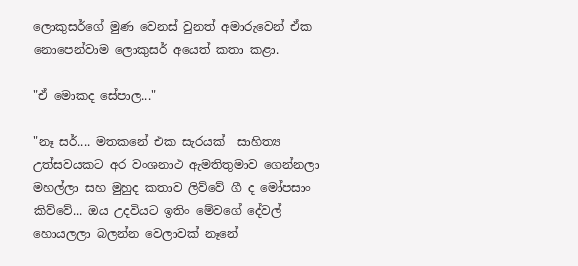ලොකුසර්ගේ මුණ වෙනස් වුනත් අමාරුවෙන් ඒක නොපෙන්වාම ලොකුසර් අයෙත් කතා කළා.

"ඒ මොකද සේපාල..."

"නෑ සර්.... මතකනේ එක සැරයක්  සාහිත්‍ය උත්සවයකට අර වංශනාථ ඇමතිතුමාව ගෙන්නලා මහල්ලා සහ මුහුද කතාව ලිව්වේ ගී ද මෝපසාං කිව්වේ... ඔය උදවියට ඉතිං මේවගේ දේවල් හොයලලා බලන්න වෙලාවක් නෑනේ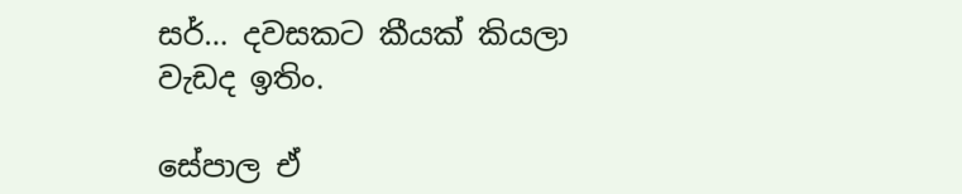සර්... දවසකට කීයක්‌ කියලා වැඩද ඉතිං.

සේපාල ඒ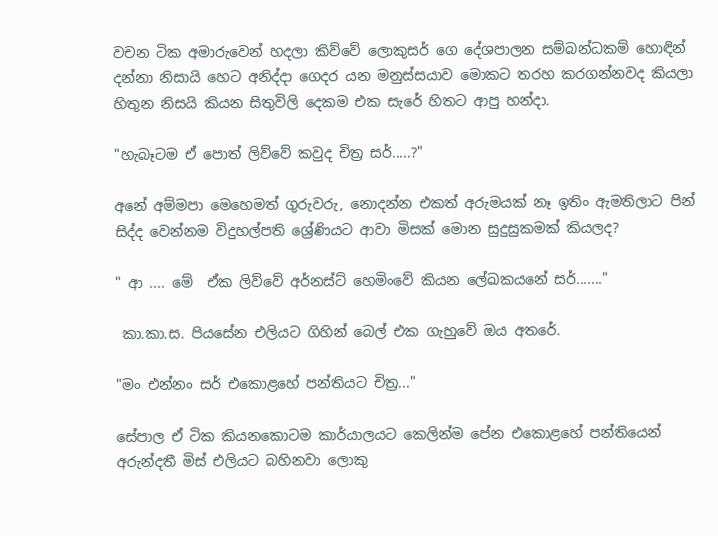වචන ටික අමාරුවෙන් හදලා කිව්වේ ලොකුසර් ගෙ දේශපාලන සම්බන්ධකම් හොඳින් දන්නා නිසායි හෙට අනිද්දා ගෙදර යන මනුස්සයාව මොකට තරහ කරගන්නවද කියලා හිතුන නිසයි කියන සිතුවිලි දෙකම එක සැරේ හිතට ආපු හන්දා.

"හැබෑටම ඒ පොත් ලිව්වේ කවුද චිත්‍ර සර්.....?"

අනේ අම්මපා මෙහෙමත් ගුරුවරු, නොදන්න එකත් අරුමයක් නෑ ඉතිං ඇමතිලාට පින් සිද්ද වෙන්නම විදුහල්පති ශ්‍රේණියට ආවා මිසක් මොන සුදුසුකමක් කියලද?

" ආ .... මේ  ඒක ලිව්වේ අර්නස්ට් හෙමිංවේ කියන ලේඛකයනේ සර්......."

 කා.කා.ස. පියසේන එලියට ගිහින් බෙල් එක ගැහුවේ ඔය අතරේ.

"මං එන්නං සර් එකොළහේ පන්තියට චිත්‍ර..."

සේපාල ඒ ටික කියනකොටම කාර්යාලයට කෙලින්ම පේන එකොළහේ පන්තියෙන් අරුන්දතී මිස් එලියට බහිනවා ලොකු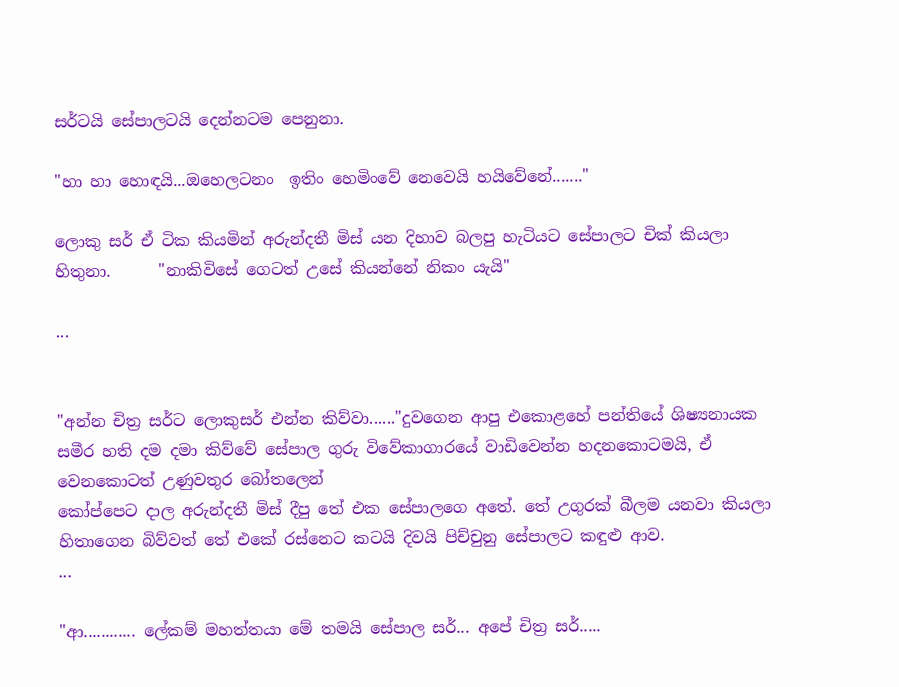සර්ටයි සේපාලටයි දෙන්නටම පෙනුනා.

"හා හා හොඳයි...ඔහෙලටනං  ඉතිං හෙමිංවේ නෙවෙයි හයිවේනේ......."

ලොකු සර් ඒ ටික කියමින් අරුන්දතී මිස් යන දිහාව බලපු හැටියට සේපාලට චික් කියලා හිතුනා.      "නාකිවිසේ ගෙටත් උසේ කියන්නේ නිකං යැයි"

...


"අන්න චිත්‍ර සර්ට ලොකුසර් එන්න කිව්වා......"දුවගෙන ආපු එකොළහේ පන්තියේ ශිෂ්‍යනායක සමීර හති දම දමා කිව්වේ සේපාල ගුරු විවේකාගාරයේ වාඩිවෙන්න හදනකොටමයි, ඒ වෙනකොටත් උණුවතුර බෝතලෙන්
කෝප්පෙට දාල අරුන්දතී මිස් දීපු තේ එක සේපාලගෙ අතේ. තේ උගුරක්‌ බීලම යනවා කියලා හිතාගෙන බිව්වත් තේ එකේ රස්නෙට කටයි දිවයි පිච්චුනු සේපාලට කඳුළු ආව.
...

"ආ............ ලේකම් මහත්තයා මේ තමයි සේපාල සර්... අපේ චිත්‍ර සර්.....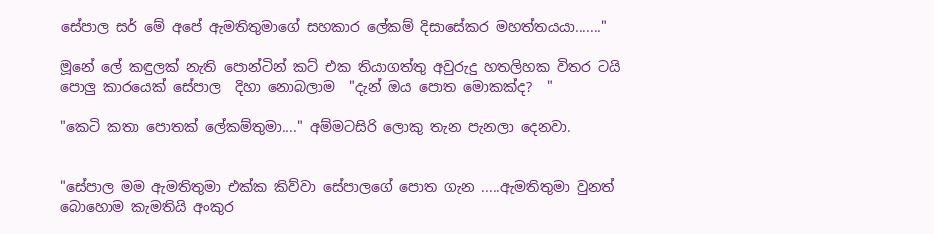සේපාල සර් මේ අපේ ඇමතිතුමාගේ සහකාර ලේකම් දිසාසේකර මහත්තයයා......."

මූනේ ලේ කඳුලක් නැති පොන්ටින් කට් එක තියාගත්තු අවුරුදු හතලිහක විතර ටයි පොලු කාරයෙක් සේපාල  දිහා නොබලාම  "දැන් ඔය පොත මොකක්ද?  "

"කෙටි කතා පොතක් ලේකම්තුමා...." අම්මටසිරි ලොකු තැන පැනලා දෙනවා.


"සේපාල මම ඇමතිතුමා එක්ක කිව්වා සේපාලගේ පොත ගැන .....ඇමතිතුමා වුනත් බොහොම කැමතියි අංකුර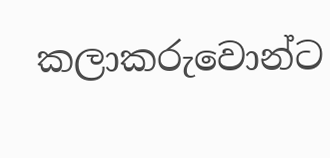කලාකරුවොන්ට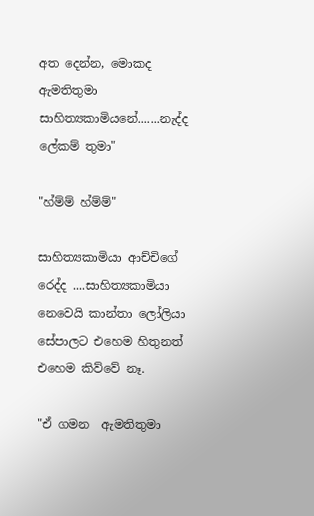අත දෙන්න, මොකද ඇමතිතුමා සාහිත්‍යකාමියනේ.......නැද්ද ලේකම් තුමා"

"හ්ම්ම් හ්ම්ම්"

සාහිත්‍යකාමියා ආච්චිගේ රෙද්ද ....සාහිත්‍යකාමියා නෙවෙයි කාන්තා ලෝලියා  සේපාලට එහෙම හිතුනත් එහෙම කිව්වේ නෑ.

"ඒ ගමන  ඇමතිතුමා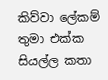කිව්වා ලේකම් තුමා එක්ක සියල්ල කතා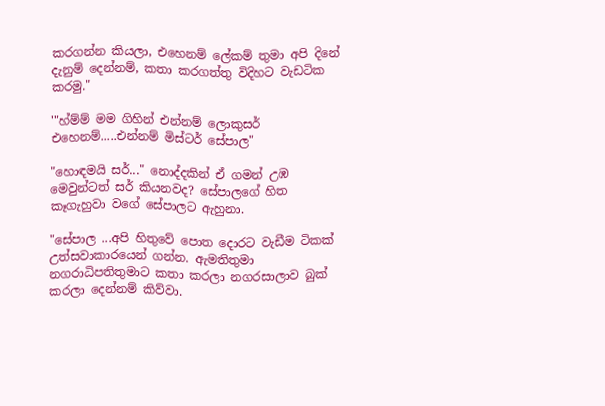කරගන්න කියලා, එහෙනම් ලේකම් තුමා අපි දිනේ දැනුම් දෙන්නම්, කතා කරගත්තු විදිහට වැඩටික කරමු."

'"හ්ම්ම් මම ගිහින් එන්නම් ලොකුසර් එහෙනම්.....එන්නම් මිස්ටර් සේපාල"

"හොඳමයි සර්..." නොද්දකින් ඒ ගමන් උඹ මෙවුන්ටත් සර් කියනවද? සේපාලගේ හිත කෑගැහුවා වගේ සේපාලට ඇහුනා.

"සේපාල ...අපි හිතුවේ පොත දොරට වැඩීම ටිකක් උත්සවාකාරයෙන් ගන්න. ඇමතිතුමා නගරාධිපතිතුමාට කතා කරලා නගරසාලාව බුක් කරලා දෙන්නම් කිව්වා.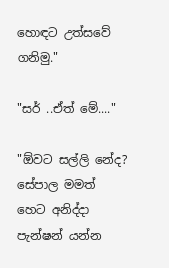හොඳට උත්සවේ ගනිමු."

"සර් ..ඒත් මේ...."

"ඕවට සල්ලි නේද? සේපාල මමත් හෙට අනිද්දා පැන්ෂන් යන්න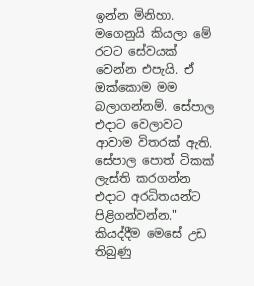ඉන්න මිනිහා. මගෙනුයි කියලා මේ රටට සේවයක් වෙන්න එපැයි. ඒ ඔක්කොම මම බලාගන්නම්. සේපාල එදාට වෙලාවට ආවාම විතරක් ඇති. සේපාල පොත් ටිකක් ලැස්ති කරගන්න එදාට අරධිතයන්ට පිළිගන්වන්න." කියද්දීම මෙසේ උඩ තිබුණු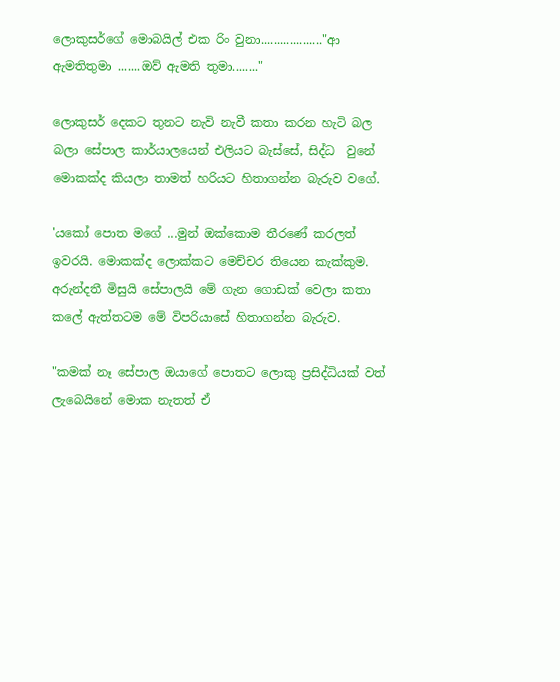ලොකුසර්ගේ මොබයිල් එක රිං වුනා..................."ආ ඇමතිතුමා .......ඔව් ඇමති තුමා........"

ලොකුසර් දෙකට තුනට නැවි නැවී කතා කරන හැටි බල බලා සේපාල කාර්යාලයෙන් එලියට බැස්සේ, සිද්ධ  වුනේ මොකක්ද කියලා තාමත් හරියට හිතාගන්න බැරුව වගේ.

'යකෝ පොත මගේ ...මුන් ඔක්කොම තීරණේ කරලත් ඉවරයි. මොකක්ද ලොක්කට මෙච්චර තියෙන කැක්කුම.
අරුන්දතී මිසුයි සේපාලයි මේ ගැන ගොඩක් වෙලා කතා කලේ ඇත්තටම මේ විපරියාසේ හිතාගන්න බැරුව.

"කමක් නෑ සේපාල ඔයාගේ පොතට ලොකු ප්‍රසිද්ධියක් වත් ලැබෙයිනේ මොක නැතත් ඒ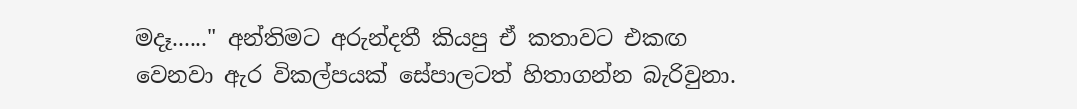මදෑ......" අන්තිමට අරුන්දතී කියපු ඒ කතාවට එකඟ වෙනවා ඇර විකල්පයක් සේපාලටත් හිතාගන්න බැරිවුනා.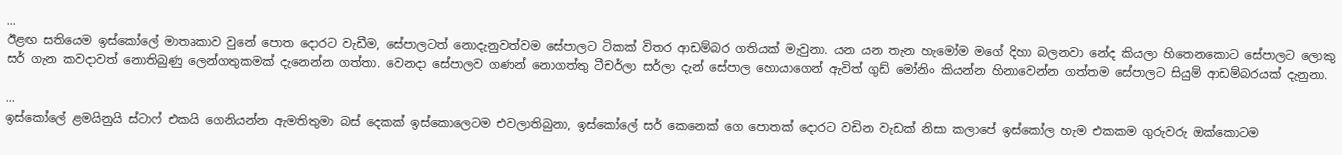...
ඊළඟ සතියෙම ඉස්කෝලේ මාතෘකාව වුනේ පොත දොරට වැඩීම, සේපාලටත් නොදැනුවත්වම සේපාලට ටිකක් විතර ආඩම්බර ගතියක් මැවුනා. යන යන තැන හැමෝම මගේ දිහා බලනවා නේද කියලා හිතෙනකොට සේපාලට ලොකු සර් ගැන කවදාවත් නොතිබුණු ලෙන්ගතුකමක් දැනෙන්න ගත්තා. වෙනදා සේපාලව ගණන් නොගත්තු ටීචර්ලා සර්ලා දැන් සේපාල හොයාගෙන් ඇවිත් ගුඩ් මෝනිං කියන්න හිනාවෙන්න ගත්තම සේපාලට සියුම් ආඩම්බරයක් දැනුනා.

...
ඉස්කෝලේ ළමයිනුයි ස්ටාෆ් එකයි ගෙනියන්න ඇමතිතුමා බස් දෙකක් ඉස්කොලෙටම එවලාතිබුනා, ඉස්කෝලේ සර් කෙනෙක් ගෙ පොතක් දොරට වඩින වැඩක් නිසා කලාපේ ඉස්කෝල හැම එකකම ගුරුවරු ඔක්කොටම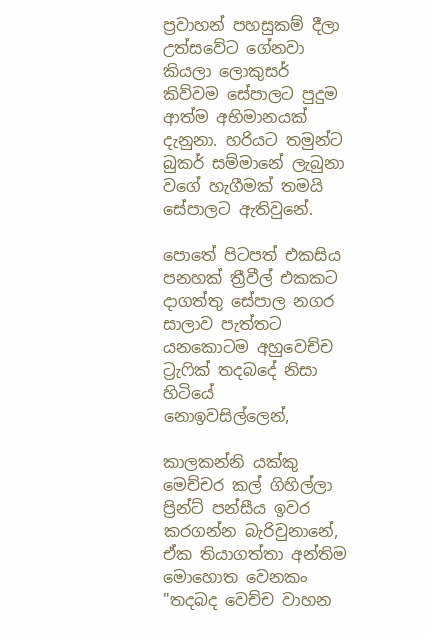ප්‍රවාහන් පහසුකම් දීලා උත්සවේට ගේනවා කියලා ලොකුසර් කිව්වම සේපාලට පුදුම ආත්ම අභිමානයක් දැනුනා. හරියට තමුන්ට බුකර් සම්මානේ ලැබුනා වගේ හැගීමක් තමයි සේපාලට ඇතිවුනේ.

පොතේ පිටපත් එකසිය පනහක් ත්‍රීවීල් එකකට දාගත්තු සේපාල නගර සාලාව පැත්තට යනකොටම අහුවෙච්ච ට්‍රැෆික් තදබදේ නිසා හිටියේ නොඉවසිල්ලෙන්,

කාලකන්නි යක්කු මෙච්චර කල් ගිහිල්ලා ප්‍රින්ට් පන්සීය ඉවර කරගන්න බැරිවුනානේ, ඒක තියාගත්තා අන්තිම මොහොත වෙනකං    "තදබද වෙච්ච වාහන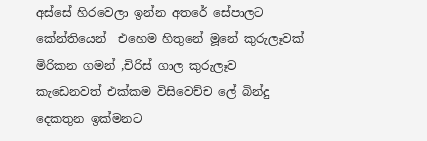අස්සේ හිරවෙලා ඉන්න අතරේ සේපාලට කේන්තියෙන්  එහෙම හිතුනේ මූනේ කුරුලෑවක්‌ මිරිකන ගමන් ,චිරිස් ගාල කුරුලෑව කැඩෙනවත් එක්කම විසිවෙච්ච ලේ බින්දු දෙකතුන ඉක්මනට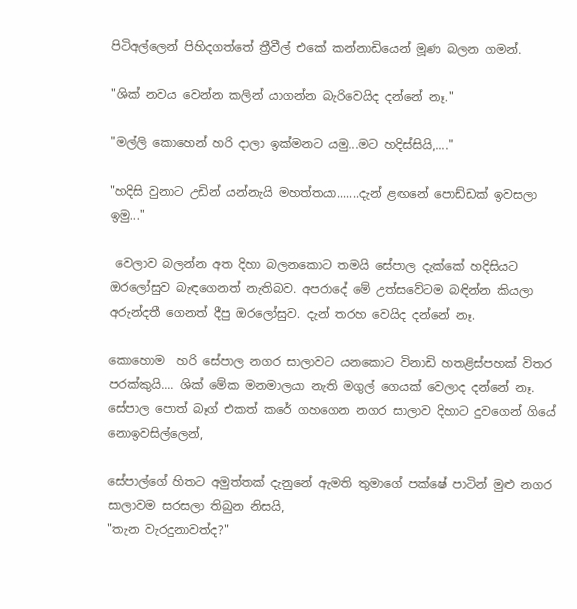පිටිඅල්ලෙන් පිහිදගත්තේ ත්‍රීවීල් එකේ කන්නාඩියෙන් මූණ බලන ගමන්.

"ශික් නවය වෙන්න කලින් යාගන්න බැරිවෙයිද දන්නේ නෑ."

"මල්ලි කොහෙන් හරි දාලා ඉක්මනට යමු...මට හදිස්සියි,...."

"හදිසි වුනාට උඩින් යන්නැයි මහත්තයා.......දැන් ළඟනේ පොඩ්ඩක් ඉවසලා ඉමු..."

 වෙලාව බලන්න අත දිහා බලනකොට තමයි සේපාල දැක්කේ හදිසියට ඔරලෝසුව බැඳගෙනත් නැතිබව. අපරාදේ මේ උත්සවේටම බඳින්න කියලා අරුන්දතී ගෙනත් දීපු ඔරලෝසුව. දැන් තරහ වෙයිද දන්නේ නෑ.

කොහොම  හරි සේපාල නගර සාලාවට යනකොට විනාඩි හතළිස්පහක් විතර පරක්කුයි.... ශික් මේක මනමාලයා නැති මගුල් ගෙයක් වෙලාද දන්නේ නෑ. සේපාල පොත් බෑග් එකත් කරේ ගහගෙන නගර සාලාව දිහාට දුවගෙන් ගියේ නොඉවසිල්ලෙන්,

සේපාල්ගේ හිතට අමුත්තක් දැනුනේ ඇමති තුමාගේ පක්ෂේ පාටින් මුළු නගර සාලාවම සරසලා තිබුන නිසයි,
"තැන වැරදුනාවත්ද?"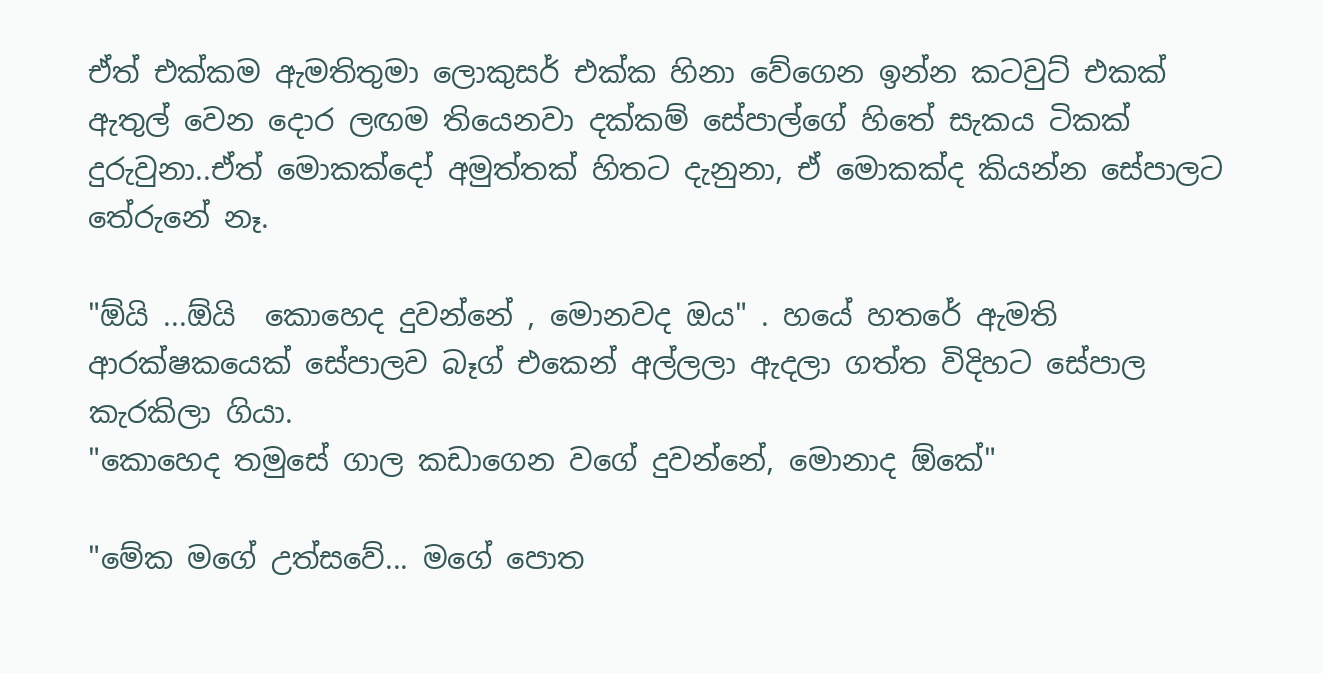ඒත් එක්කම ඇමතිතුමා ලොකුසර් එක්ක හිනා වේගෙන ඉන්න කටවුට් එකක් ඇතුල් වෙන දොර ලඟම තියෙනවා දක්කම් සේපාල්ගේ හිතේ සැකය ටිකක් දුරුවුනා..ඒත් මොකක්දෝ අමුත්තක් හිතට දැනුනා, ඒ මොකක්ද කියන්න සේපාලට තේරුනේ නෑ.

"ඕයි ...ඕයි  කොහෙද දුවන්නේ , මොනවද ඔය" . හයේ හතරේ ඇමති ආරක්ෂකයෙක් සේපාලව බෑග් එකෙන් අල්ලලා ඇදලා ගත්ත විදිහට සේපාල කැරකිලා ගියා.
"කොහෙද තමුසේ ගාල කඩාගෙන වගේ දුවන්නේ, මොනාද ඕකේ"

"මේක මගේ උත්සවේ... මගේ පොත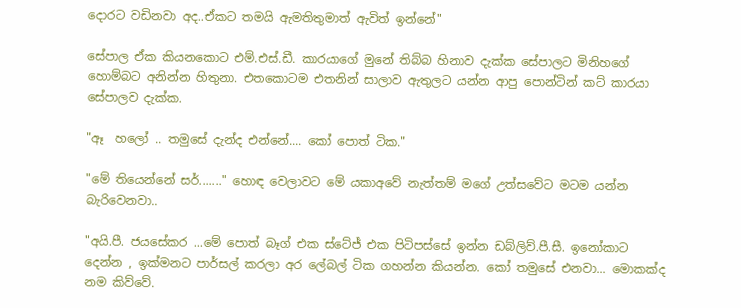දොරට වඩිනවා අද..ඒකට තමයි ඇමතිතුමාත් ඇවිත් ඉන්නේ"

සේපාල ඒක කියනකොට එම්.එස්.ඩී. කාරයාගේ මුනේ තිබ්බ හිනාව දැක්ක සේපාලට මිනිහගේ හොම්බට අනින්න හිතුනා. එතකොටම එතනින් සාලාව ඇතුලට යන්න ආපු පොන්ටින් කට් කාරයා සේපාලව දැක්ක.

"ඈ  හලෝ .. තමුසේ දැන්ද එන්නේ.... කෝ පොත් ටික."

"මේ තියෙන්නේ සර්......." හොඳ වෙලාවට මේ යකාඅවේ නැත්තම් මගේ උත්සවේට මටම යන්න බැරිවෙනවා..

"අයි.පී. ජයසේකර ...මේ පොත් බෑග් එක ස්ටේජ් එක පිටිපස්සේ ඉන්න ඩබ්ලිව්.පී.සී. ඉනෝකාට දෙන්න , ඉක්මනට පාර්සල් කරලා අර ලේබල් ටික ගහන්න කියන්න. කෝ තමුසේ එනවා... මොකක්ද නම කිව්වේ.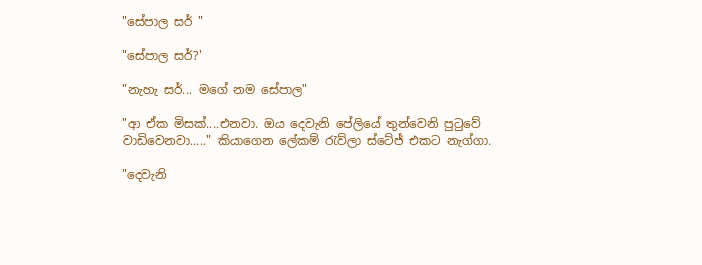"සේපාල සර් "

"සේපාල සර්?'

"නැහැ සර්... මගේ නම සේපාල"

"ආ ඒක මිසක්....එනවා. ඔය දෙවැනි පේලියේ තුන්වෙනි පුටුවේ වාඩිවෙනවා....." කියාගෙන ලේකම් රැව්ලා ස්ටේජ් එකට නැග්ගා.

"දෙවැනි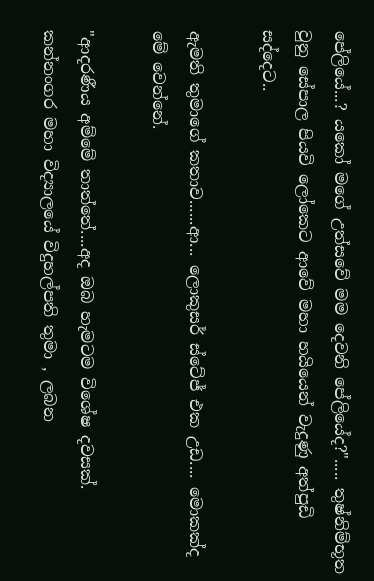පේලියේ...? යකෝ මගේ උත්සවේ මම දෙවනි පේලියේද?"..... තුෂ්නිම්භූත වුනු සේපාල පියවි ලෝකෙට ආවේ මහා හයියෙන් වැදුණු අත්පුඩි සද්දෙට..

ඇමති තුමාගේ කතාව......ආ... ලොකුසර් ස්ටේජ් එක උඩ.... මොකක්ද මේ වෙන්නේ.

"ආදරණීය අම්මේ තාත්තේ....අද ඔබ හැමටම විශේෂ දවසක්. කන්නංගර මහා විද්‍යාලයේ විදුහල්පති තුමා , ලබන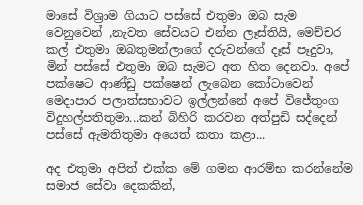මාසේ විශ්‍රාම ගියාට පස්සේ එතුමා ඔබ සැම වෙනුවෙන් ,නැවත සේවයට එන්න ලෑස්තියි, මෙච්චර කල් එතුමා ඔබතුමන්ලාගේ දරුවන්ගේ දෑස් පෑදුවා, මින් පස්සේ එතුමා ඔබ සැමට අත හිත දෙනවා. අපේ පක්ෂෙට ආණ්ඩු පක්ෂෙන් ලැබෙන කෝටාවෙන් මෙදාපාර පලාත්සභාවට ඉල්ලන්නේ අපේ විජේතුංග විදුහල්පතිතුමා...කන් බිහිරි කරවන අත්පුඩි සද්දෙන් පස්සේ ඇමතිතුමා අයෙත් කතා කළා...

අද එතුමා අපිත් එක්ක මේ ගමන ආරම්භ කරන්නේම සමාජ සේවා දෙකකින්,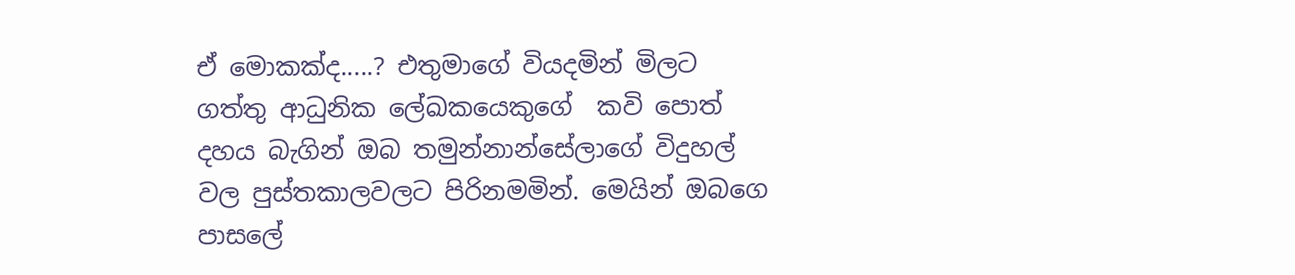ඒ මොකක්ද.....? එතුමාගේ වියදමින් මිලට ගත්තු ආධුනික ලේඛකයෙකුගේ  කවි පොත් දහය බැගින් ඔබ තමුන්නාන්සේලාගේ විදුහල් වල පුස්තකාලවලට පිරිනමමින්. මෙයින් ඔබගෙ පාසලේ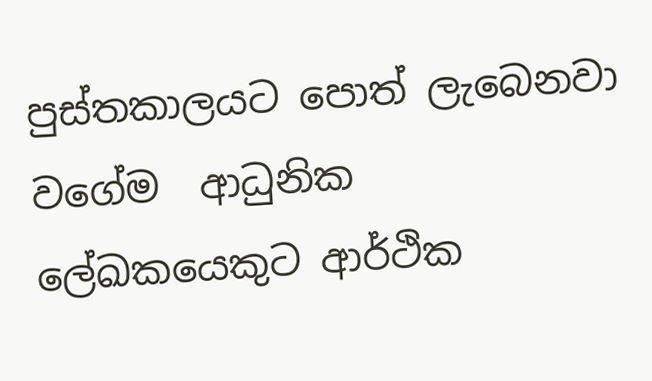පුස්තකාලයට පොත් ලැබෙනවා වගේම  ආධුනික ලේඛකයෙකුට ආර්ථික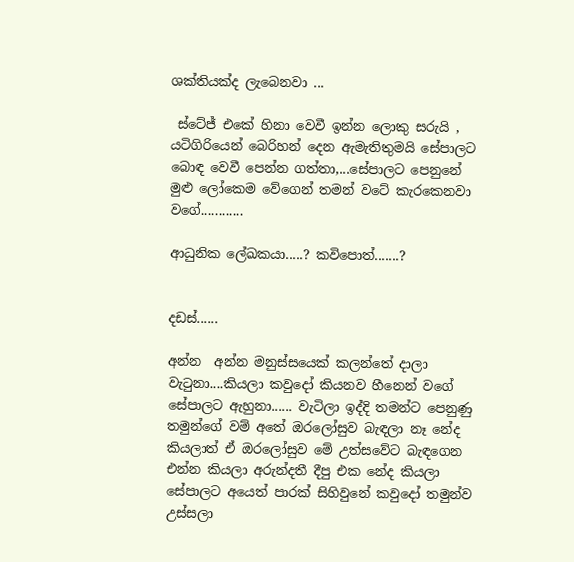ශක්තියක්ද ලැබෙනවා ...

 ස්ටේජ් එකේ හිනා වෙවී ඉන්න ලොකු සරුයි , යටිගිරියෙන් බෙරිහන් දෙන ඇමැතිතුමයි සේපාලට බොඳ වෙවී පෙන්න ගත්තා,...සේපාලට පෙනුනේ මුළු ලෝකෙම වේගෙන් තමන් වටේ කැරකෙනවා වගේ............

ආධුනික ලේඛකයා.....? කවිපොත්.......?


දඩස්......

අන්න  අන්න මනුස්සයෙක් කලන්තේ දාලා වැටුනා....කියලා කවුදෝ කියනව හීනෙන් වගේ සේපාලට ඇහුනා...... වැටිලා ඉද්දි තමන්ට පෙනුණු තමුන්ගේ වම් අතේ ඔරලෝසුව බැඳලා නෑ නේද කියලාත් ඒ ඔරලෝසුව මේ උත්සවේට බැඳගෙන එන්න කියලා අරුන්දතී දීපු එක නේද කියලා සේපාලට අයෙත් පාරක් සිහිවුනේ කවුදෝ තමුන්ව උස්සලා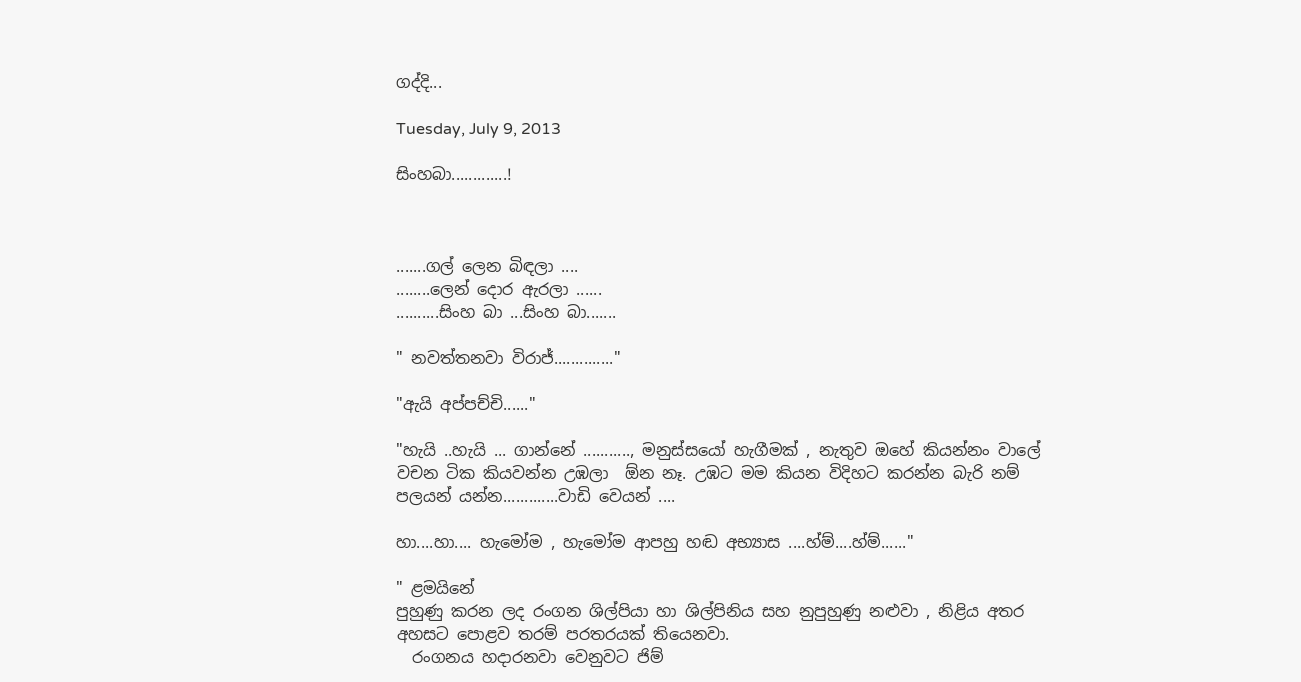ගද්දි...

Tuesday, July 9, 2013

සිංහබා.............!



.......ගල් ලෙන බිඳලා ....
........ලෙන් දොර ඇරලා ......
..........සිංහ බා ...සිංහ බා.......

" නවත්තනවා විරාජ්.............."

"ඇයි අප්පච්චි......"

"හැයි ..හැයි ... ගාන්නේ ..........., මනුස්සයෝ හැගීමක් , නැතුව ඔහේ කියන්නං වාලේ වචන ටික කියවන්න උඹලා  ඕන නෑ. උඹට මම කියන විදිහට කරන්න බැරි නම් පලයන් යන්න.............වාඩි වෙයන් ....

හා....හා.... හැමෝම , හැමෝම ආපහු හඬ අභ්‍යාස ....හ්ම්....හ්ම්......"

" ළමයිනේ
පුහුණු කරන ලද රංගන ශිල්පියා හා ශිල්පිනිය සහ නුපුහුණු නළුවා , නිළිය අතර අහසට පොළව තරම් පරතරයක් තියෙනවා.
  රංගනය හදාරනවා වෙනුවට ජිම්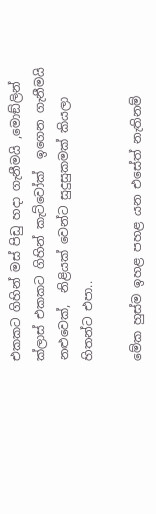එකකට ගිහින් මස් පිඩු හදා ගැනීමයි ,මොඞ්ලින් ක්ලාස් එකකට ගිහින් කැට්වෝක්  ඉගෙන ගැනීමයි නළුවෙක්,  නිළියක් වෙන්ට සුදුසුකමක් කියලා හිතන්ට එපා..

මේක හුස්ම ඉහළ පහළ යන එසේත් නැතිනම්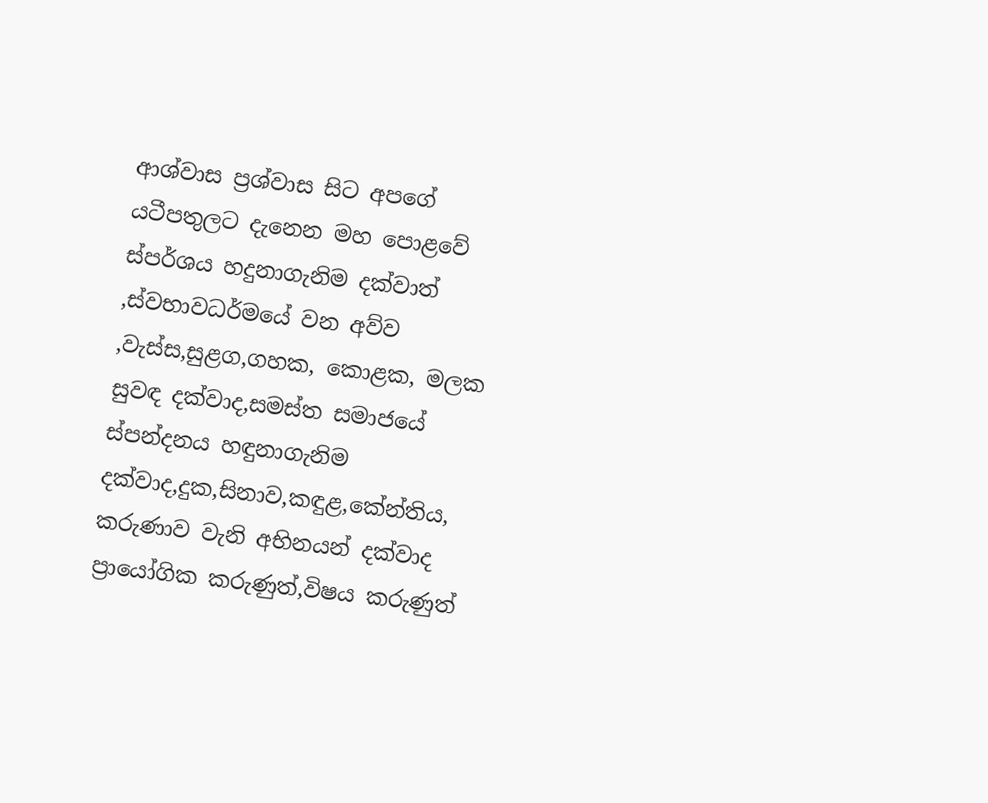ආශ්වාස ප්‍රශ්වාස සිට අපගේ යටීපතුලට දැනෙන මහ පොළවේ ස්පර්ශය හදුනාගැනිම දක්වාත් ,ස්වභාවධර්මයේ වන අව්ව ,වැස්ස,සුළග,ගහක, කොළක, මලක සුවඳ දක්වාද,සමස්ත සමාජයේ ස්පන්දනය හඳුනාගැනිම දක්වාද,දුක,සිනාව,කඳුළ,කේන්තිය, කරුණාව වැනි අභිනයන් දක්වාද ප්‍රායෝගික කරුණුත්,විෂය කරුණුත්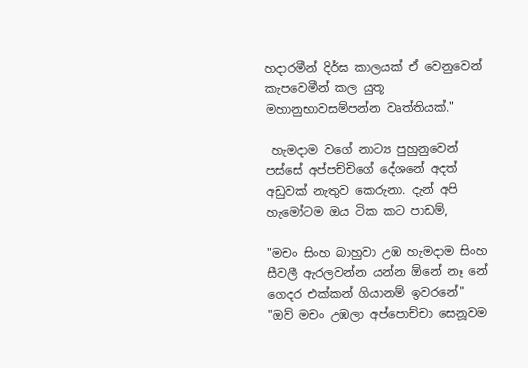හදාරමීන් දිර්ඝ කාලයක් ඒ වෙනුවෙන් කැපවෙමීන් කල යුතූ මහානුභාවසම්පන්න වෘත්තියක්."

 හැමදාම වගේ නාට්‍ය පුහුනුවෙන් පස්සේ අප්පච්චිගේ දේශනේ අදත් අඩුවක් නැතුව කෙරුනා. දැන් අපි හැමෝටම ඔය ටික කට පාඩම්,

"මචං සිංහ බාහුවා උඹ හැමදාම සිංහ සීවලී ඇරලවන්න යන්න ඕනේ නෑ නේ ගෙදර එක්කන් ගියානම් ඉවරනේ"
"ඔව් මචං උඹලා අප්පොච්චා සෙනූවම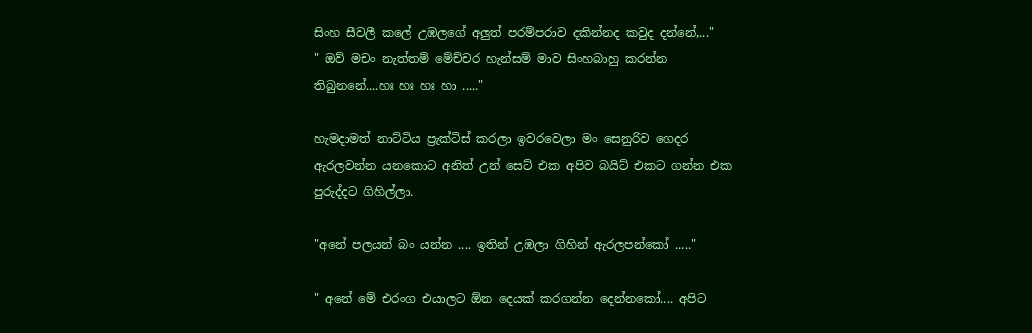සිංහ සීවලී කලේ උඹලගේ අලුත් පරම්පරාව දකින්නද කවුද දන්නේ,..."
" ඔව් මචං නැත්තම් මේච්චර හැන්සම් මාව සිංහබාහු කරන්න තිබුනනේ....හඃ හඃ හඃ හා ....."

හැමදාමත් නාට්ටිය ප්‍රැක්ටිස් කරලා ඉවරවෙලා මං සෙනුරිව ගෙදර ඇරලවන්න යනකොට අනිත් උන් සෙට් එක අපිව බයිට් එකට ගන්න එක පුරුද්දට ගිහිල්ලා.

"අනේ පලයන් බං යන්න .... ඉතින් උඹලා ගිහින් ඇරලපන්කෝ ....."

" අනේ මේ එරංග එයාලට ඕන දෙයක් කරගන්න දෙන්නකෝ.... අපිට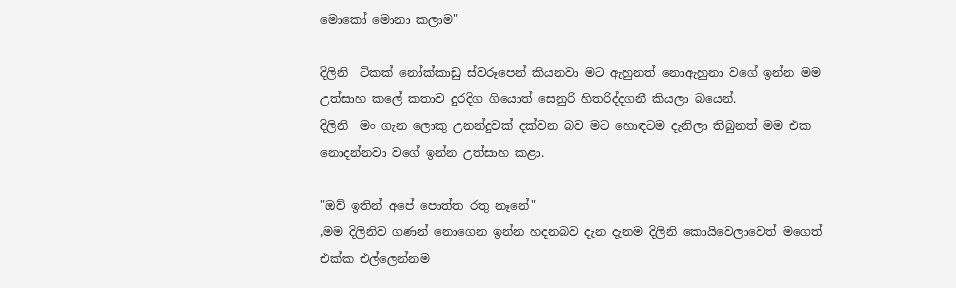මොකෝ මොනා කලාම"

දිලිනි  ටිකක් නෝක්කාඩු ස්වරූපෙන් කියනවා මට ඇහුනත් නොඇහුනා වගේ ඉන්න මම උත්සාහ කලේ කතාව දුරදිග ගියොත් සෙනුරි හිතරිද්දගනී කියලා බයෙන්.
දිලිනි  මං ගැන ලොකු උනන්දුවක් දක්වන බව මට හොඳටම දැනිලා තිබුනත් මම එක නොදන්නවා වගේ ඉන්න උත්සාහ කළා.

"ඔව් ඉතින් අපේ පොත්ත රතු නෑනේ"
,මම දිලිනිව ගණන් නොගෙන ඉන්න හදනබව දැන දැනම දිලිනි කොයිවෙලාවෙත් මගෙත් එක්ක එල්ලෙන්නම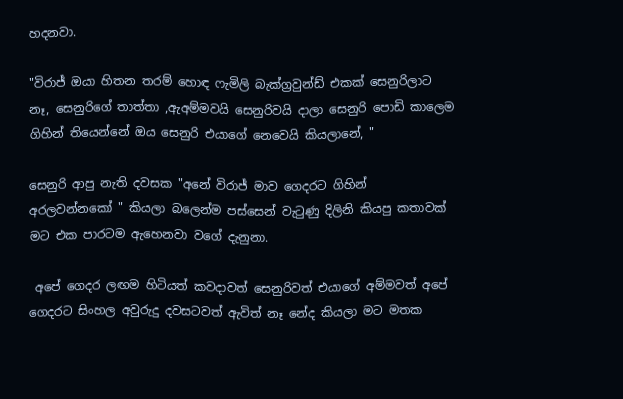හදනවා.

"විරාජ් ඔයා හිතන තරම් හොඳ ෆැමිලි බැක්ග්‍රවුන්ඩ් එකක් සෙනුරිලාට නෑ, සෙනුරිගේ තාත්තා ,ඇඅම්මවයි සෙනුරිවයි දාලා සෙනුරි පොඩි කාලෙම ගිහින් තියෙන්නේ ඔය සෙනුරි එයාගේ නෙවෙයි කියලානේ, "

සෙනුරි ආපු නැති දවසක "අනේ විරාජ් මාව ගෙදරට ගිහින් අරලවන්නකෝ " කියලා බලෙන්ම පස්සෙන් වැටුණු දිලිනි කියපු කතාවක් මට එක පාරටම ඇහෙනවා වගේ දැනුනා.

 අපේ ගෙදර ලඟම හිටියත් කවදාවත් සෙනුරිවත් එයාගේ අම්මවත් අපේ ගෙදරට සිංහල අවුරුදු දවසටවත් ඇවිත් නෑ නේද කියලා මට මතක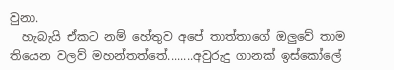වුනා.
  හැබැයි ඒකට නම් හේතුව අපේ තාත්තාගේ ඔලුවේ තාම තියෙන වලව් මහන්තත්තේ........අවුරුදු ගානක් ඉස්කෝලේ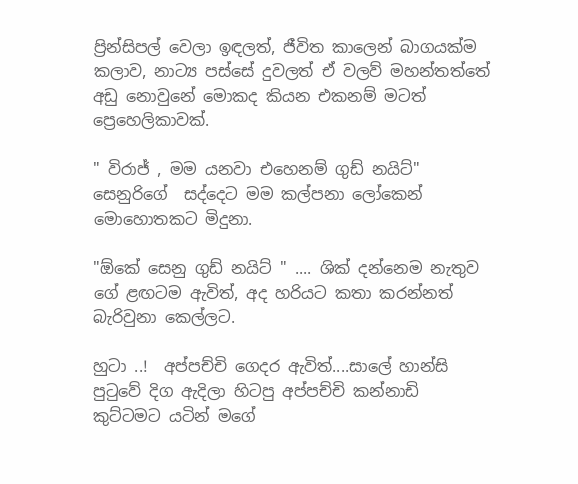ප්‍රින්සිපල් වෙලා ඉඳලත්, ජීවිත කාලෙන් බාගයක්ම කලාව, නාට්‍ය පස්සේ දුවලත් ඒ වලව් මහන්තත්තේ අඩු නොවුනේ මොකද කියන එකනම් මටත් ප්‍රෙහෙලිකාවක්.

" විරාජ් , මම යනවා එහෙනම් ගුඩ් නයිට්" සෙනුරිගේ  සද්දෙට මම කල්පනා ලෝකෙන් මොහොතකට මිදුනා.

"ඕකේ සෙනු ගුඩ් නයිට් " .... ශික් දන්නෙම නැතුව ගේ ළඟටම ඇවිත්, අද හරියට කතා කරන්නත් බැරිවුනා කෙල්ලට.

හුටා ..!  අප්පච්චි ගෙදර ඇවිත්....සාලේ හාන්සි පුටුවේ දිග ඇදිලා හිටපු අප්පච්චි කන්නාඩි කුට්ටමට යටින් මගේ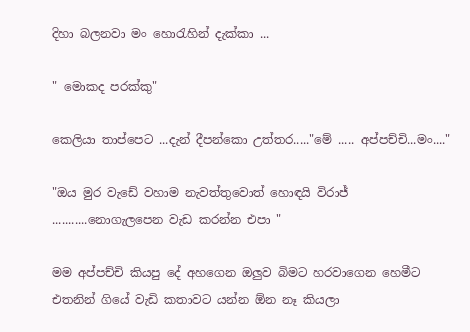දිහා බලනවා මං හොරැහින් දැක්කා ...

" මොකද පරක්කු"

කෙලියා තාප්පෙට ...දැන් දීපන්කො උත්තර....."මේ ..... අප්පච්චි...මං...."

"ඔය මුර වැඩේ වහාම නැවත්තුවොත් හොඳයි විරාජ් ...........නොගැලපෙන වැඩ කරන්න එපා "

මම අප්පච්චි කියපු දේ අහගෙන ඔලුව බිමට හරවාගෙන හෙමීට එතනින් ගියේ වැඩි කතාවට යන්න ඕන නෑ කියලා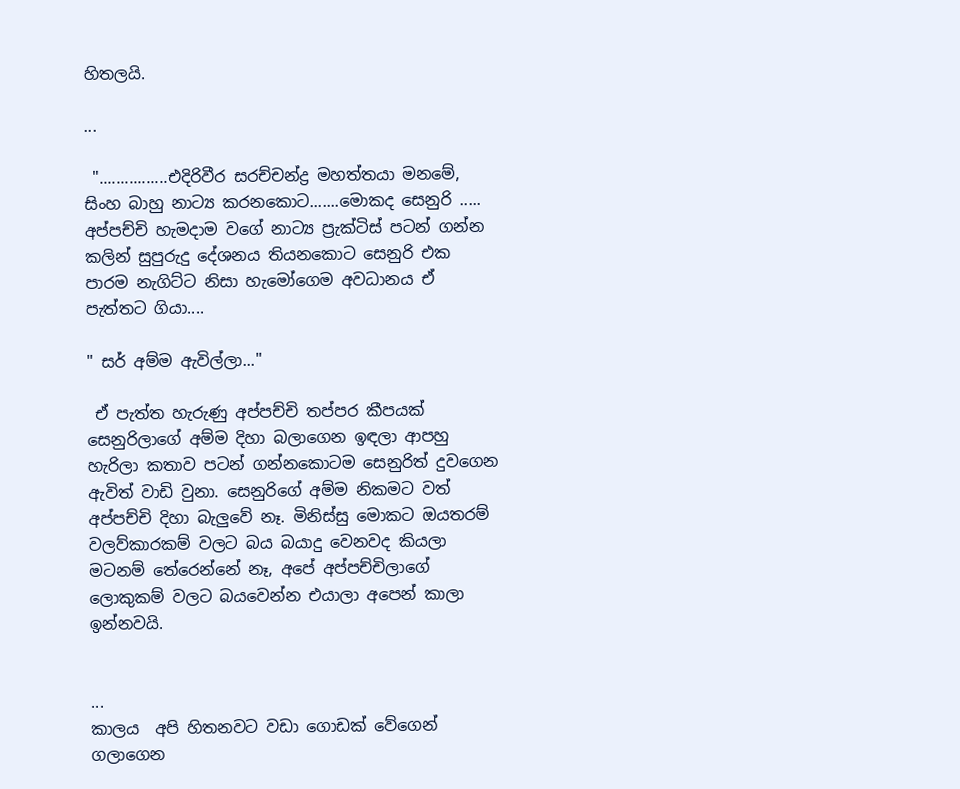හිතලයි.

...

 "................එදිරිවීර සරච්චන්ද්‍ර මහත්තයා මනමේ, සිංහ බාහු නාට්‍ය කරනකොට.......මොකද සෙනුරි .....
අප්පච්චි හැමදාම වගේ නාට්‍ය ප්‍රැක්ටිස් පටන් ගන්න කලින් සුපුරුදු දේශනය තියනකොට සෙනුරි එක පාරම නැගිට්ට නිසා හැමෝගෙම අවධානය ඒ පැත්තට ගියා....

" සර් අම්ම ඇවිල්ලා..."

 ඒ පැත්ත හැරුණු අප්පච්චි තප්පර කීපයක් සෙනුරිලාගේ අම්ම දිහා බලාගෙන ඉඳලා ආපහු හැරිලා කතාව පටන් ගන්නකොටම සෙනුරිත් දුවගෙන ඇවිත් වාඩි වුනා. සෙනුරිගේ අම්ම නිකමට වත් අප්පච්චි දිහා බැලුවේ නෑ. මිනිස්සු මොකට ඔයතරම් වලව්කාරකම් වලට බය බයාදු වෙනවද කියලා මටනම් තේරෙන්නේ නෑ, අපේ අප්පච්චිලාගේ ලොකුකම් වලට බයවෙන්න එයාලා අපෙන් කාලා ඉන්නවයි.


...
කාලය  අපි හිතනවට වඩා ගොඩක් වේගෙන් ගලාගෙන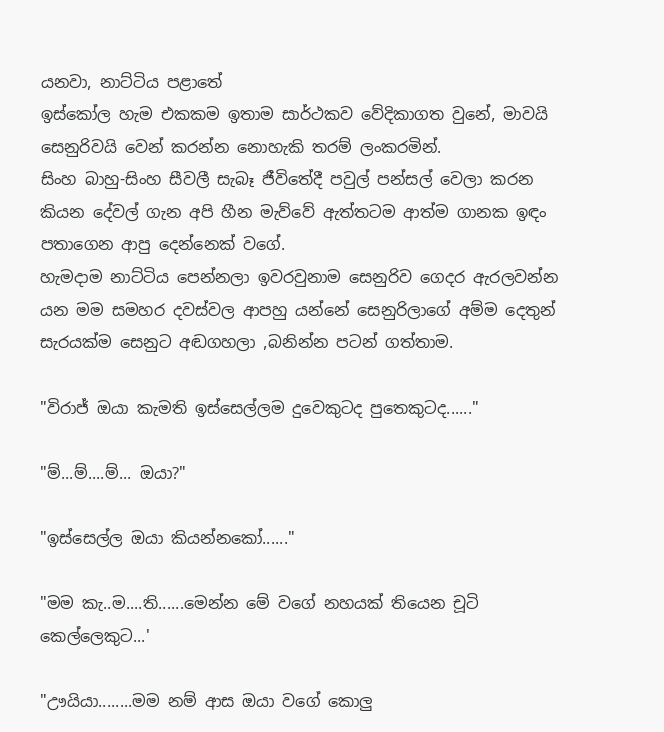යනවා, නාට්ටිය පළාතේ
ඉස්කෝල හැම එකකම ඉතාම සාර්ථකව වේදිකාගත වුනේ, මාවයි සෙනුරිවයි වෙන් කරන්න නොහැකි තරම් ලංකරමින්.
සිංහ බාහු-සිංහ සීවලී සැබෑ ජීවිතේදී පවුල් පන්සල් වෙලා කරන කියන දේවල් ගැන අපි හීන මැව්වේ ඇත්තටම ආත්ම ගානක ඉඳං පතාගෙන ආපු දෙන්නෙක් වගේ.
හැමදාම නාට්ටිය පෙන්නලා ඉවරවුනාම සෙනුරිව ගෙදර ඇරලවන්න යන මම සමහර දවස්වල ආපහු යන්නේ සෙනුරිලාගේ අම්ම දෙතුන් සැරයක්ම සෙනුට අඬගහලා ,බනින්න පටන් ගත්තාම.

"විරාජ් ඔයා කැමති ඉස්සෙල්ලම දුවෙකුටද පුතෙකුටද......"

"ම්...ම්....ම්... ඔයා?"

"ඉස්සෙල්ල ඔයා කියන්නකෝ......"

"මම කැ..ම....ති......මෙන්න මේ වගේ නහයක් තියෙන චූටි කෙල්ලෙකුට...'

"ඌයියා........මම නම් ආස ඔයා වගේ කොලු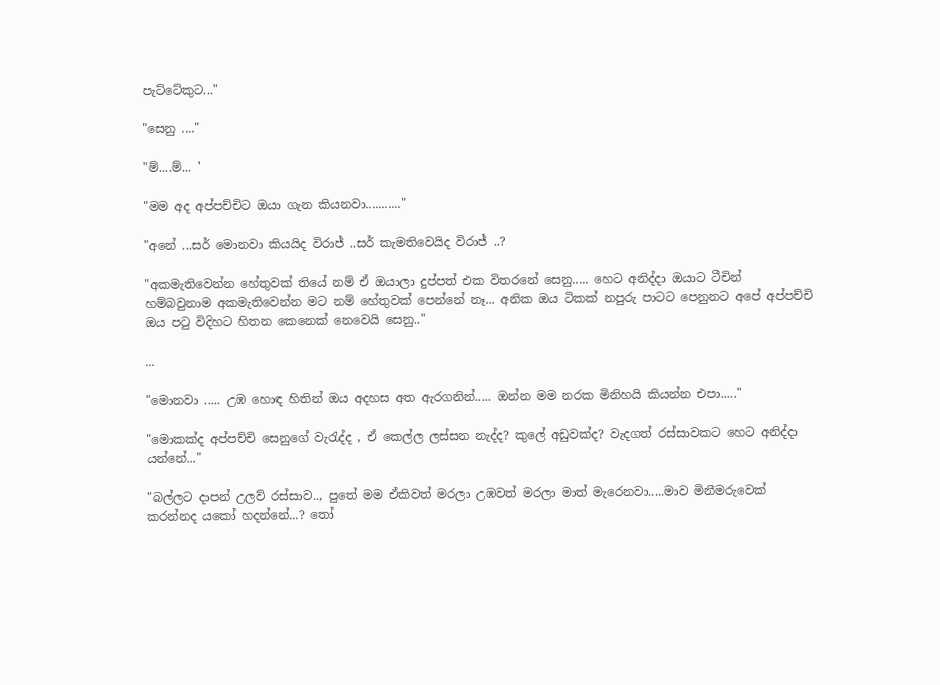පැට්ටේකුට..."

"සෙනු ...."

"ම්....ම්... '

"මම අද අප්පච්චිට ඔයා ගැන කියනවා..........."

"අනේ ...සර් මොනවා කියයිද විරාජ් ..සර් කැමතිවෙයිද විරාජ් ..?

"අකමැතිවෙන්න හේතුවක් තියේ නම් ඒ ඔයාලා දුප්පත් එක විතරනේ සෙනු..... හෙට අනිද්දා ඔයාට ටීචින් හම්බවුනාම අකමැතිවෙන්න මට නම් හේතුවක් පෙන්නේ නෑ... අනික ඔය ටිකක් නපුරු පාටට පෙනුනට අපේ අප්පච්චි ඔය පටු විදිහට හිතන කෙනෙක් නෙවෙයි සෙනු.."

...

"මොනවා ..... උඹ හොඳ හිතින් ඔය අදහස අත ඇරගනින්..... ඔන්න මම නරක මිනිහයි කියන්න එපා....."

"මොකක්ද අප්පච්චි සෙනුගේ වැරැද්ද , ඒ කෙල්ල ලස්සන නැද්ද? කුලේ අඩුවක්ද? වැදගත් රස්සාවකට හෙට අනිද්දා යන්නේ..."

"බල්ලට දාපන් උලව් රස්සාව.., පුතේ මම ඒකිවත් මරලා උඹවත් මරලා මාත් මැරෙනවා.....මාව මිනීමරුවෙක් කරන්නද යකෝ හදන්නේ...? තෝ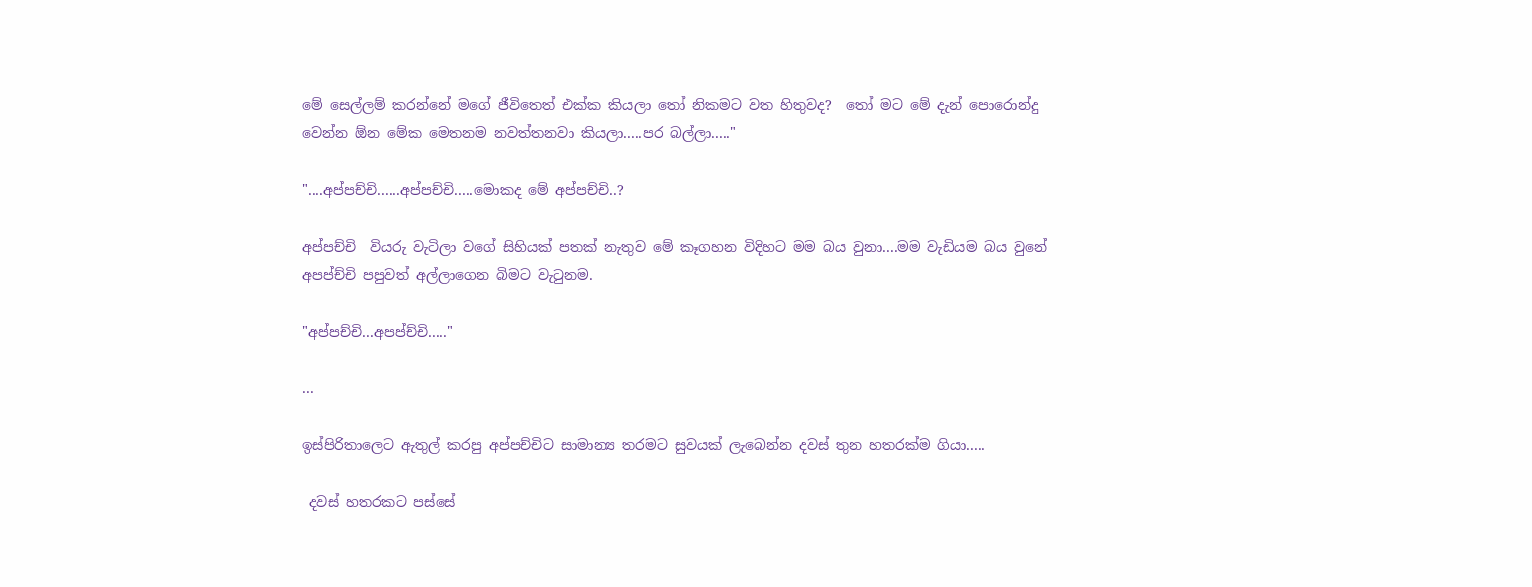මේ සෙල්ලම් කරන්නේ මගේ ජීවිතෙත් එක්ක කියලා තෝ නිකමට වත හිතුවද?  තෝ මට මේ දැන් පොරොන්දු වෙන්න ඕන මේක මෙතනම නවත්තනවා කියලා.....පර බල්ලා....."

"....අප්පච්චි......අප්පච්චි.....මොකද මේ අප්පච්චි..?

අප්පච්චි  වියරු වැටිලා වගේ සිහියක් පතක් නැතුව මේ කෑගහන විදිහට මම බය වුනා....මම වැඩියම බය වුනේ අපප්ච්චි පපුවත් අල්ලාගෙන බිමට වැටුනම.

"අප්පච්චි...අපප්ච්චි....."

...

ඉස්පිරිතාලෙට ඇතුල් කරපු අප්පච්චිට සාමාන්‍ය තරමට සුවයක් ලැබෙන්න දවස් තුන හතරක්ම ගියා.....

 දවස් හතරකට පස්සේ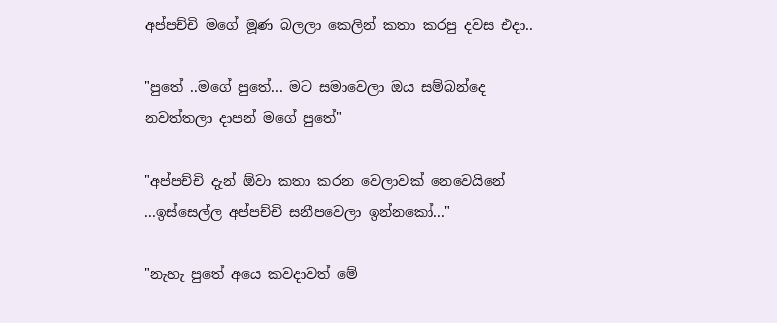අප්පච්චි මගේ මූණ බලලා කෙලින් කතා කරපු දවස එදා..

"පුතේ ..මගේ පුතේ... මට සමාවෙලා ඔය සම්බන්දෙ නවත්තලා දාපන් මගේ පුතේ"

"අප්පච්චි දැන් ඕවා කතා කරන වෙලාවක් නෙවෙයිනේ ...ඉස්සෙල්ල අප්පච්චි සනීපවෙලා ඉන්නකෝ..."

"නැහැ පුතේ අයෙ කවදාවත් මේ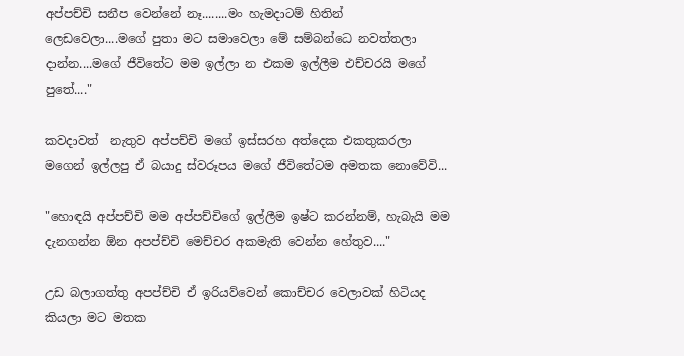අප්පච්චි සනීප වෙන්නේ නෑ........මං හැමදාටම් හිතින් ලෙඩවෙලා....මගේ පුතා මට සමාවෙලා මේ සම්බන්ධෙ නවත්තලා දාන්න....මගේ ජීවිතේට මම ඉල්ලා න එකම ඉල්ලීම එච්චරයි මගේ පුතේ...."

කවදාවත්  නැතුව අප්පච්චි මගේ ඉස්සරහ අත්දෙක එකතුකරලා මගෙන් ඉල්ලපු ඒ බයාදු ස්වරූපය මගේ ජීවිතේටම අමතක නොවේවි...

"හොඳයි අප්පච්චි මම අප්පච්චිගේ ඉල්ලීම ඉෂ්ට කරන්නම්, හැබැයි මම දැනගන්න ඕන අපප්ච්චි මෙච්චර අකමැති වෙන්න හේතුව...."

උඩ බලාගත්තු අපප්ච්චි ඒ ඉරියව්වෙන් කොච්චර වෙලාවක් හිටියද කියලා මට මතක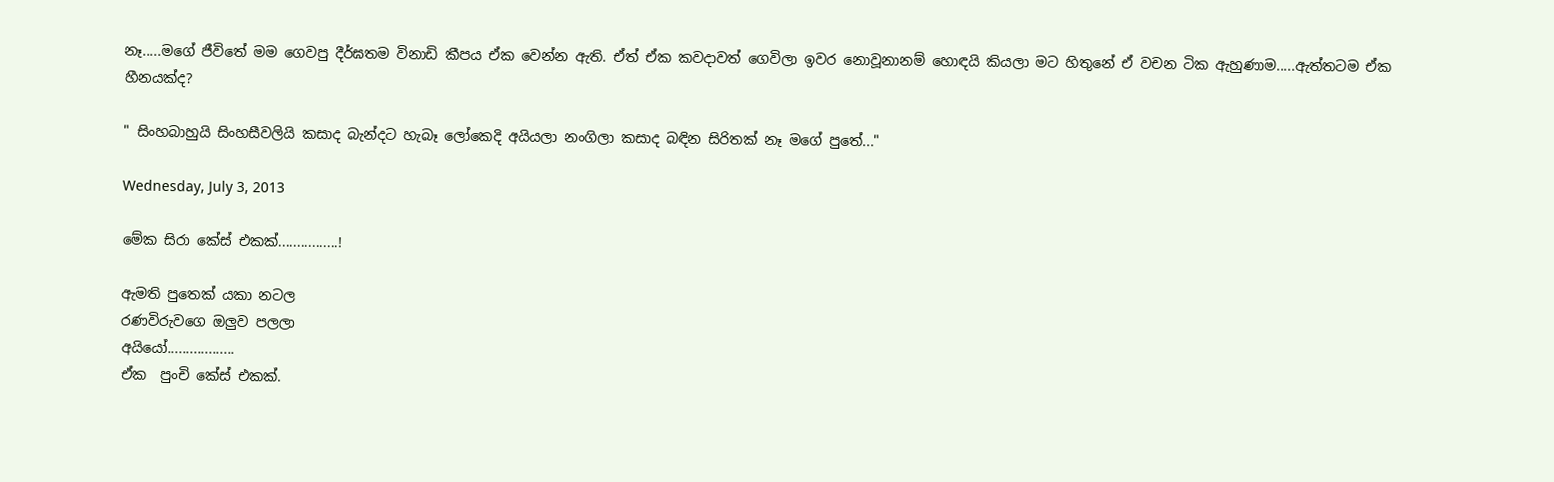නෑ.....මගේ ජීවිතේ මම ගෙවපු දීර්ඝතම විනාඩි කීපය ඒක වෙන්න ඇති. ඒත් ඒක කවදාවත් ගෙවිලා ඉවර නොවූනානම් හොඳයි කියලා මට හිතුනේ ඒ වචන ටික ඇහුණාම.....ඇත්තටම ඒක හීනයක්ද?

" සිංහබාහුයි සිංහසීවලියි කසාද බැන්දට හැබෑ ලෝකෙදි අයියලා නංගිලා කසාද බඳින සිරිතක් නෑ මගේ පුතේ..."

Wednesday, July 3, 2013

මේක සිරා කේස් එකක්................!

ඇමති පුතෙක් යකා නටල
රණවිරුවගෙ ඔලුව පලලා
අයියෝ..................
ඒක  පුංචි කේස් එකක්.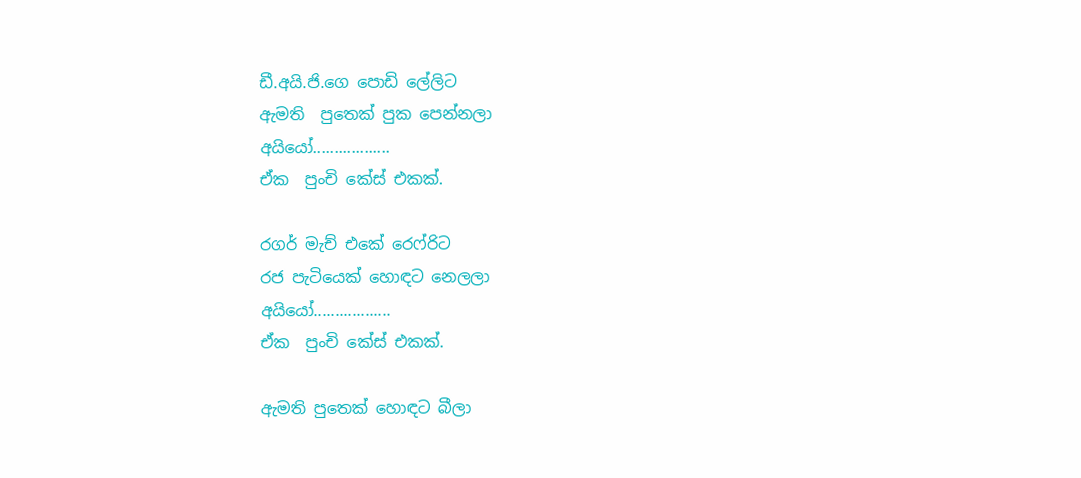ඩී.අයි.ජි.ගෙ පොඩි ලේලිට
ඇමති  පුතෙක් පුක පෙන්නලා
අයියෝ..................
ඒක  පුංචි කේස් එකක්.

රගර් මැච් එකේ රෙෆ්රිට
රජ පැටියෙක් හොඳට නෙලලා
අයියෝ..................
ඒක  පුංචි කේස් එකක්.

ඇමති පුතෙක් හොඳට බීලා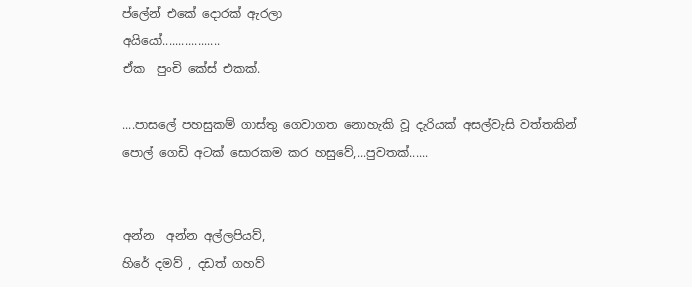ප්ලේන් එකේ දොරක් ඇරලා
අයියෝ..................
ඒක  පුංචි කේස් එකක්.

....පාසලේ පහසුකම් ගාස්තු ගෙවාගත නොහැකි වූ දැරියක් අසල්වැසි වත්තකින් පොල් ගෙඩි අටක් සොරකම කර හසුවේ,...පුවතක්......


අන්න  අන්න අල්ලපියව්,
හිරේ දමව් , දඩත් ගහව්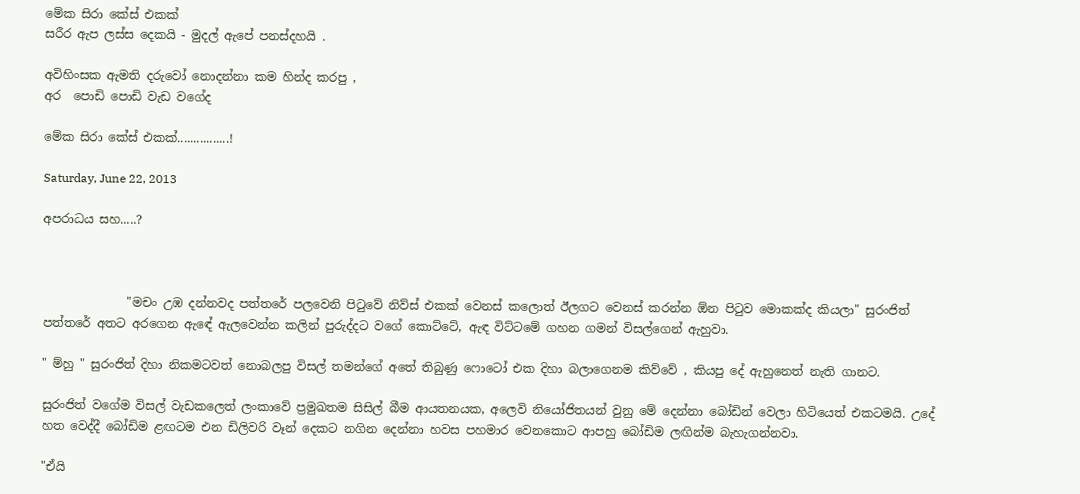මේක සිරා කේස් එකක්
සරීර ඇප ලස්ස දෙකයි - මුදල් ඇපේ පනස්දහයි .

අවිහිංසක ඇමති දරුවෝ නොදන්නා කම හින්ද කරපු ,
අර  පොඩි පොඩි වැඩ වගේද

මේක සිරා කේස් එකක්................!

Saturday, June 22, 2013

අපරාධය සහ.....?



              "මචං උඹ දන්නවද පත්තරේ පලවෙනි පිටුවේ නිව්ස් එකක් වෙනස් කලොත් ඊලගට වෙනස් කරන්න ඕන පිටුව මොකක්ද කියලා" සුරංජිත් පත්තරේ අතට අරගෙන ඇඳේ ඇලවෙන්න කලින් පුරුද්දට වගේ කොට්ටේ, ඇඳ විට්ටමේ ගහන ගමන් විසල්ගෙන් ඇහුවා.

" ම්හු " සුරංජිත් දිහා නිකමටවත් නොබලපු විසල් තමන්ගේ අතේ තිබුණු ෆොටෝ එක දිහා බලාගෙනම කිව්වේ , කියපු දේ ඇහුනෙත් නැති ගානට.

සුරංජිත් වගේම විසල් වැඩකලෙත් ලංකාවේ ප්‍රමුඛතම සිසිල් බීම ආයතනයක, අලෙවි නියෝජිතයන් වුනු මේ දෙන්නා බෝඩින් වෙලා හිටියෙත් එකටමයි. උදේ හත වෙද්දී බෝඩිම ළඟටම එන ඩිලිවරි වෑන් දෙකට නගින දෙන්නා හවස පහමාර වෙනකොට ආපහු බෝඩිම ලඟින්ම බැහැගන්නවා.

"ඒයි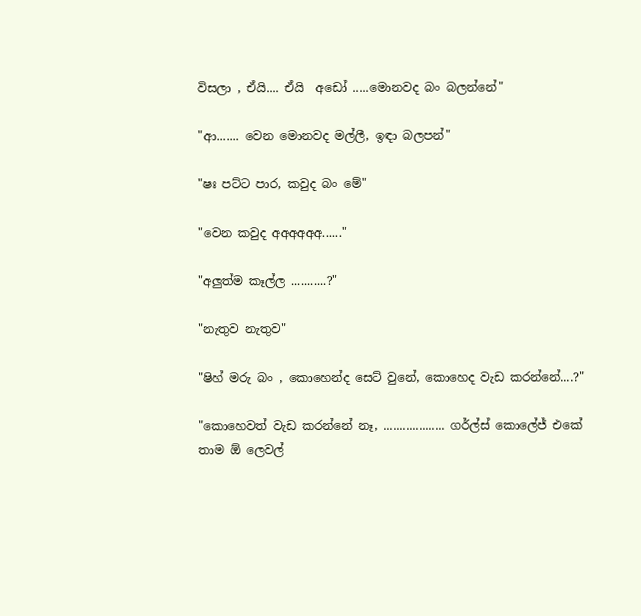විසලා , ඒයි.... ඒයි  අඩෝ .....මොනවද බං බලන්නේ"

"ආ....... වෙන මොනවද මල්ලී, ඉඳා බලපන්"

"ෂඃ පට්ට පාර, කවුද බං මේ"

"වෙන කවුද අඅඅඅඅඅ......"

"අලුත්ම කෑල්ල ...........?"

"නැතුව නැතුව"

"ෂිහ් මරු බං , කොහෙන්ද සෙට් වුනේ, කොහෙද වැඩ කරන්නේ....?"

"කොහෙවත් වැඩ කරන්නේ නෑ, ................... ගර්ල්ස් කොලේජ් එකේ තාම ඕ ලෙවල්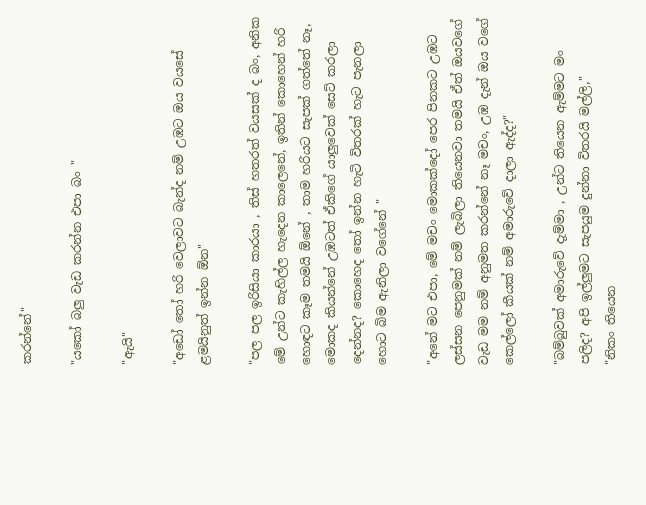කරන්නේ"

"යකෝ බලු වැඩ කරන්න එපා බං "

"ඇයි"

"අඩෝ තෝ හරි වෙලාවට බැන්ද නම් උඹට ඔය වයසේ ළමයිනුත් ඉන්න ඕන"

"පල පල ඉරිසියා කාරයා , තිස් හතරත් වයසක් ද බං, අනික මේ උන්ට කැහිල්ල හැදෙන කාලෙනේ, ඉතින් කොහෙන් හරි හොඳට කෑම තමයි ඕනේ , තාම හරියට සැපක් ගත්තේ නෑ, මොකද කියන්නේ උඹටත් ඒකිගේ යාලුවෙක් සෙට් කරලා දෙන්නද? කොහෙද තෝ ඉන්න හැටි විතරක් හැට පැනලා හොට බිම ඇනිලා වගේනේ "

"අනේ මට එපා, මේ මචං මොකක්දෝ පෙර පිනකට උඹට ලස්සන පෙනුමක් නම් ලැබිලා තියෙනවා තමයි ඒත් ඔයවගේ වැඩ මම නම් අනුමත කරන්නේ නෑ මචං, උඹ දැන් ඔය වගේ කෙල්ලෝ කීයක්‌ නම් අමාරුවේ දාලා ඇද්ද?"

"බම්බුවක් අමාරුවේ දැම්මා , උන්ට තියෙන ඇම්මට මං පලිද? අපි ඉල්ලුමට සැපයුම දුන්නා විතරයි මල්ලි,"
"නිකං තියෙන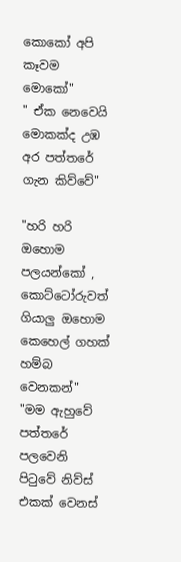කොකෝ අපි කෑවම මොකෝ"
" ඒක නෙවෙයි මොකක්ද උඹ අර පත්තරේ ගැන කිව්වේ"

"හරි හරි ඔහොම පලයන්කෝ , කොට්ටෝරුවත් ගියාලු ඔහොම කෙහෙල් ගහක් හම්බ වෙනකන්"
"මම ඇහුවේ පත්තරේ පලවෙනි පිටුවේ නිව්ස් එකක් වෙනස්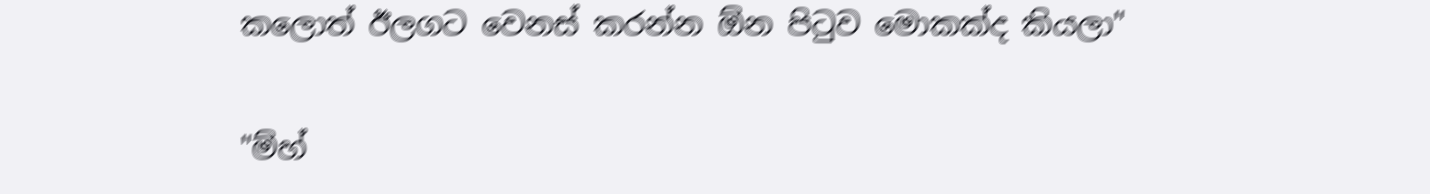කලොත් ඊලගට වෙනස් කරන්න ඕන පිටුව මොකක්ද කියලා"

"ම්හ්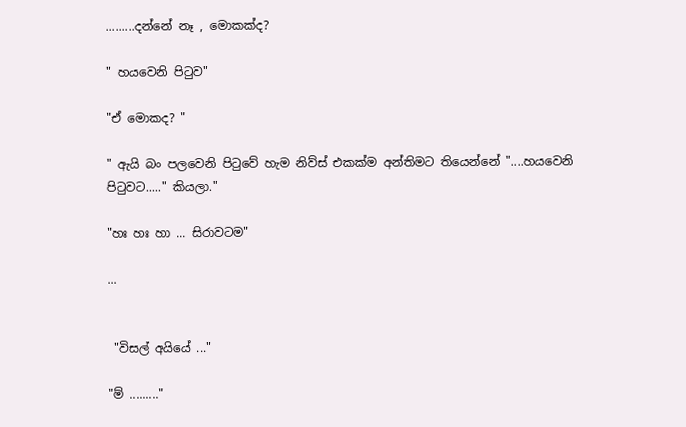.........දන්නේ නෑ , මොකක්ද?

" හයවෙනි පිටුව"

"ඒ මොකද? "

" ඇයි බං පලවෙනි පිටුවේ හැම නිව්ස් එකක්ම අන්තිමට තියෙන්නේ "....හයවෙනි පිටුවට....." කියලා."

"හඃ හඃ හා ... සිරාවටම"

...


 "විසල් අයියේ ..."

"ම් ........."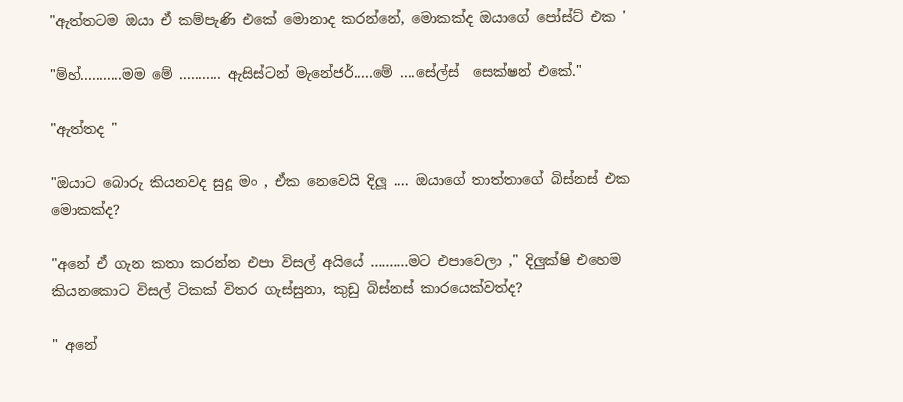"ඇත්තටම ඔයා ඒ කම්පැණි එකේ මොනාද කරන්නේ, මොකක්ද ඔයාගේ පෝස්ට් එක '

"ම්හ්...........මම මේ ........... ඇසිස්ටන් මැනේජර්.....මේ ....සේල්ස්  සෙක්ෂන් එකේ."

"ඇත්තද "

"ඔයාට බොරු කියනවද සුදූ මං , ඒක නෙවෙයි දිලූ .... ඔයාගේ තාත්තාගේ බිස්නස් එක මොකක්ද?

"අනේ ඒ ගැන කතා කරන්න එපා විසල් අයියේ ..........මට එපාවෙලා ," දිලුක්ෂි එහෙම කියනකොට විසල් ටිකක් විතර ගැස්සුනා, කුඩු බිස්නස් කාරයෙක්වත්ද?

" අනේ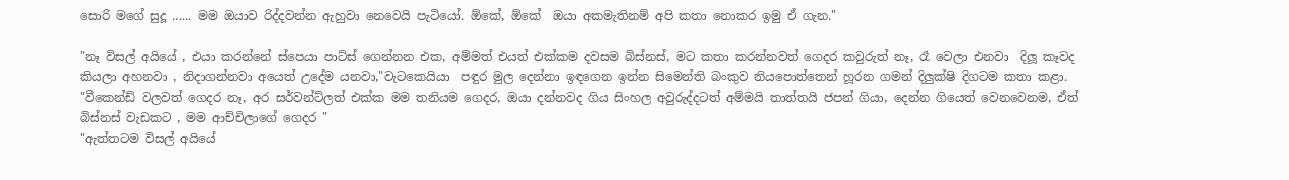සොරි මගේ සුදූ ...... මම ඔයාව රිද්දවන්න ඇහුවා නෙවෙයි පැටියෝ. ඕකේ, ඕකේ  ඔයා අකමැතිනම් අපි කතා නොකර ඉමු ඒ ගැන."

"නෑ විසල් අයියේ , එයා කරන්නේ ස්පෙයා පාට්ස් ගෙන්නන එක, අම්මත් එයත් එක්කම දවසම බිස්නස්, මට කතා කරන්නවත් ගෙදර කවුරුත් නෑ, රෑ වෙලා එනවා  දිලූ කෑවද කියලා අහනවා , නිදාගන්නවා අයෙත් උදේම යනවා,"වැටකෙයියා  පඳුර මුල දෙන්නා ඉඳගෙන ඉන්න සිමෙන්ති බංකුව නියපොත්තෙන් හූරන ගමන් දිලුක්ෂි දිගටම කතා කළා.
"වීකෙන්ඩ් වලවත් ගෙදර නෑ, අර සර්වන්ට්ලත් එක්ක මම තනියම ගෙදර, ඔයා දන්නවද ගිය සිංහල අවුරුද්දටත් අම්මයි තාත්තයි ජපන් ගියා, දෙන්න ගියෙත් වෙනවෙනම, ඒත් බිස්නස් වැඩකට , මම ආච්චිලාගේ ගෙදර "
"ඇත්තටම විසල් අයියේ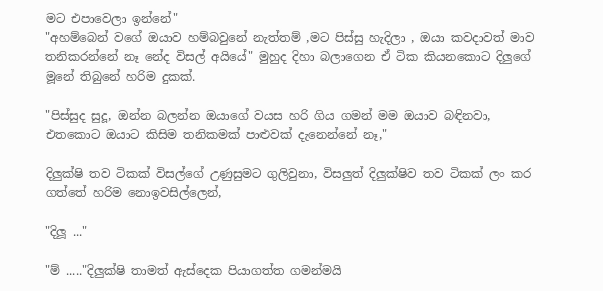මට එපාවෙලා ඉන්නේ"
"අහම්බෙන් වගේ ඔයාව හම්බවුනේ නැත්තම් ,මට පිස්සු හැදිලා , ඔයා කවදාවත් මාව තනිකරන්නේ නෑ නේද විසල් අයියේ" මුහුද දිහා බලාගෙන ඒ ටික කියනකොට දිලුගේ මූනේ තිබුනේ හරිම දුකක්.

"පිස්සුද සුදූ, ඔන්න බලන්න ඔයාගේ වයස හරි ගිය ගමන් මම ඔයාව බඳිනවා, එතකොට ඔයාට කිසිම තනිකමක් පාළුවක් දැනෙන්නේ නෑ,"

දිලුක්ෂි තව ටිකක් විසල්ගේ උණුසුමට ගුලිවුනා, විසලුත් දිලුක්ෂිව තව ටිකක් ලං කර ගත්තේ හරිම නොඉවසිල්ලෙන්,

"දිලූ ..."

"ම් ....."දිලුක්ෂි තාමත් ඇස්දෙක පියාගත්ත ගමන්මයි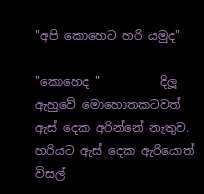"අපි කොහෙට හරි යමුද"

"කොහෙද "          දිලූ ඇහුවේ මොහොතකටවත් ඇස් දෙක අරින්නේ නැතුව. හරියට ඇස් දෙක ඇරියොත් විසල්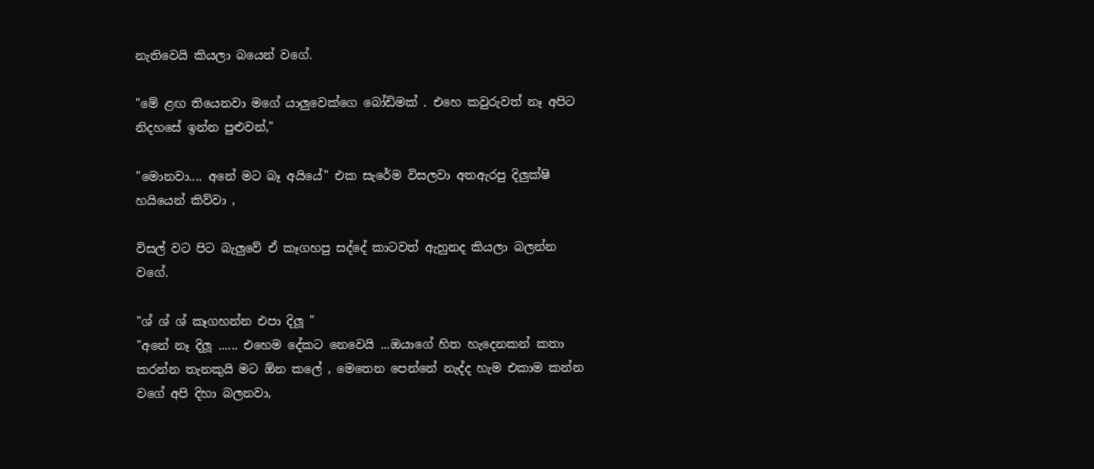නැතිවෙයි කියලා බයෙන් වගේ.

"මේ ළඟ තියෙනවා මගේ යාලුවෙක්ගෙ බෝඩිමක් . එහෙ කවුරුවත් නෑ අපිට නිදහසේ ඉන්න පුළුවන්,"

"මොනවා.... අනේ මට බෑ අයියේ" එක සැරේම විසලවා අතඇරපු දිලුක්ෂි  හයියෙන් කිව්වා ,

විසල් වට පිට බැලුවේ ඒ කෑගහපු සද්දේ කාටවත් ඇහුනද කියලා බලන්න වගේ.

"ශ් ශ් ශ් කෑගහන්න එපා දිලූ "
"අනේ නෑ දිලූ ...... එහෙම දේකට නෙවෙයි ...ඔයාගේ හිත හැදෙනකන් කතා කරන්න තැනකුයි මට ඕන කලේ , මෙතෙන පෙන්නේ නැද්ද හැම එකාම කන්න වගේ අපි දිහා බලනවා,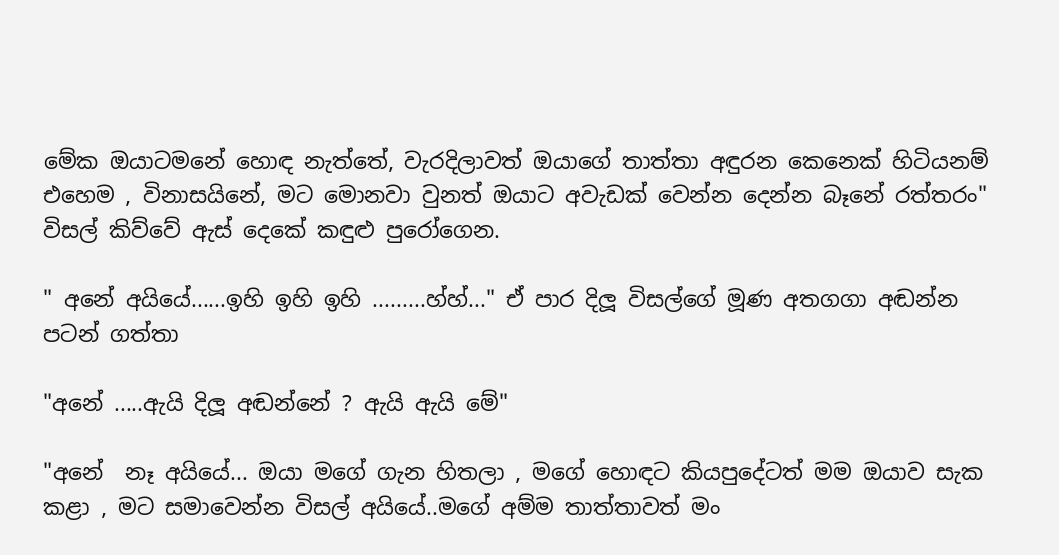මේක ඔයාටමනේ හොඳ නැත්තේ, වැරදිලාවත් ඔයාගේ තාත්තා අඳුරන කෙනෙක් හිටියනම් එහෙම , විනාසයිනේ, මට මොනවා වුනත් ඔයාට අවැඩක් වෙන්න දෙන්න බෑනේ රත්තරං" විසල් කිව්වේ ඇස් දෙකේ කඳුළු පුරෝගෙන.

" අනේ අයියේ......ඉහි ඉහි ඉහි .........හ්හ්..." ඒ පාර දිලූ විසල්ගේ මූණ අතගගා අඬන්න පටන් ගත්තා

"අනේ .....ඇයි දිලූ අඬන්නේ ? ඇයි ඇයි මේ"

"අනේ  නෑ අයියේ... ඔයා මගේ ගැන හිතලා , මගේ හොඳට කියපුදේටත් මම ඔයාව සැක කළා , මට සමාවෙන්න විසල් අයියේ..මගේ අම්ම තාත්තාවත් මං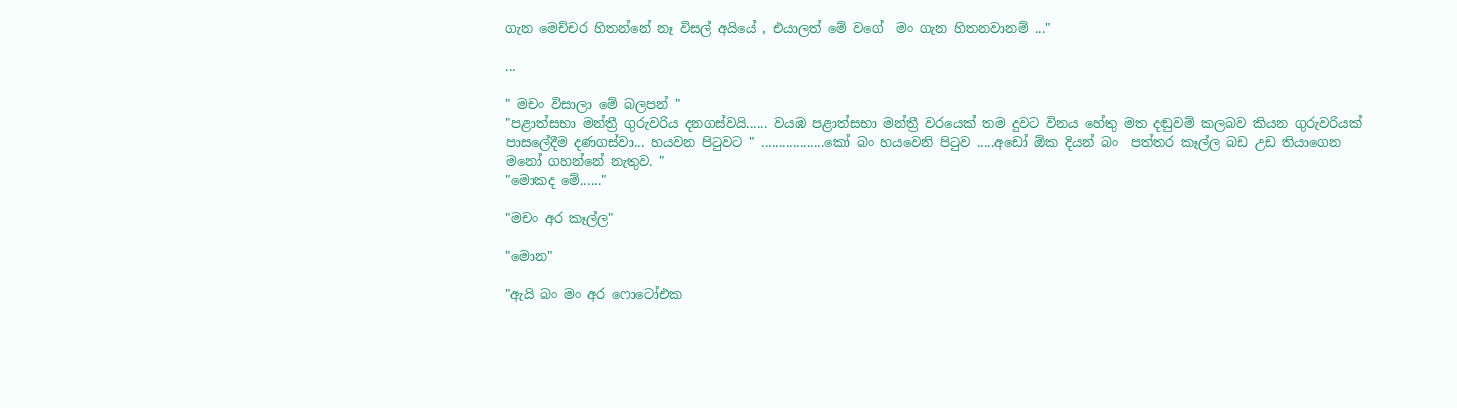ගැන මෙච්චර හිතන්නේ නෑ විසල් අයියේ , එයාලත් මේ වගේ  මං ගැන හිතනවානම් ..."

...

" මචං විසාලා මේ බලපන් "
"පළාත්සභා මන්ත්‍රී ගුරුවරිය දනගස්වයි...... වයඹ පළාත්සභා මන්ත්‍රී වරයෙක් තම දුවට විනය හේතු මත දඬුවම් කලබව කියන ගුරුවරියක් පාසලේදීම දණගස්වා... හයවන පිටුවට " ..................කෝ බං හයවෙනි පිටුව .....අඩෝ ඕක දියන් බං  පත්තර කෑල්ල බඩ උඩ තියාගෙන මනෝ ගහන්නේ නැතුව. "
"මොකද මේ......"

"මචං අර කෑල්ල"

"මොන"

"ඇයි බං මං අර ෆොටෝඑක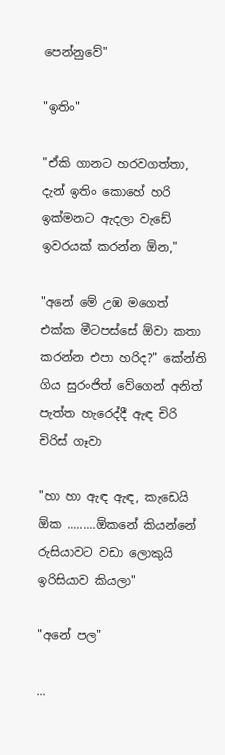පෙන්නුවේ"

"ඉතිං"

"ඒකි ගානට හරවගත්තා, දැන් ඉතිං කොහේ හරි ඉක්මනට ඇදලා වැඩේ ඉවරයක්‌ කරන්න ඕන,"

"අනේ මේ උඹ මගෙත් එක්ක මීටපස්සේ ඕවා කතා කරන්න එපා හරිද?" කේන්ති ගිය සුරංජිත් වේගෙන් අනිත් පැත්ත හැරෙද්දී ඇඳ චිරි චිරිස් ගෑවා

"හා හා ඇඳ ඇඳ, කැඩෙයි ඕක .........ඕකනේ කියන්නේ රුසියාවට වඩා ලොකුයි ඉරිසියාව කියලා"

"අනේ පල"

...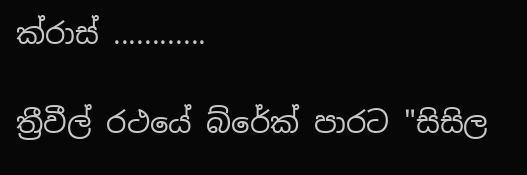ක්රාස් ............

ත්‍රීවීල් රථයේ බ්රේක් පාරට "සිසිල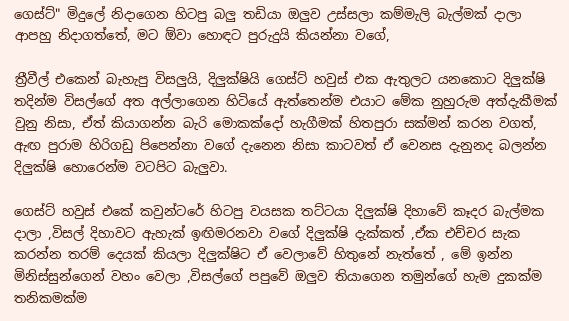ගෙස්ට්" මිදුලේ නිදාගෙන හිටපු බලු තඩියා ඔලුව උස්සලා කම්මැලි බැල්මක් දාලා ආපහු නිදාගත්තේ, මට ඕවා හොඳට පුරුදුයි කියන්නා වගේ,

ත්‍රීවීල් එකෙන් බැහැපු විසලුයි, දිලුක්ෂියි ගෙස්ට් හවුස් එක ඇතුලට යනකොට දිලුක්ෂි තදින්ම විසල්ගේ අත අල්ලාගෙන හිටියේ ඇත්තෙන්ම එයාට මේක නුහුරුම අත්දැකීමක් වුනු නිසා, ඒත් කියාගන්න බැරි මොකක්දෝ හැගීමක් හිතපුරා සක්මන් කරන වගත්, ඇඟ පුරාම හිරිගඩු පිපෙන්නා වගේ දැනෙන නිසා කාටවත් ඒ වෙනස දැනුනද බලන්න දිලුක්ෂි හොරෙන්ම වටපිට බැලුවා.

ගෙස්ට් හවුස් එකේ කවුන්ටරේ හිටපු වයසක තට්ටයා දිලුක්ෂි දිහාවේ කෑදර බැල්මක දාලා ,විසල් දිහාවට ඇහැක් ඉඟිමරනවා වගේ දිලුක්ෂි දැක්කත් ,ඒක එච්චර සැක කරන්න තරම් දෙයක් කියලා දිලුක්ෂිට ඒ වෙලාවේ හිතුනේ නැත්තේ , මේ ඉන්න මිනිස්සුන්ගෙන් වහං වෙලා ,විසල්ගේ පපුවේ ඔලුව තියාගෙන තමුන්ගේ හැම දුකක්ම තනිකමක්ම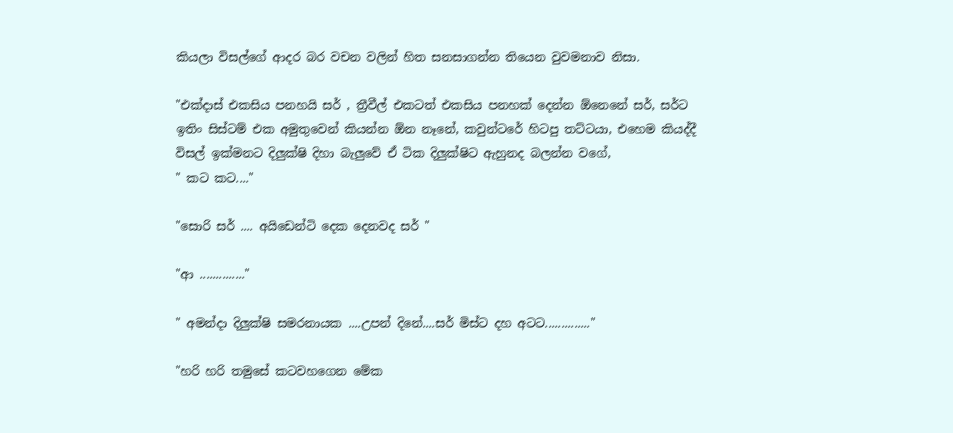කියලා විසල්ගේ ආදර බර වචන වලින් හිත සනසාගන්න තියෙන වුවමනාව නිසා.

"එක්දාස් එකසිය පනහයි සර් , ත්‍රීවීල් එකටත් එකසිය පනහක් දෙන්න ඕනෙනේ සර්, සර්ට ඉතිං සිස්ටම් එක අමුතුවෙන් කියන්න ඕන නෑනේ, කවුන්ටරේ හිටපු තට්ටයා, එහෙම කියද්දී විසල් ඉක්මනට දිලුක්ෂි දිහා බැලුවේ ඒ ටික දිලුක්ෂිට ඇහුනද බලන්න වගේ,
" කට කට...."

"සොරි සර් .... අයිඩෙන්ටි දෙක දෙනවද සර් "

"ආ .............."

" අමන්දා දිලුක්ෂි සමරනායක ....උපන් දිනේ....සර් මිස්ට දහ අටට.............."

"හරි හරි තමුසේ කටවහගෙන මේක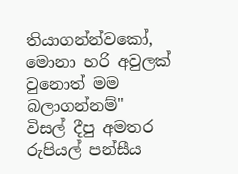තියාගන්න්වකෝ, මොනා හරි අවුලක් වුනොත් මම බලාගන්නම්"
විසල් දීපු අමතර රුපියල් පන්සීය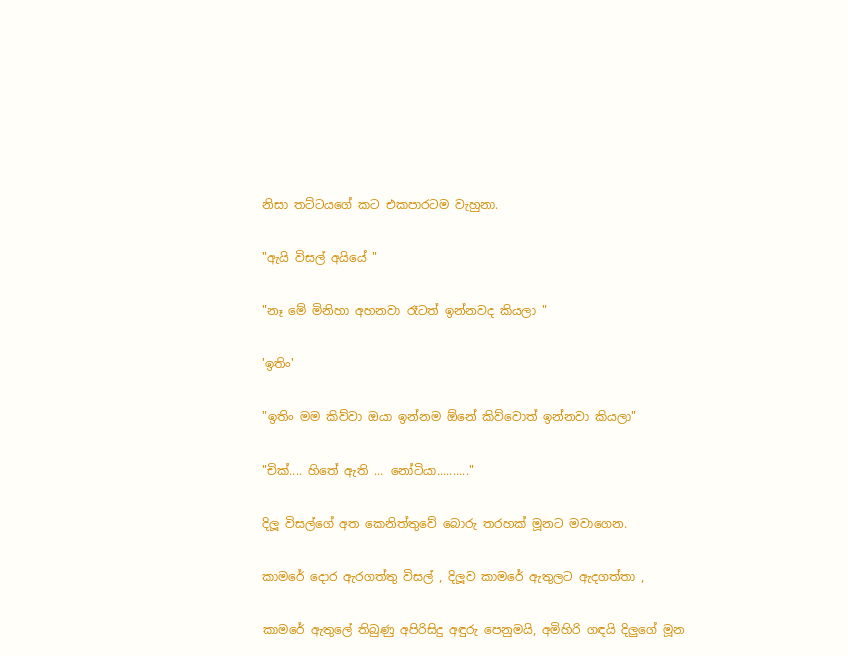නිසා තට්ටයගේ කට එකපාරටම වැහුනා.

"ඇයි විසල් අයියේ "

"නෑ මේ මිනිහා අහනවා රෑටත් ඉන්නවද කියලා "

'ඉතිං'

"ඉතිං මම කිව්වා ඔයා ඉන්නම ඕනේ කිව්වොත් ඉන්නවා කියලා"

"චික්.... හිතේ ඇති ... නෝටියා.........."

දිලූ විසල්ගේ අත කෙනිත්තුවේ බොරු තරහක් මූනට මවාගෙන.

කාමරේ දොර ඇරගත්තු විසල් , දිලූව කාමරේ ඇතුලට ඇදගත්තා ,

කාමරේ ඇතුලේ තිබුණු අපිරිසිදු අඳුරු පෙනුමයි, අමිහිරි ගඳයි දිලුගේ මූන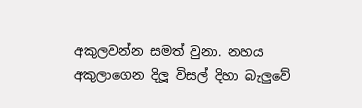අකුලවන්න සමත් වුනා. නහය අකුලාගෙන දිලූ විසල් දිහා බැලුවේ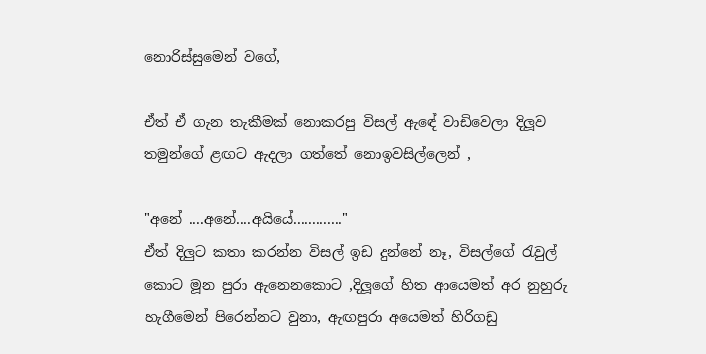නොරිස්සුමෙන් වගේ,

ඒත් ඒ ගැන තැකීමක් නොකරපු විසල් ඇඳේ වාඩිවෙලා දිලූව  තමුන්ගේ ළඟට ඇදලා ගත්තේ නොඉවසිල්ලෙන් ,

"අනේ ....අනේ....අයියේ............."
ඒත් දිලුට කතා කරන්න විසල් ඉඩ දුන්නේ නෑ, විසල්ගේ රැවුල් කොට මූන පුරා ඇනෙනකොට ,දිලූගේ හිත ආයෙමත් අර නුහුරු හැගීමෙන් පිරෙන්නට වුනා, ඇඟපුරා අයෙමත් හිරිගඩු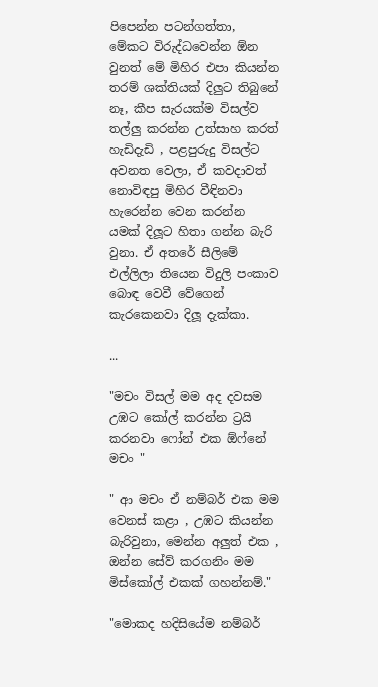පිපෙන්න පටන්ගත්තා, මේකට විරුද්ධවෙන්න ඕන වුනත් මේ මිහිර එපා කියන්න තරම් ශක්තියක් දිලුට තිබුනේ නෑ, කීප සැරයක්ම විසල්ව තල්ලු කරන්න උත්සාහ කරත් හැඩිදැඩි , පළපුරුදු විසල්ට අවනත වෙලා, ඒ කවදාවත් නොවිඳපු මිහිර වීඳිනවා  හැරෙන්න වෙන කරන්න යමක් දිලූට හිතා ගන්න බැරි වුනා. ඒ අතරේ සීලිමේ එල්ලිලා තියෙන විදුලි පංකාව බොඳ වෙවී වේගෙන් කැරකෙනවා දිලූ දැක්කා.

...

"මචං විසල් මම අද දවසම උඹට කෝල් කරන්න ට්‍රයි කරනවා ෆෝන් එක ඕෆ්නේ මචං "

" ආ මචං ඒ නම්බර් එක මම වෙනස් කළා , උඹට කියන්න බැරිවුනා, මෙන්න අලුත් එක , ඔන්න සේව් කරගනිං මම මිස්කෝල් එකක් ගහන්නම්."

"මොකද හදිසියේම නම්බර්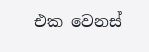එක වෙනස්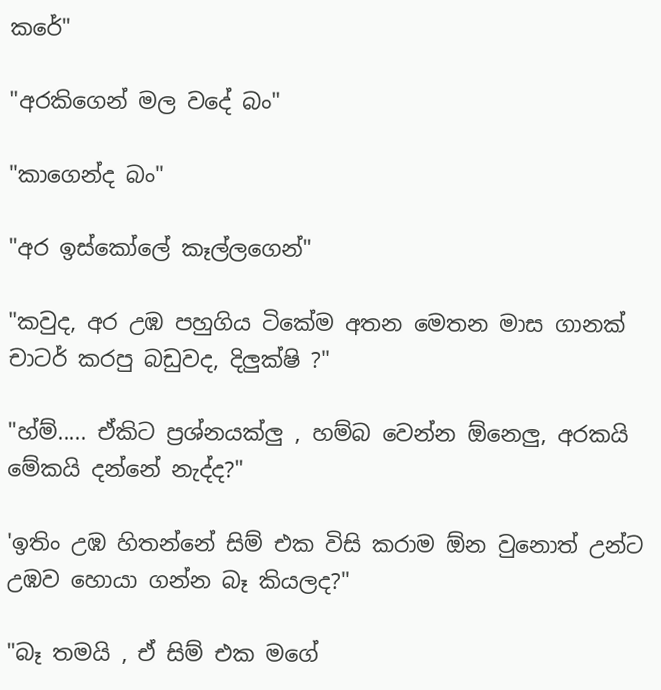කරේ"

"අරකිගෙන් මල වදේ බං"

"කාගෙන්ද බං"

"අර ඉස්කෝලේ කෑල්ලගෙන්"

"කවුද, අර උඹ පහුගිය ටිකේම අතන මෙතන මාස ගානක් චාටර් කරපු බඩුවද, දිලුක්ෂි ?"

"හ්ම්..... ඒකිට ප්‍රශ්නයක්ලු , හම්බ වෙන්න ඕනෙලු, අරකයි මේකයි දන්නේ නැද්ද?"

'ඉතිං උඹ හිතන්නේ සිම් එක විසි කරාම ඕන වුනොත් උන්ට උඹව හොයා ගන්න බෑ කියලද?"

"බෑ තමයි , ඒ සිම් එක මගේ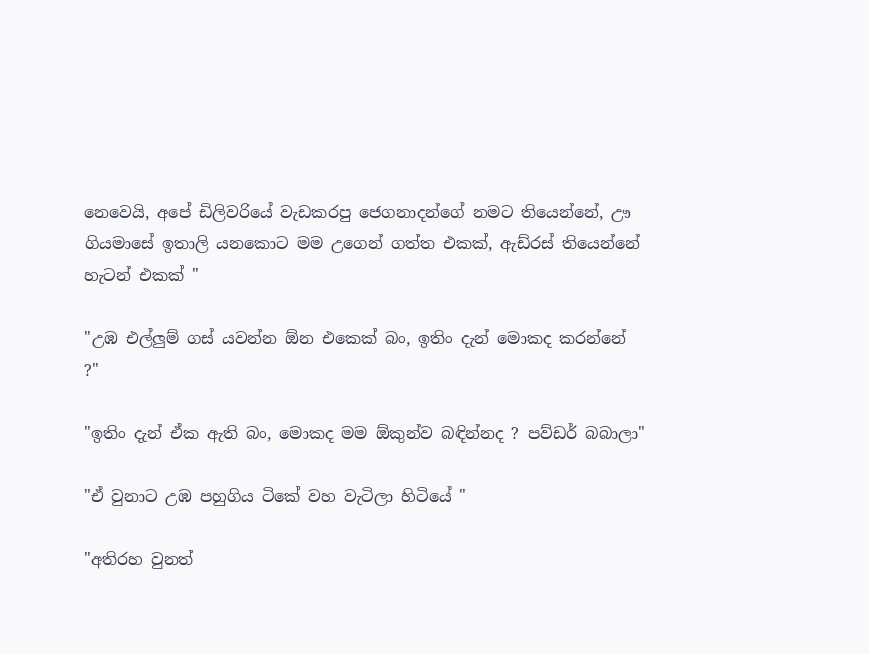නෙවෙයි, අපේ ඩිලිවරියේ වැඩකරපු ජෙගනාදන්ගේ නමට තියෙන්නේ, ඌ ගියමාසේ ඉතාලි යනකොට මම උගෙන් ගත්ත එකක්, ඇඩ්රස් තියෙන්නේ හැටන් එකක් "

"උඹ එල්ලුම් ගස් යවන්න ඕන එකෙක් බං, ඉතිං දැන් මොකද කරන්නේ ?"

"ඉතිං දැන් ඒක ඇති බං, මොකද මම ඕකුන්ව බඳින්නද ? පව්ඩර් බබාලා"

"ඒ වුනාට උඹ පහුගිය ටිකේ වහ වැටිලා හිටියේ "

"අතිරහ වුනත්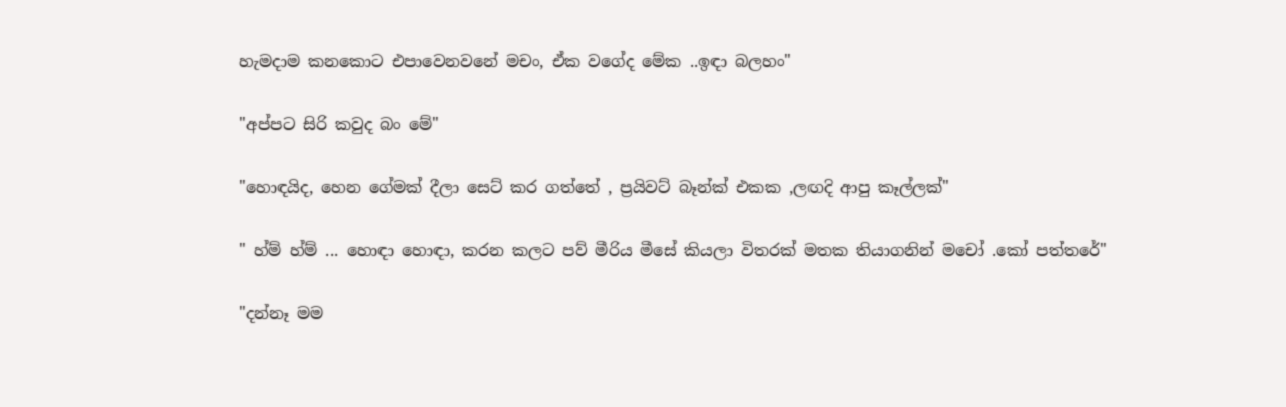හැමදාම කනකොට එපාවෙනවනේ මචං, ඒක වගේද මේක ..ඉඳා බලහං"

"අප්පට සිරි කවුද බං මේ"

"හොඳයිද, හෙන ගේමක් දීලා සෙට් කර ගත්තේ , ප්‍රයිවට් බෑන්ක් එකක ,ලඟදි ආපු කෑල්ලක්"

" හ්ම් හ්ම් ... හොඳා හොඳා, කරන කලට පව් මීරිය මීසේ කියලා විතරක් මතක තියාගනින් මචෝ .කෝ පත්තරේ"

"දන්නෑ මම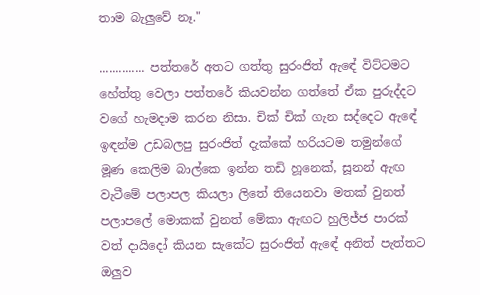තාම බැලුවේ නෑ."

.............. පත්තරේ අතට ගත්තු සුරංජිත් ඇඳේ විට්ටමට හේත්තු වෙලා පත්තරේ කියවන්න ගත්තේ ඒක පුරුද්දට වගේ හැමදාම කරන නිසා. චික් චික් ගැන සද්දෙට ඇඳේ ඉඳන්ම උඩබලපු සුරංජිත් දැක්කේ හරියටම තමුන්ගේ මූණ කෙලිම බාල්කෙ ඉන්න තඩි හූනෙක්, සූනන් ඇඟ වැටීමේ පලාපල කියලා ලිතේ තියෙනවා මතක් වුනත් පලාපලේ මොකක් වුනත් මේකා ඇඟට හුලිජ්ජ පාරක් වත් දායිදෝ කියන සැකේට සුරංජිත් ඇඳේ අනිත් පැත්තට ඔලුව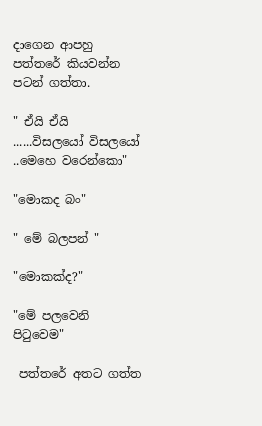දාගෙන ආපහු පත්තරේ කියවන්න පටන් ගත්තා.

" ඒයි ඒයි ......විසලයෝ විසලයෝ ..මෙහෙ වරෙන්කො"

"මොකද බං"

" මේ බලපන් "

"මොකක්ද?"

"මේ පලවෙනි පිටුවෙම"

 පත්තරේ අතට ගත්ත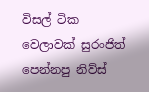විසල් ටික වෙලාවක් සුරංජිත් පෙන්නපු නිව්ස්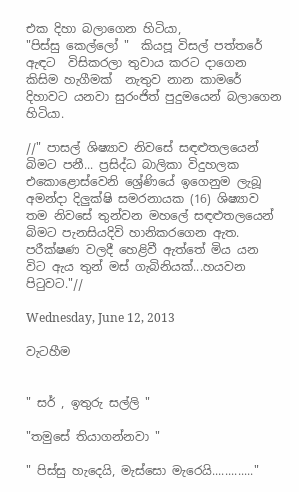එක දිහා බලාගෙන හිටියා,
"පිස්සු කෙල්ලෝ "  කියපූ විසල් පත්තරේ ඇඳට  විසිකරලා තුවාය කරට දාගෙන කිසිම හැගීමක්  නැතුව නාන කාමරේ දිහාවට යනවා සුරංජිත් පුදුමයෙන් බලාගෙන හිටියා.

//" පාසල් ශිෂ්‍යාව නිවසේ සඳළුතලයෙන් බිමට පනී... ප්‍රසිද්ධ බාලිකා විදුහලක එකොළොස්වෙනි ශ්‍රේණියේ ඉගෙනුම ලැබූ අමන්දා දිලුක්ෂි සමරනායක (16) ශිෂ්‍යාව තම නිවසේ තුන්වන මහලේ සඳළුතලයෙන් බිමට පැනසියදිවි හානිකරගෙන ඇත. පරීක්ෂණ වලදී හෙළිවී ඇත්තේ මිය යන විට ඇය තුන් මස් ගැබිනියක්...හයවන පිටුවට."//

Wednesday, June 12, 2013

වැටහීම


" සර් , ඉතුරු සල්ලි "

"තමුසේ තියාගන්නවා "

" පිස්සු හැදෙයි, මැස්සො මැරෙයි............."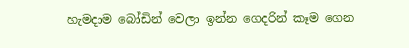හැමදාම බෝඩින් වෙලා ඉන්න ගෙදරින් කෑම ගෙන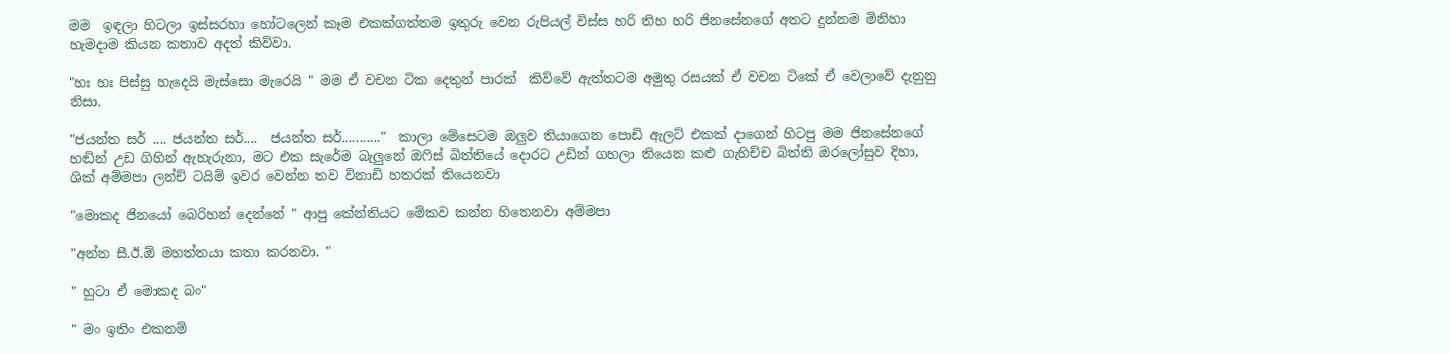මම  ඉඳලා හිටලා ඉස්සරහා හෝටලෙන් කෑම එකක්ගත්තම ඉතුරු වෙන රුපියල් විස්ස හරි තිහ හරි ජිනසේනගේ අතට දුන්නම මිනිහා හැමදාම කියන කතාව අදත් කිව්වා.

"හඃ හඃ පිස්සු හැදෙයි මැස්සො මැරෙයි " මම ඒ වචන ටික දෙතුන් පාරක්  කිව්වේ ඇත්තටම අමුතු රසයක් ඒ වචන ටිකේ ඒ වෙලාවේ දැනුනු නිසා.

"ජයන්ත සර් .... ජයන්ත සර්....  ජයන්ත සර්..........."  කාලා මේසෙටම ඔලුව තියාගෙන පොඩි ඇලට් එකක් දාගෙන් හිටපු මම ජිනසේනගේ හඬින් උඩ ගිහින් ඇහැරුනා, මට එක සැරේම බැලුනේ ඔෆිස් බිත්තියේ දොරට උඩින් ගහලා තියෙන කළු ගැහිච්ච බිත්ති ඔරලෝසුව දිහා,
ශික් අම්මපා ලන්ච් ටයිම් ඉවර වෙන්න තව විනාඩි හතරක් තියෙනවා

"මොකද ජිනයෝ බෙරිහන් දෙන්නේ " ආපු කේන්තියට මේකව කන්න හිතෙනවා අම්මපා

"අන්න සී.ඊ.ඕ මහත්තයා කතා කරනවා. "

" හුටා ඒ මොකද බං"

" මං ඉතිං එකනම්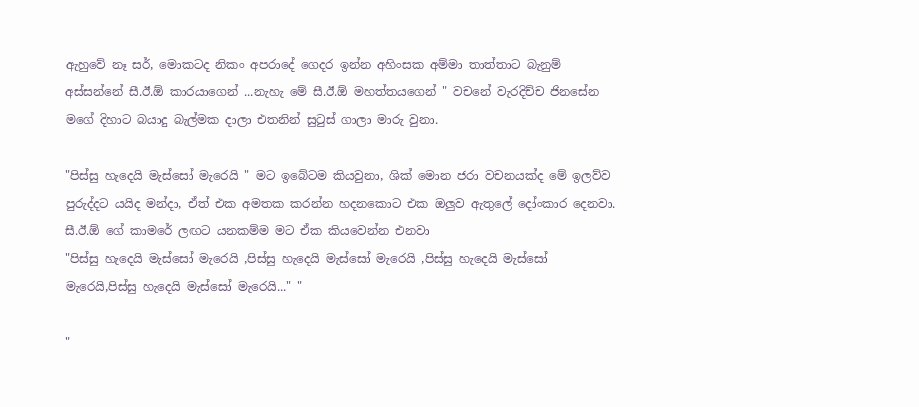ඇහුවේ නෑ සර්, මොකටද නිකං අපරාදේ ගෙදර ඉන්න අහිංසක අම්මා තාත්තාට බැනුම් අස්සන්නේ සී.ඊ.ඕ කාරයාගෙන් ...නැහැ මේ සී.ඊ.ඕ මහත්තයගෙන් " වචනේ වැරදිච්ච ජිනසේන මගේ දිහාට බයාදු බැල්මක දාලා එතනින් සුටුස්‌ ගාලා මාරු වුනා.

"පිස්සු හැදෙයි මැස්සෝ මැරෙයි " මට ඉබේටම කියවුනා, ශික් මොන ජරා වචනයක්ද මේ ඉලව්ව පුරුද්දට යයිද මන්දා, ඒත් එක අමතක කරන්න හදනකොට එක ඔලුව ඇතුලේ දෝංකාර දෙනවා. සී.ඊ.ඕ ගේ කාමරේ ලඟට යනකම්ම මට ඒක කියවෙන්න එනවා
"පිස්සු හැදෙයි මැස්සෝ මැරෙයි ,පිස්සු හැදෙයි මැස්සෝ මැරෙයි ,පිස්සු හැදෙයි මැස්සෝ මැරෙයි,පිස්සු හැදෙයි මැස්සෝ මැරෙයි..." "

"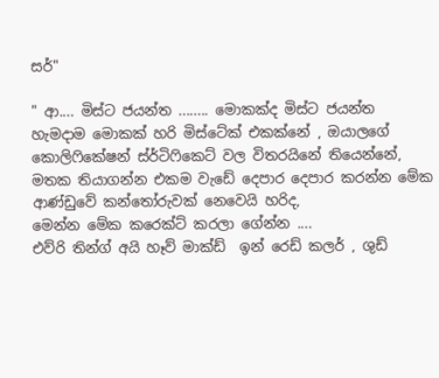සර්"

" ආ.... මිස්ට ජයන්ත ........ මොකක්ද මිස්ට ජයන්ත හැමදාම මොකක් හරි මිස්ටේක් එකක්නේ , ඔයාලගේ කොලිෆිකේෂන් ස්ර්ටිෆිකෙට් වල විතරයිනේ තියෙන්නේ, මතක තියාගන්න එකම වැඩේ දෙපාර දෙපාර කරන්න මේක ආණ්ඩුවේ කන්තෝරුවක් නෙවෙයි හරිද,
මෙන්න මේක කරෙක්ට් කරලා ගේන්න ....
එව්රි තින්ග් අයි හෑව් මාක්ඩ්  ඉන් රෙඩ් කලර් , ශුඩ්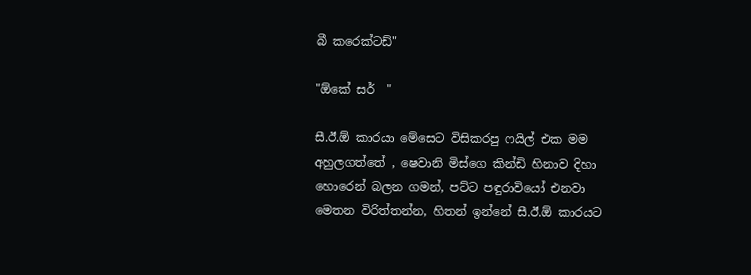බී කරෙක්ටඩ්"

"ඕකේ සර්  "

සී.ඊ.ඕ කාරයා මේසෙට විසිකරපු ෆයිල් එක මම අහුලගත්තේ , ෂෙවානි මිස්ගෙ කින්ඩි හිනාව දිහා හොරෙන් බලන ගමන්, පට්ට පඳුරාවියෝ එනවා මෙතන විරිත්තන්න, හිතන් ඉන්නේ සී.ඊ.ඕ කාරයට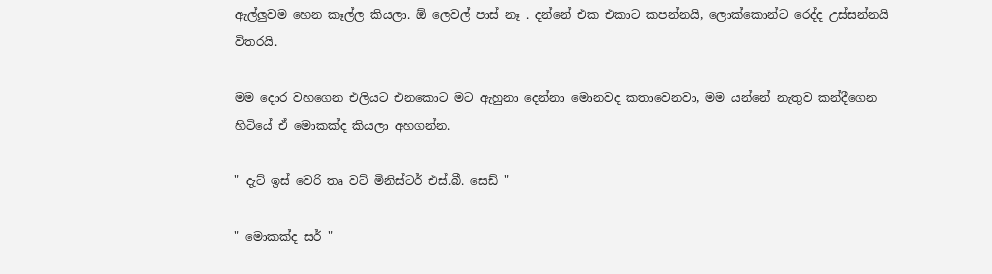ඇල්ලුවම හෙන කෑල්ල කියලා. ඕ ලෙවල් පාස් නෑ . දන්නේ එක එකාට කපන්නයි, ලොක්කොන්ට රෙද්ද උස්සන්නයි විතරයි.

මම දොර වහගෙන එලියට එනකොට මට ඇහුනා දෙන්නා මොනවද කතාවෙනවා, මම යන්නේ නැතුව කන්දීගෙන හිටියේ ඒ මොකක්ද කියලා අහගන්න.

" දැට් ඉස් වෙරි තෘ වට් මිනිස්ටර් එස්.බී. සෙඩ් "

" මොකක්ද සර් "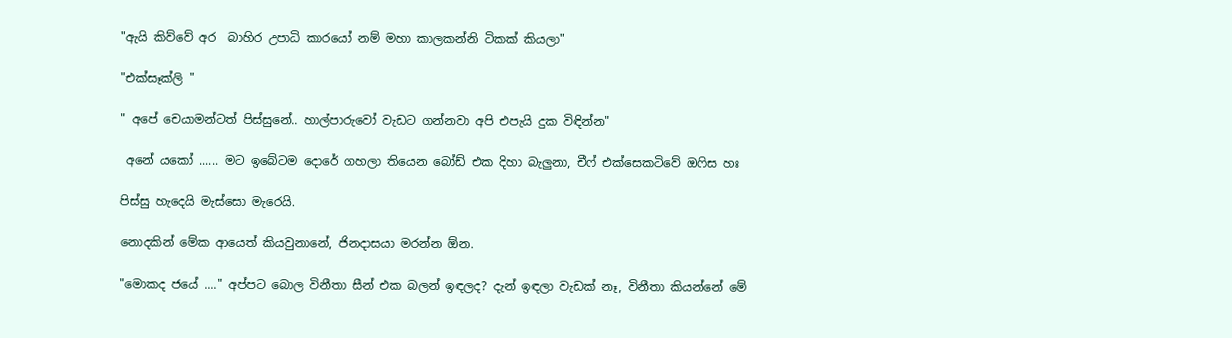"ඇයි කිව්වේ අර  බාහිර උපාධි කාරයෝ නම් මහා කාලකන්නි ටිකක් කියලා"

"එක්සෑක්ලි "

" අපේ චෙයාමන්ටත් පිස්සුනේ.. හාල්පාරුවෝ වැඩට ගන්නවා අපි එපැයි දුක විඳින්න"

 අනේ යකෝ ...... මට ඉබේටම දොරේ ගහලා තියෙන බෝඩ් එක දිහා බැලුනා, චීෆ් එක්සෙකටිවේ ඔෆිස හඃ

පිස්සු හැදෙයි මැස්සො මැරෙයි.

නොදකින් මේක ආයෙත් කියවුනානේ, ජිනදාසයා මරන්න ඕන.

"මොකද ජයේ ...." අප්පට බොල විනීතා සීන් එක බලන් ඉඳලද? දැන් ඉඳලා වැඩක් නෑ, විනීතා කියන්නේ මේ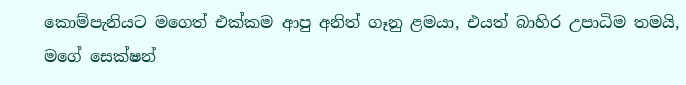කොම්පැනියට මගෙත් එක්කම ආපු අනිත් ගෑනු ළමයා, එයත් බාහිර උපාධිම තමයි,  මගේ සෙක්ෂන්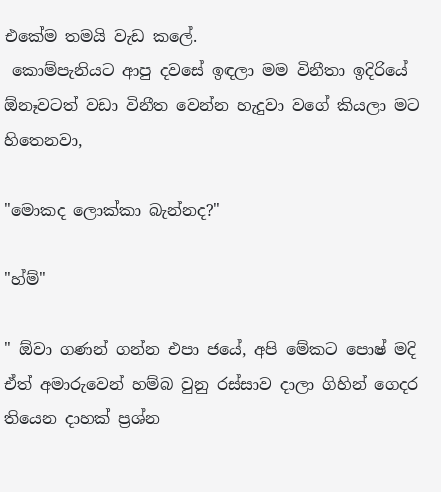එකේම තමයි වැඩ කලේ.
 කොම්පැනියට ආපු දවසේ ඉඳලා මම විනීතා ඉදිරියේ ඕනෑවටත් වඩා විනීත වෙන්න හැදුවා වගේ කියලා මට හිතෙනවා,

"මොකද ලොක්කා බැන්නද?"

"හ්ම්"

" ඕවා ගණන් ගන්න එපා ජයේ, අපි මේකට පොෂ් මදි ඒත් අමාරුවෙන් හම්බ වුනු රස්සාව දාලා ගිහින් ගෙදර තියෙන දාහක් ප්‍රශ්න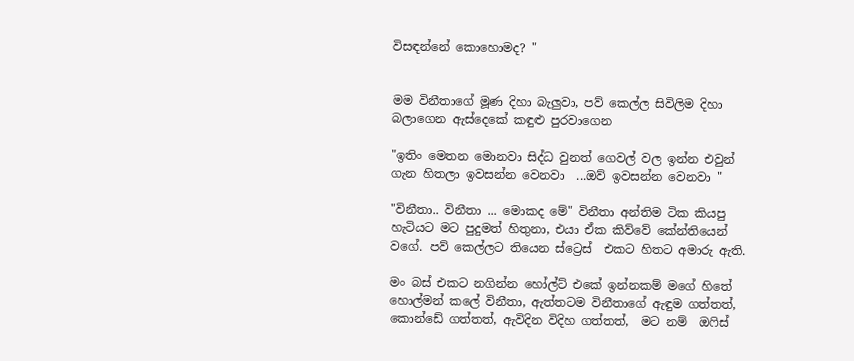විසඳන්නේ කොහොමද? "


මම විනීතාගේ මූණ දිහා බැලුවා, පව් කෙල්ල සිවිලිම දිහා බලාගෙන ඇස්දෙකේ කඳුළු පුරවාගෙන

"ඉතිං මෙතන මොනවා සිද්ධ වුනත් ගෙවල් වල ඉන්න එවුන් ගැන හිතලා ඉවසන්න වෙනවා  ...ඔව් ඉවසන්න වෙනවා "

"විනීතා.. විනීතා ... මොකද මේ" විනීතා අන්තිම ටික කියපු හැටියට මට පුදුමත් හිතුනා, එයා ඒක කිව්වේ කේන්තියෙන් වගේ. පව් කෙල්ලට තියෙන ස්ට්‍රෙස්  එකට හිතට අමාරු ඇති.

මං බස් එකට නගින්න හෝල්ට් එකේ ඉන්නකම් මගේ හිතේ හොල්මන් කලේ විනීතා, ඇත්තටම විනීතාගේ ඇඳුම ගත්තත්, කොන්ඩේ ගත්තත්, ඇවිදින විදිහ ගත්තත්,  මට නම්  ඔෆිස්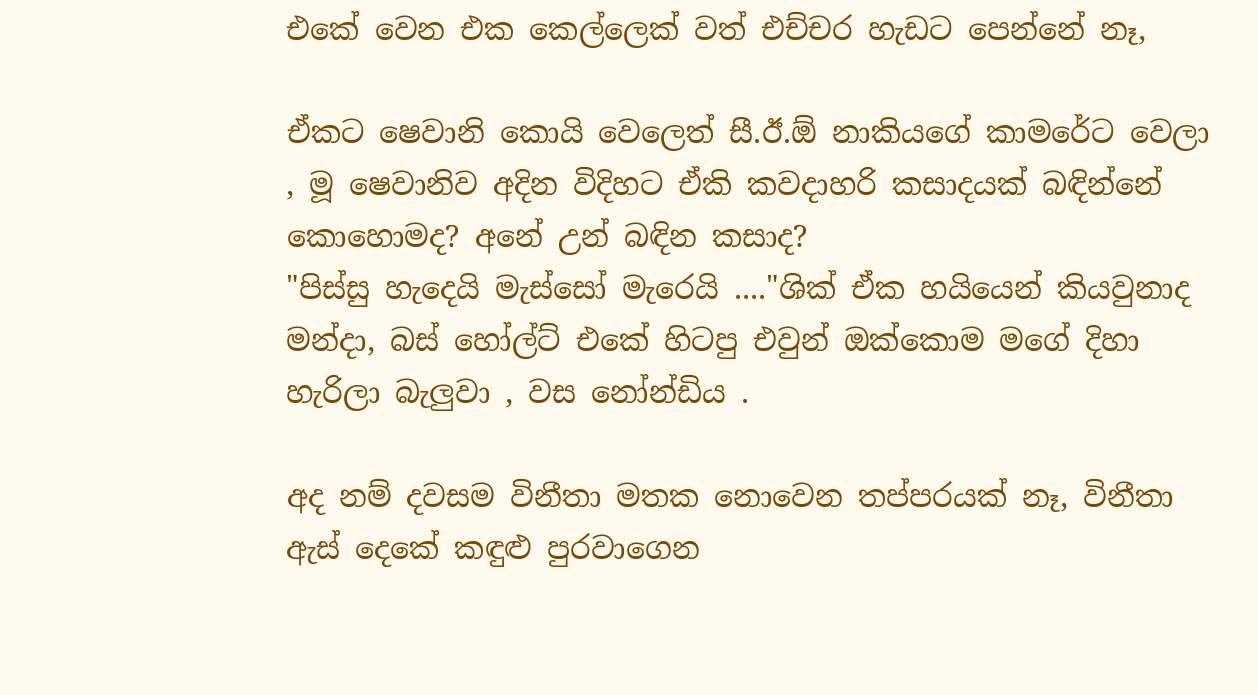එකේ වෙන එක කෙල්ලෙක් වත් එච්චර හැඩට පෙන්නේ නෑ,

ඒකට ෂෙවානි කොයි වෙලෙත් සී.ඊ.ඕ නාකියගේ කාමරේට වෙලා , මූ ෂෙවානිව අදින විදිහට ඒකි කවදාහරි කසාදයක් බඳින්නේ කොහොමද? අනේ උන් බඳින කසාද?
"පිස්සු හැදෙයි මැස්සෝ මැරෙයි ...."ශික් ඒක හයියෙන් කියවුනාද මන්දා, බස් හෝල්ට් එකේ හිටපු එවුන් ඔක්කොම මගේ දිහා හැරිලා බැලුවා , වස නෝන්ඩිය .

අද නම් දවසම විනීතා මතක නොවෙන තප්පරයක් නෑ, විනීතා ඇස් දෙකේ කඳුළු පුරවාගෙන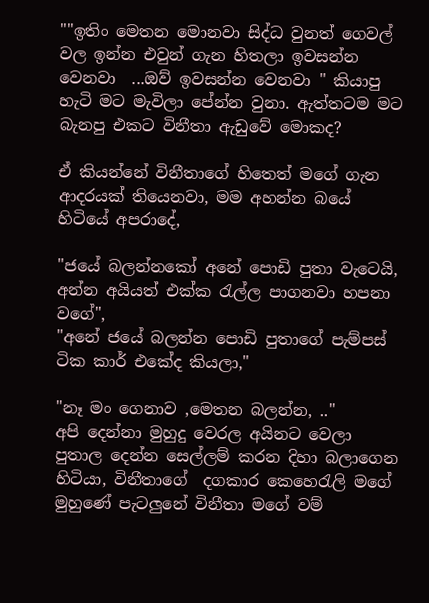""ඉතිං මෙතන මොනවා සිද්ධ වුනත් ගෙවල් වල ඉන්න එවුන් ගැන හිතලා ඉවසන්න වෙනවා  ...ඔව් ඉවසන්න වෙනවා " කියාපු හැටි මට මැවිලා පේන්න වුනා. ඇත්තටම මට බැනපු එකට විනීතා ඇඩුවේ මොකද?

ඒ කියන්නේ විනීතාගේ හිතෙත් මගේ ගැන ආදරයක් තියෙනවා, මම අහන්න බයේ හිටියේ අපරාදේ,

"ජයේ බලන්නකෝ අනේ පොඩි පුතා වැටෙයි, අන්න අයියත් එක්ක රැල්ල පාගනවා හපනා වගේ",
"අනේ ජයේ බලන්න පොඩි පුතාගේ පැම්පස් ටික කාර් එකේද කියලා,"

"නෑ මං ගෙනාව ,මෙතන බලන්න, .."
අපි දෙන්නා මුහුදු වෙරල අයිනට වෙලා පුතාල දෙන්න සෙල්ලම් කරන දිහා බලාගෙන හිටියා, විනීතාගේ  දගකාර කෙහෙරැලි මගේ මුහුණේ පැටලුනේ විනීතා මගේ වම්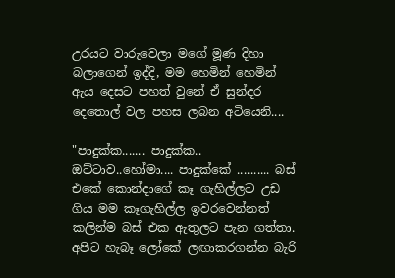උරයට වාරුවෙලා මගේ මූණ දිහා බලාගෙන් ඉද්දි, මම හෙමින් හෙමින් ඇය දෙසට පහත් වුනේ ඒ සුන්දර දෙතොල් වල පහස ලබන අටියෙනි....

"පාදුක්ක....... පාදුක්ක.. ඔට්ටාව..හෝමා.... පාදුක්කේ .......... බස් එකේ කොන්දාගේ කෑ ගැහිල්ලට උඩ ගිය මම කෑගැහිල්ල ඉවරවෙන්නත් කලින්ම බස් එක ඇතුලට පැන ගත්තා. අපිට හැබෑ ලෝකේ ලඟාකරගන්න බැරි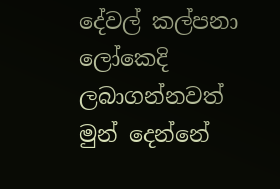දේවල් කල්පනා ලෝකෙදි ලබාගන්නවත් මුන් දෙන්නේ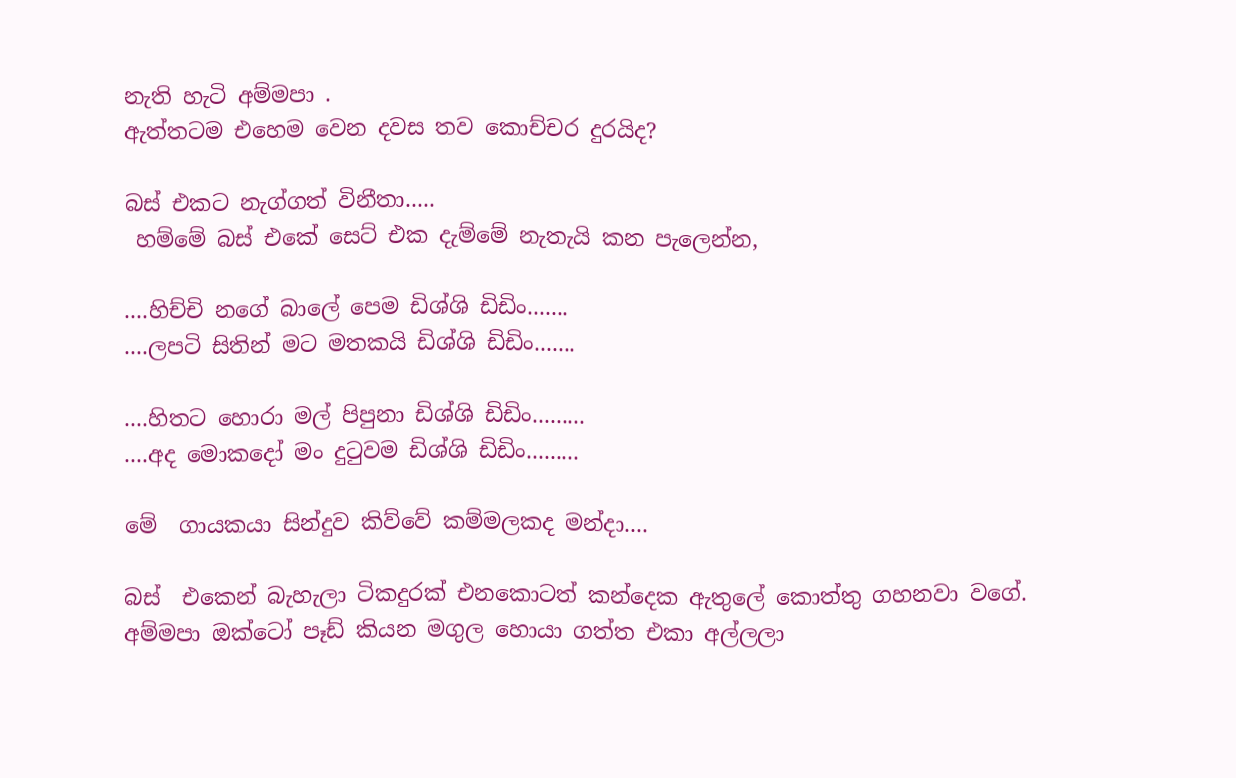නැති හැටි අම්මපා .
ඇත්තටම එහෙම වෙන දවස තව කොච්චර දුරයිද?

බස් එකට නැග්ගත් විනීතා.....
 හම්මේ බස් එකේ සෙට් එක දැම්මේ නැතැයි කන පැලෙන්න,

....හිච්චි නගේ බාලේ පෙම ඩිශ්ශි ඩිඩිං.......
....ලපටි සිතින් මට මතකයි ඩිශ්ශි ඩිඩිං.......

....හිතට හොරා මල් පිපුනා ඩිශ්ශි ඩිඩිං.........
....අද මොකදෝ මං දුටුවම ඩිශ්ශි ඩිඩිං.........

මේ  ගායකයා සින්දුව කිව්වේ කම්මලකද මන්දා....

බස්  එකෙන් බැහැලා ටිකදුරක් එනකොටත් කන්දෙක ඇතුලේ කොත්තු ගහනවා වගේ. අම්මපා ඔක්ටෝ පෑඩ් කියන මගුල හොයා ගත්ත එකා අල්ලලා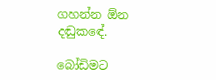ගහන්න ඕන දඬුකඳේ.

බෝඩිමට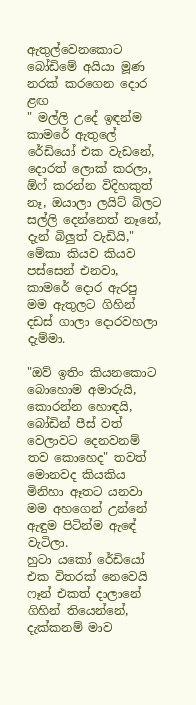ඇතුල්වෙනකොට බෝඩිමේ අයියා මූණ නරක් කරගෙන දොර ළඟ
" මල්ලි උදේ ඉඳන්ම කාමරේ ඇතුලේ රේඩියෝ එක වැඩනේ, දොරත් ලොක් කරලා, ඕෆ් කරන්න විදිහකුත් නෑ, ඔයාලා ලයිට් බිලට සල්ලි දෙන්නෙත් නෑනේ, දැන් බිලුත් වැඩියි,"
මේකා කියව කියව පස්සෙන් එනවා, කාමරේ දොර ඇරපු මම ඇතුලට ගිහින් දඩස් ගාලා දොරවහලා දැම්මා.

"ඔව් ඉතිං කියනකොට බොහොම අමාරුයි, කොරන්න හොඳයි, බෝඩින් පීස්‌ වත් වෙලාවට දෙනවනම් තව කොහෙද" තවත් මොනවද කියකිය මිනිහා ඈතට යනවා මම අහගෙන් උන්නේ ඇඳුම පිටින්ම ඇඳේ වැටිලා.
හුටා යකෝ රේඩියෝ එක විතරක් නෙවෙයි ෆෑන් එකත් දාලානේ ගිහින් තියෙන්නේ, දැක්කනම් මාව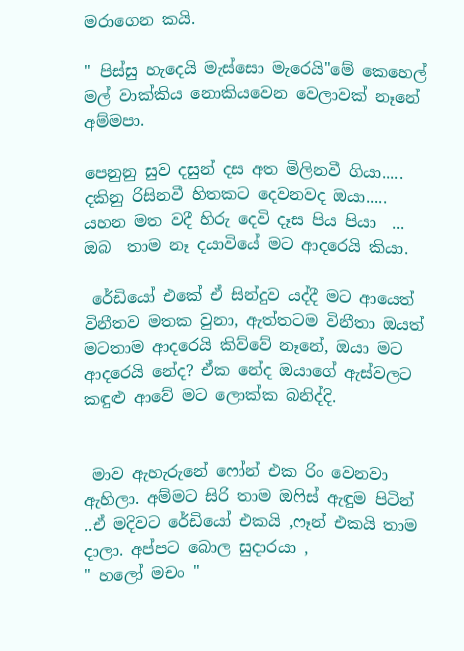මරාගෙන කයි.

" පිස්සු හැදෙයි මැස්සො මැරෙයි"මේ කෙහෙල් මල් වාක්කිය නොකියවෙන වෙලාවක් නෑනේ අම්මපා.

පෙනුනු සුව දසුන් දස අත මිලිනවී ගියා.....
දකිනු රිසිනවී හිතකට දෙවනවද ඔයා.....
යහන මත වදී හිරු දෙවි දෑස පිය පියා  ...
ඔබ  තාම නෑ දයාවියේ මට ආදරෙයි කියා.

 රේඩියෝ එකේ ඒ සින්දුව යද්දී මට ආයෙත් විනීතව මතක වුනා, ඇත්තටම විනීතා ඔයත් මටතාම ආදරෙයි කිව්වේ නෑනේ, ඔයා මට ආදරෙයි නේද? ඒක නේද ඔයාගේ ඇස්වලට කඳුළු ආවේ මට ලොක්ක බනිද්දි.


 මාව ඇහැරුනේ ෆෝන් එක රිං වෙනවා ඇහිලා. අම්මට සිරි තාම ඔෆිස් ඇඳුම පිටින් ..ඒ මදිවට රේඩියෝ එකයි ,ෆෑන් එකයි තාම දාලා. අප්පට බොල සුදාරයා ,
" හලෝ මචං "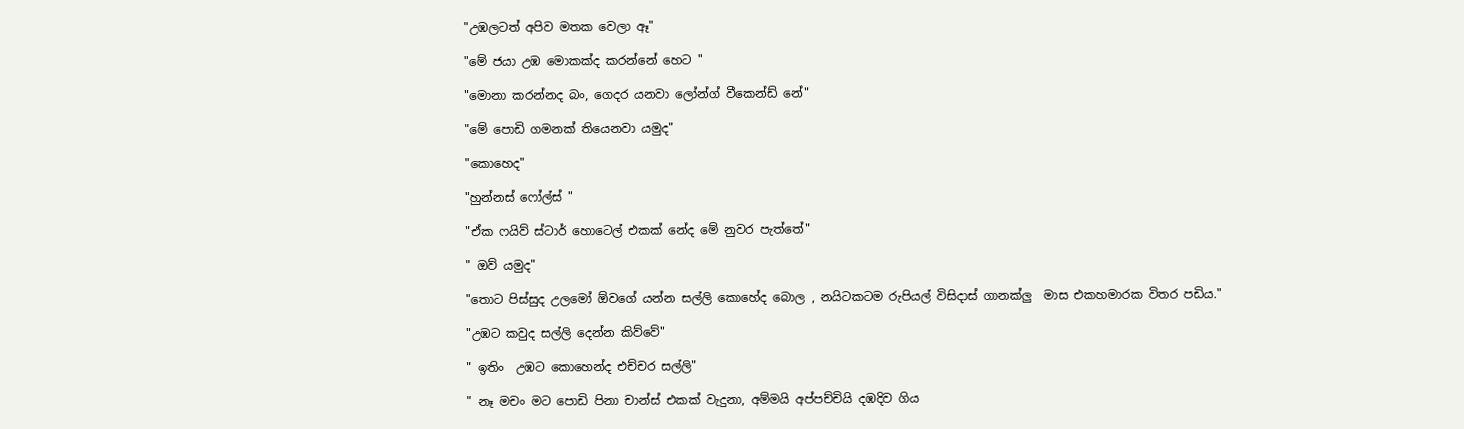"උඹලටත් අපිව මතක වෙලා ඈ"

"මේ ජයා උඹ මොකක්ද කරන්නේ හෙට "

"මොනා කරන්නද බං, ගෙදර යනවා ලෝන්ග් වීකෙන්ඩ් නේ"

"මේ පොඩි ගමනක් තියෙනවා යමුද"

"කොහෙද"

"හුන්නස් ෆෝල්ස් "

"ඒක ෆයිව් ස්ටාර් හොටෙල් එකක් නේද මේ නුවර පැත්තේ"

" ඔව් යමුද"

"තොට පිස්සුද උලමෝ ඕවගේ යන්න සල්ලි කොහේද බොල , නයිටකටම රුපියල් විසිදාස් ගානක්ලු  මාස එකහමාරක විතර පඩිය."

"උඹට කවුද සල්ලි දෙන්න කිව්වේ"

" ඉතිං  උඹට කොහෙන්ද එච්චර සල්ලි"

" නෑ මචං මට පොඩි පිනා චාන්ස් එකක් වැදුනා, අම්මයි අප්පච්චියි දඹදිව ගිය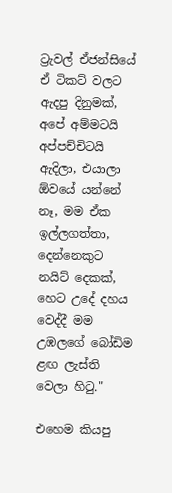ට්‍රැවල් ඒජන්සියේ ඒ ටිකට් වලට ඇදපු දිනුමක්, අපේ අම්මටයි අප්පච්චිටයි ඇදිලා, එයාලා ඕවයේ යන්නේ නෑ, මම ඒක ඉල්ලගත්තා, දෙන්නෙකුට නයිට් දෙකක්, හෙට උදේ දහය වෙද්දී මම උඹලගේ බෝඩිම ළඟ ලැස්ති වෙලා හිටු."

එහෙම කියපු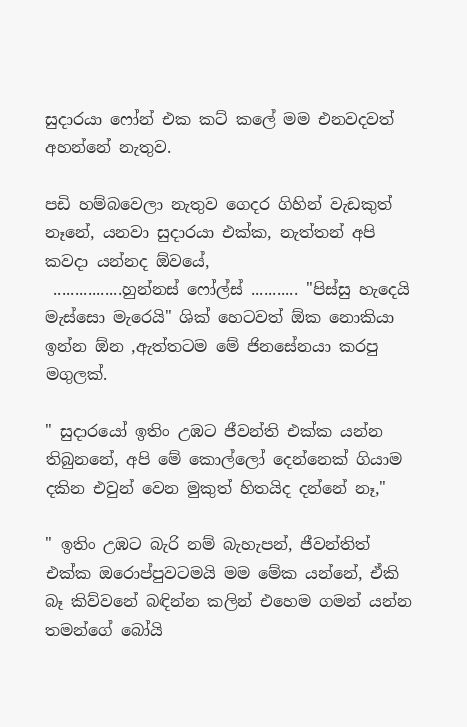සුදාරයා ෆෝන් එක කට් කලේ මම එනවදවත් අහන්නේ නැතුව.

පඩි හම්බවෙලා නැතුව ගෙදර ගිහින් වැඩකුත් නෑනේ, යනවා සුදාරයා එක්ක, නැත්තන් අපි කවදා යන්නද ඕවයේ,
 ................හුන්නස් ෆෝල්ස් ........... "පිස්සු හැදෙයි මැස්සො මැරෙයි" ශික් හෙටවත් ඕක නොකියා ඉන්න ඕන ,ඇත්තටම මේ ජිනසේනයා කරපු මගුලක්.

" සුදාරයෝ ඉතිං උඹට ජීවන්ති එක්ක යන්න තිබුනනේ, අපි මේ කොල්ලෝ දෙන්නෙක් ගියාම දකින එවුන් වෙන මුකුත් හිතයිද දන්නේ නෑ,"

" ඉතිං උඹට බැරි නම් බැහැපන්, ජීවන්තිත් එක්ක ඔරොප්පුවටමයි මම මේක යන්නේ, ඒකි බෑ කිව්වනේ බඳින්න කලින් එහෙම ගමන් යන්න තමන්ගේ බෝයි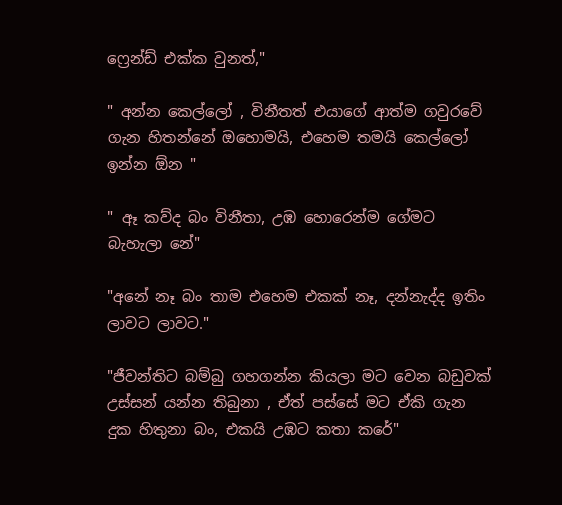ෆ්‍රෙන්ඩ් එක්ක වුනත්,"

" අන්න කෙල්ලෝ , විනීතත් එයාගේ ආත්ම ගවුරවේ ගැන හිතන්නේ ඔහොමයි, එහෙම තමයි කෙල්ලෝ ඉන්න ඕන "

" ඈ කව්ද බං විනීතා, උඹ හොරෙන්ම ගේමට බැහැලා නේ"

"අනේ නෑ බං තාම එහෙම එකක් නෑ, දන්නැද්ද ඉතිං ලාවට ලාවට."

"ජීවන්තිට බම්බු ගහගන්න කියලා මට වෙන බඩුවක් උස්සන් යන්න තිබුනා , ඒත් පස්සේ මට ඒකි ගැන දුක හිතුනා බං, එකයි උඹට කතා කරේ"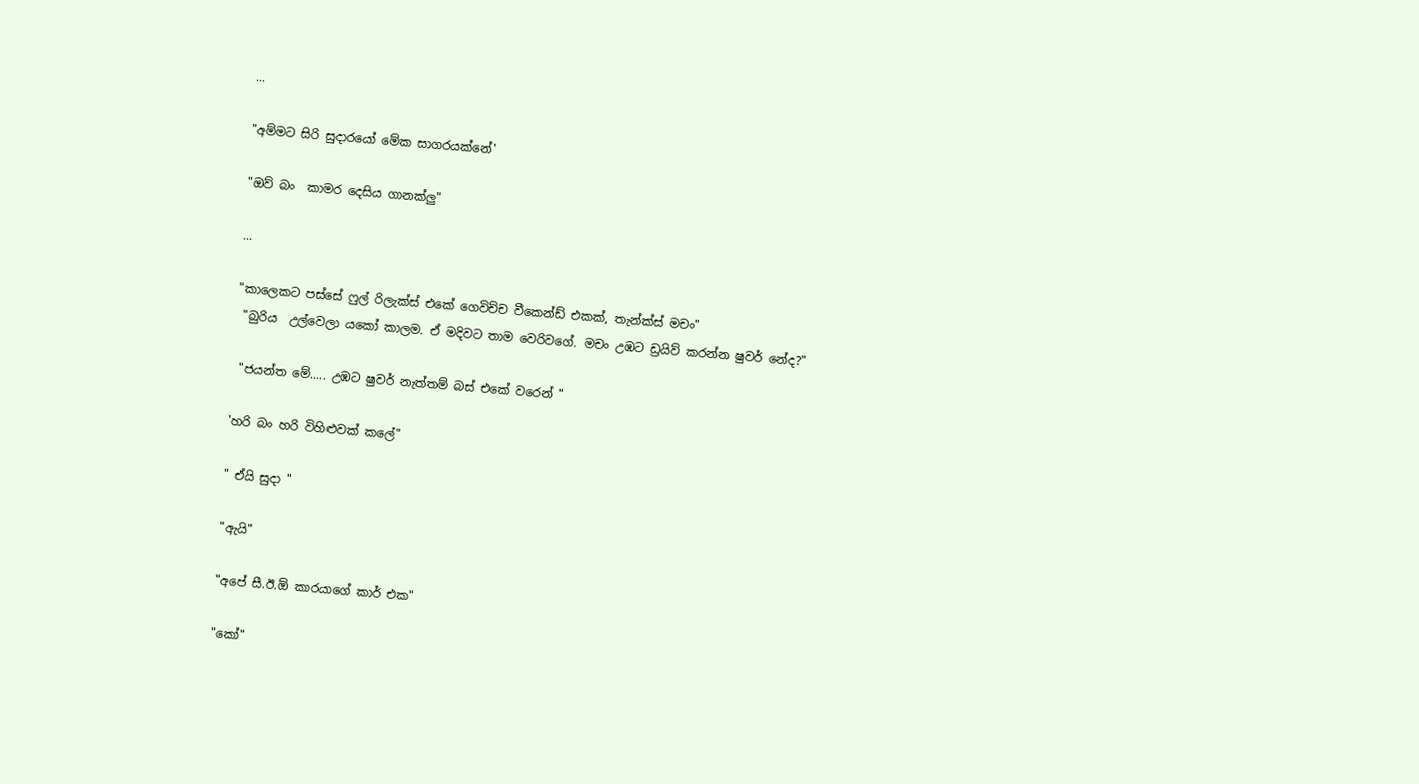...

"අම්මට සිරි සුදාරයෝ මේක සාගරයක්නේ'

"ඔව් බං  කාමර දෙසිය ගානක්ලු"

...

"කාලෙකට පස්සේ ෆුල් රිලැක්ස් එකේ ගෙවිච්ච වීකෙන්ඩ් එකක්, තැන්ක්ස් මචං"
 "බුරිය  උල්වෙලා යකෝ කාලම. ඒ මදිවට තාම වෙරිවගේ. මචං උඹට ඩ්‍රයිව් කරන්න ෂුවර් නේද?"

 "ජයන්ත මේ..... උඹට ෂුවර් නැත්තම් බස් එකේ වරෙන් "

'හරි බං හරි විහිළුවක් කලේ"

" ඒයි සුදා "

"ඇයි"

"අපේ සී.ඊ.ඕ කාරයාගේ කාර් එක"

"කෝ"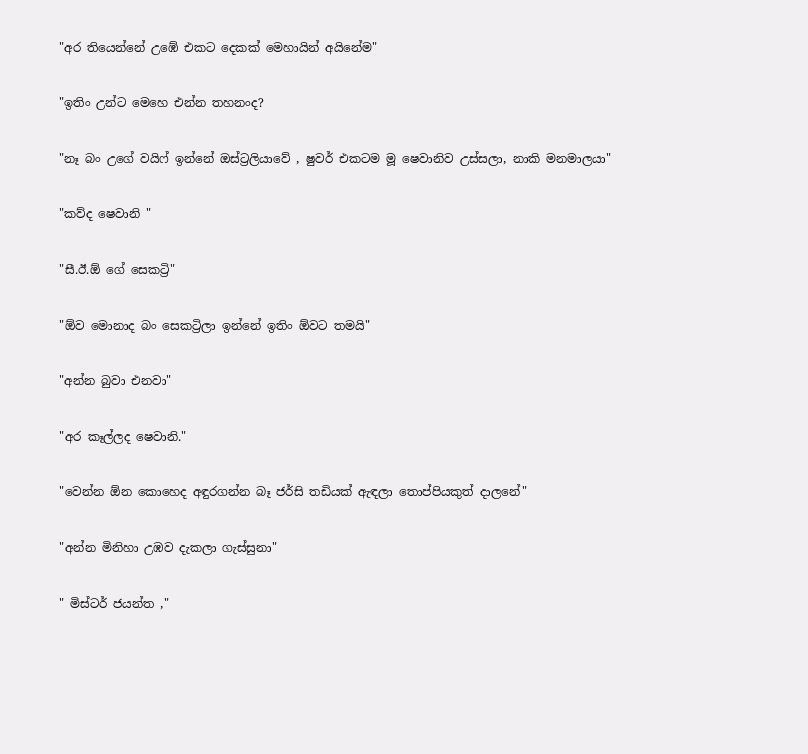"අර තියෙන්නේ උඹේ එකට දෙකක් මෙහායින් අයිනේම"

"ඉතිං උන්ට මෙහෙ එන්න තහනංද?

"නෑ බං උගේ වයිෆ් ඉන්නේ ඔස්ට්‍රලියාවේ , ෂුවර් එකටම මූ ෂෙවානිව උස්සලා, නාකි මනමාලයා"

"කව්ද ෂෙවානි "

"සී.ඊ.ඕ ගේ සෙකට්‍රි"

"ඕව මොනාද බං සෙකට්‍රිලා ඉන්නේ ඉතිං ඕවට තමයි"

"අන්න බුවා එනවා"

"අර කෑල්ලද ෂෙවානි."

"වෙන්න ඕන කොහෙද අඳුරගන්න බෑ ජර්සි තඩියක් ඇඳලා තොප්පියකුත් දාලනේ"

"අන්න මිනිහා උඹව දැකලා ගැස්සුනා"

" මිස්ටර් ජයන්ත ,"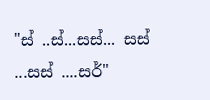"ස් ..ස්...සස්... සස් ...සස් ....සර්"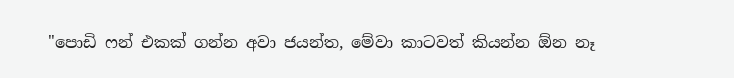"පොඩි ෆන් එකක් ගන්න අවා ජයන්ත, මේවා කාටවත් කියන්න ඕන නෑ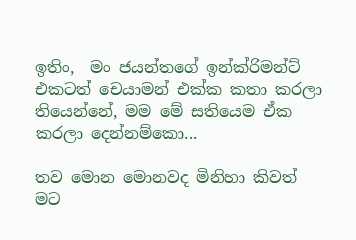ඉතිං,  මං ජයන්තගේ ඉන්ක්රිමන්ට් එකටත් චෙයාමන් එක්ක කතා කරලා තියෙන්නේ, මම මේ සතියෙම ඒක කරලා දෙන්නම්කො...

තව මොන මොනවද මිනිහා කිවත් මට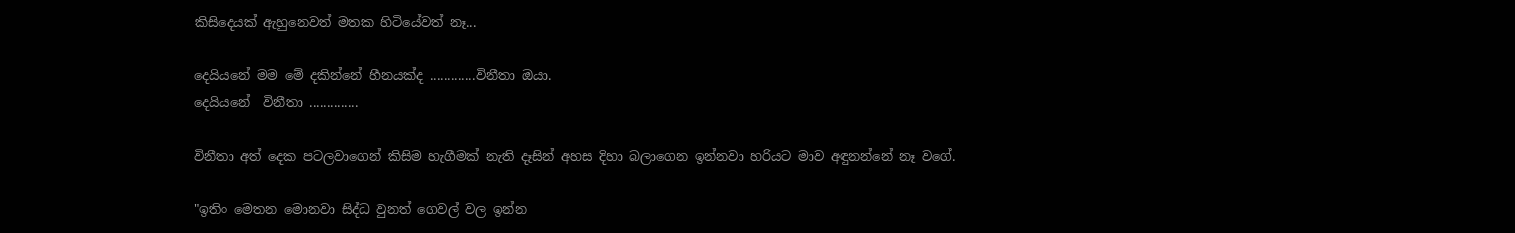කිසිදෙයක් ඇහුනෙවත් මතක හිටියේවත් නෑ...

දෙයියනේ මම මේ දකින්නේ හීනයක්ද .............විනීතා ඔයා.
දෙයියනේ  විනීතා ..............

විනීතා අත් දෙක පටලවාගෙන් කිසිම හැගීමක් නැති දෑසින් අහස දිහා බලාගෙන ඉන්නවා හරියට මාව අඳුනන්නේ නෑ වගේ.

"ඉතිං මෙතන මොනවා සිද්ධ වුනත් ගෙවල් වල ඉන්න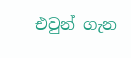එවුන් ගැන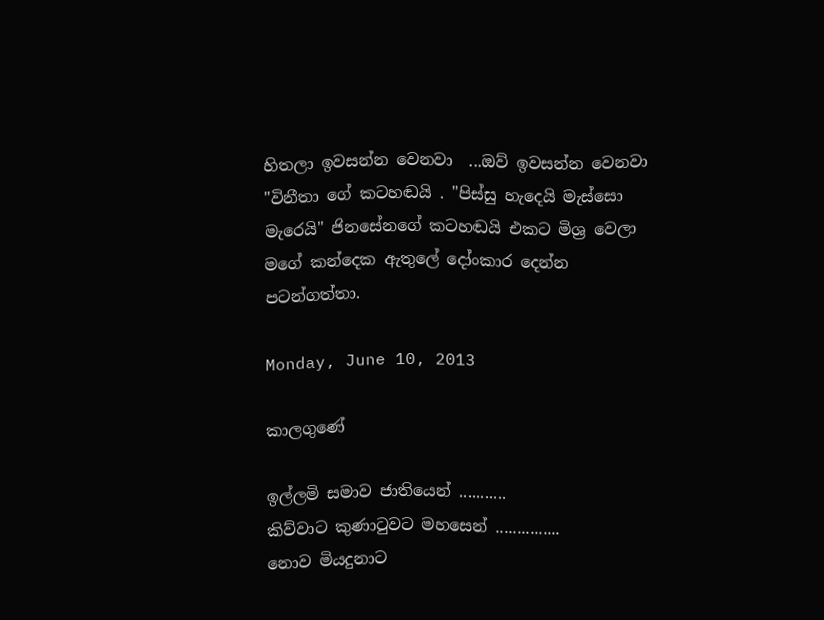හිතලා ඉවසන්න වෙනවා  ...ඔව් ඉවසන්න වෙනවා "විනීතා ගේ කටහඬයි . "පිස්සු හැදෙයි මැස්සො මැරෙයි" ජිනසේනගේ කටහඬයි එකට මිශ්‍ර වෙලා මගේ කන්දෙක ඇතුලේ දෝංකාර දෙන්න පටන්ගත්තා.

Monday, June 10, 2013

කාලගුණේ

ඉල්ලමි සමාව ජාතියෙන් ...........
කිව්වාට කුණාටුවට මහසෙන් ...............
නොව මියදුනාට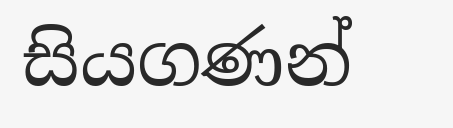සියගණන්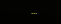...